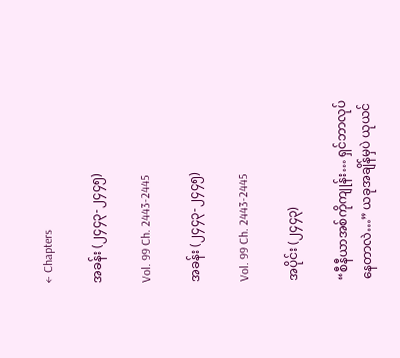← Chapters

အခန်း (၂၄၄၃-၂၄၄၅)

Vol. 99 Ch. 2443-2445

အခန်း (၂၄၄၃-၂၄၄၅)

Vol. 99 Ch. 2443-2445

အပိုင်း (၂၄၄၃)

“စီနီယာအစ်ကိုကျုန်း… ရှင်ဘာလုပ်နေတာလဲ…” ယခုအချိန်မှပဲ ယုယင်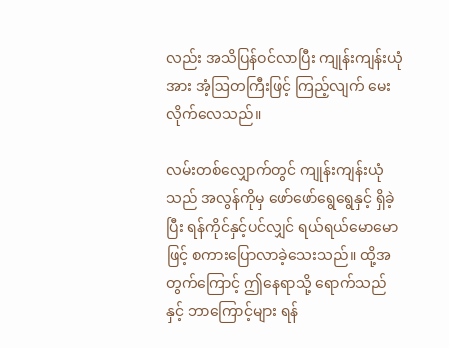လည်း အသိပြန်ဝင်လာပြီး ကျုန်းကျန်းယုံအား အံ့ဩတကြီးဖြင့် ကြည့်လျက် မေးလိုက်လေသည်။

လမ်းတစ်လျှောက်တွင် ကျုန်းကျန်းယုံသည် အလွန်ကိုမှ ဖော်ဖော်ရွေရွေနှင့် ရှိခဲ့ပြီး ရန်ကိုင်နှင့်ပင်လျှင် ရယ်ရယ်မောမောဖြင့် စကားပြောလာခဲ့သေးသည်။ ထို့အတွက်ကြောင့် ဤနေရာသို့ ရောက်သည်နှင့် ဘာကြောင့်များ ရန်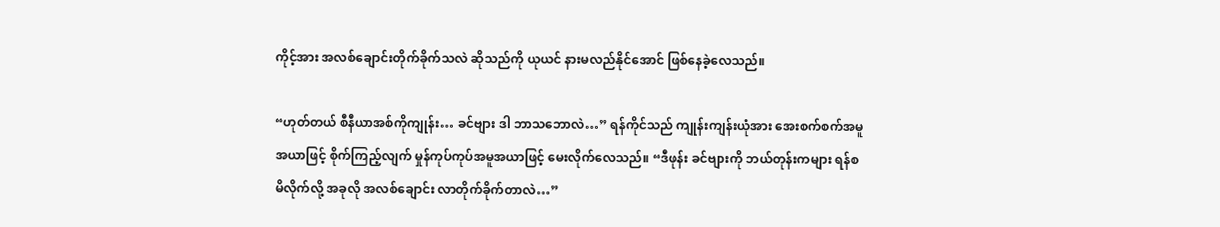ကိုင့်အား အလစ်ချောင်းတိုက်ခိုက်သလဲ ဆိုသည်ကို ယုယင် နားမလည်နိုင်အောင် ဖြစ်နေခဲ့လေသည်။

“ဟုတ်တယ် စီနီယာအစ်ကိုကျုန်း… ခင်ဗျား ဒါ ဘာသဘောလဲ…” ရန်ကိုင်သည် ကျုန်းကျန်းယုံအား အေးစက်စက်အမူအယာဖြင့် စိုက်ကြည့်လျက် မှုန်ကုပ်ကုပ်အမူအယာဖြင့် မေးလိုက်လေသည်။ “ဒီဖုန်း ခင်ဗျားကို ဘယ်တုန်းကများ ရန်စမိလိုက်လို့ အခုလို အလစ်ချောင်း လာတိုက်ခိုက်တာလဲ…”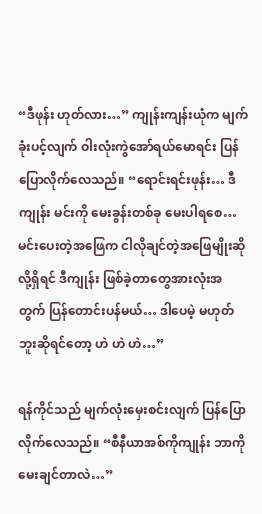“ဒီဖုန်း ဟုတ်လား…” ကျုန်းကျန်းယုံက မျက်ခုံးပင့်လျက် ဝါးလုံးကွဲအော်ရယ်မောရင်း ပြန်ပြောလိုက်လေသည်။ “ရောင်းရင်းဖုန်း… ဒီကျုန်း မင်းကို မေးခွန်းတစ်ခု မေးပါရစေ… မင်းပေးတဲ့အဖြေက ငါလိုချင်တဲ့အဖြေမျိုးဆိုလို့ရှိရင် ဒီကျုန်း ဖြစ်ခဲ့တာတွေအားလုံးအတွက် ပြန်တောင်းပန်မယ်… ဒါပေမဲ့ မဟုတ်ဘူးဆိုရင်တော့ ဟဲ ဟဲ ဟဲ…”

ရန်ကိုင်သည် မျက်လုံးမှေးစင်းလျက် ပြန်ပြောလိုက်လေသည်။ “စီနီယာအစ်ကိုကျုန်း ဘာကိုမေးချင်တာလဲ…”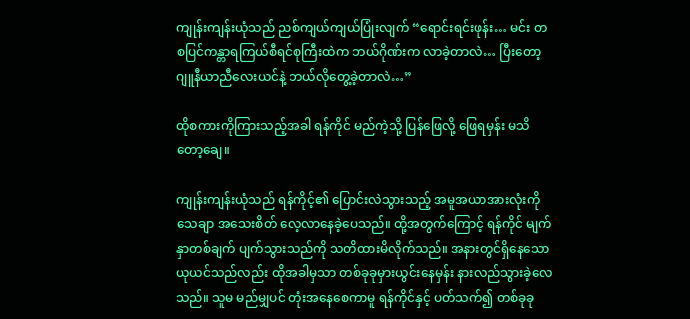ကျုန်းကျန်းယုံသည် ညစ်ကျယ်ကျယ်ပြုံးလျက် “ရောင်းရင်းဖုန်း… မင်း တစပြင်ကန္တာရကြယ်စီရင်စုကြီးထဲက ဘယ်ဂိုဏ်းက လာခဲ့တာလဲ… ပြီးတော့ ဂျူနီယာညီလေးယင်နဲ့ ဘယ်လိုတွေ့ခဲ့တာလဲ…”

ထိုစကားကိုကြားသည့်အခါ ရန်ကိုင် မည်ကဲ့သို့ ပြန်ဖြေလို့ ဖြေရမှန်း မသိတော့ချေ။

ကျုန်းကျန်းယုံသည် ရန်ကိုင့်၏ ပြောင်းလဲသွားသည့် အမူအယာအားလုံးကို သေချာ အသေးစိတ် လေ့လာနေခဲ့ပေသည်။ ထို့အတွက်ကြောင့် ရန်ကိုင် မျက်နှာတစ်ချက် ပျက်သွားသည်ကို သတိထားမိလိုက်သည်။ အနားတွင်ရှိနေသော ယုယင်သည်လည်း ထိုအခါမှသာ တစ်ခုခုမှားယွင်းနေမှန်း နားလည်သွားခဲ့လေသည်။ သူမ မည်မျှပင် တုံးအနေစေကာမူ ရန်ကိုင်နှင့် ပတ်သက်၍ တစ်ခုခု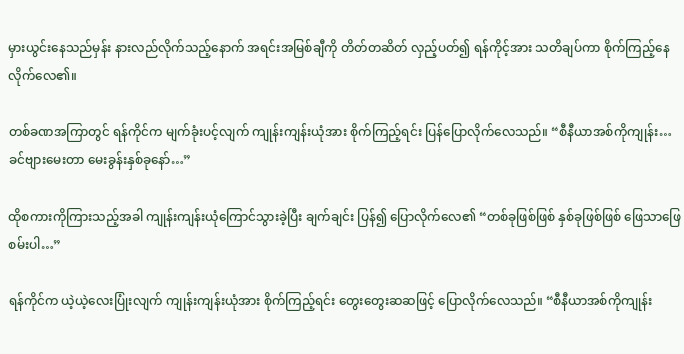မှားယွင်းနေသည်မှန်း နားလည်လိုက်သည့်နောက် အရင်းအမြစ်ချီကို တိတ်တဆိတ် လှည့်ပတ်၍ ရန်ကိုင့်အား သတိချပ်ကာ စိုက်ကြည့်နေလိုက်လေ၏။

တစ်ခဏအကြာတွင် ရန်ကိုင်က မျက်ခုံးပင့်လျက် ကျုန်းကျန်းယုံအား စိုက်ကြည့်ရင်း ပြန်ပြောလိုက်လေသည်။ “စီနီယာအစ်ကိုကျုန်း… ခင်ဗျားမေးတာ မေးခွန်းနှစ်ခုနော်…”

ထိုစကားကိုကြားသည့်အခါ ကျုန်းကျန်းယုံကြောင်သွားခဲ့ပြီး ချက်ချင်း ပြန်၍ ပြောလိုက်လေ၏ “တစ်ခုဖြစ်ဖြစ် နှစ်ခုဖြစ်ဖြစ် ဖြေသာဖြေစမ်းပါ…”

ရန်ကိုင်က ယဲ့ယဲ့လေးပြုံးလျက် ကျုန်းကျန်းယုံအား စိုက်ကြည့်ရင်း တွေးတွေးဆဆဖြင့် ပြောလိုက်လေသည်။ “စီနီယာအစ်ကိုကျုန်း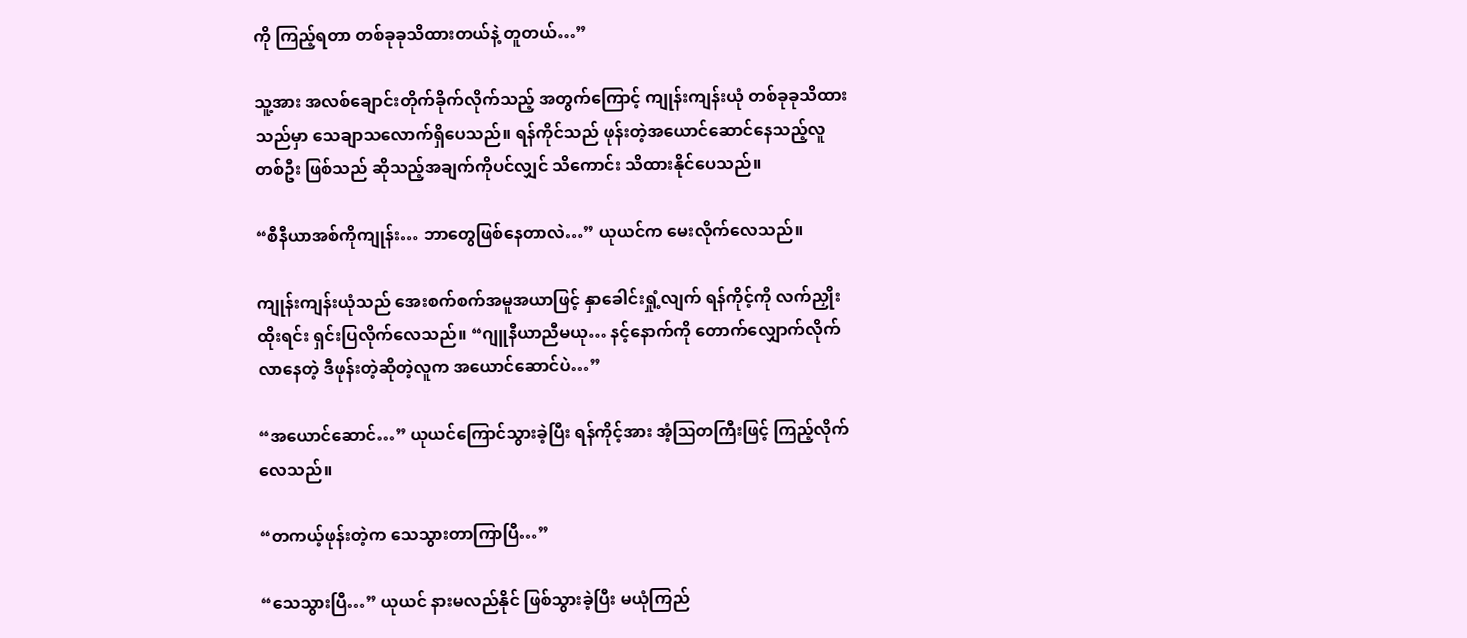ကို ကြည့်ရတာ တစ်ခုခုသိထားတယ်နဲ့ တူတယ်…”

သူ့အား အလစ်ချောင်းတိုက်ခိုက်လိုက်သည့် အတွက်ကြောင့် ကျုန်းကျန်းယုံ တစ်ခုခုသိထားသည်မှာ သေချာသလောက်ရှိပေသည်။ ရန်ကိုင်သည် ဖုန်းတဲ့အယောင်ဆောင်နေသည့်လူတစ်ဦး ဖြစ်သည် ဆိုသည့်အချက်ကိုပင်လျှင် သိကောင်း သိထားနိုင်ပေသည်။

“စီနီယာအစ်ကိုကျုန်း… ဘာတွေဖြစ်နေတာလဲ…” ယုယင်က မေးလိုက်လေသည်။

ကျုန်းကျန်းယုံသည် အေးစက်စက်အမူအယာဖြင့် နှာခေါင်းရှုံ့လျက် ရန်ကိုင့်ကို လက်ညှိုးထိုးရင်း ရှင်းပြလိုက်လေသည်။ “ဂျူနီယာညီမယု… နင့်နောက်ကို တောက်လျှောက်လိုက်လာနေတဲ့ ဒီဖုန်းတဲ့ဆိုတဲ့လူက အယောင်ဆောင်ပဲ…”

“အယောင်ဆောင်…” ယုယင်ကြောင်သွားခဲ့ပြီး ရန်ကိုင့်အား အံ့ဩတကြီးဖြင့် ကြည့်လိုက်လေသည်။

“တကယ့်ဖုန်းတဲ့က သေသွားတာကြာပြီ…”

“သေသွားပြီ…” ယုယင် နားမလည်နိုင် ဖြစ်သွားခဲ့ပြီး မယုံကြည်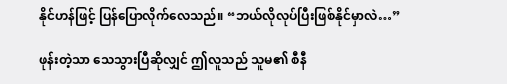နိုင်ဟန်ဖြင့် ပြန်ပြောလိုက်လေသည်။ “ဘယ်လိုလုပ်ပြီးဖြစ်နိုင်မှာလဲ…”

ဖုန်းတဲ့သာ သေသွားပြီဆိုလျှင် ဤလူသည် သူမ၏ စီနီ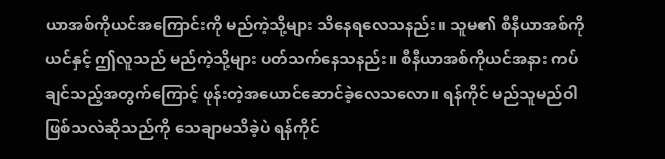ယာအစ်ကိုယင်အကြောင်းကို မည်ကဲ့သို့များ သိနေရလေသနည်း။ သူမ၏ စီနီယာအစ်ကိုယင်နှင့် ဤလူသည် မည်ကဲ့သို့များ ပတ်သက်နေသနည်း။ စီနီယာအစ်ကိုယင်အနား ကပ်ချင်သည့်အတွက်ကြောင့် ဖုန်းတဲ့အယောင်ဆောင်ခဲ့လေသလော။ ရန်ကိုင် မည်သူမည်ဝါဖြစ်သလဲဆိုသည်ကို သေချာမသိခဲ့ပဲ ရန်ကိုင်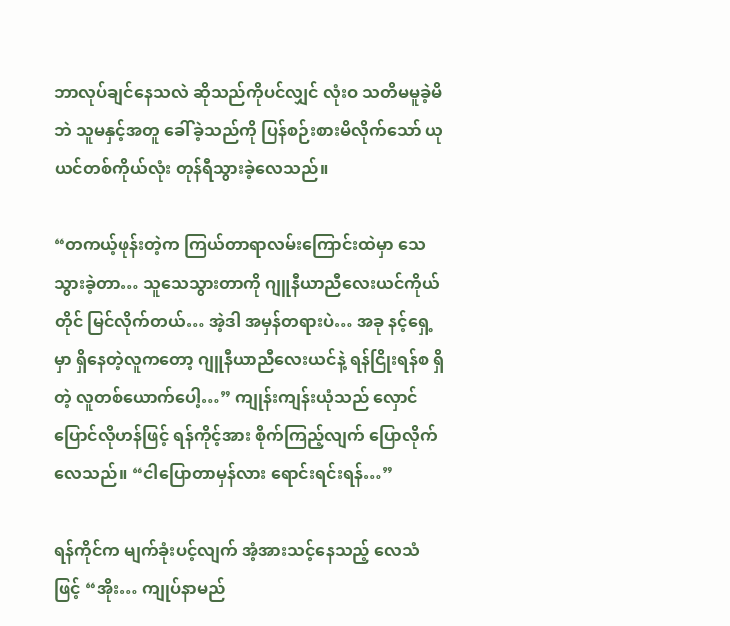ဘာလုပ်ချင်နေသလဲ ဆိုသည်ကိုပင်လျှင် လုံးဝ သတိမမူခဲ့မိဘဲ သူမနှင့်အတူ ခေါ်ခဲ့သည်ကို ပြန်စဉ်းစားမိလိုက်သော် ယုယင်တစ်ကိုယ်လုံး တုန်ရီသွားခဲ့လေသည်။

“တကယ့်ဖုန်းတဲ့က ကြယ်တာရာလမ်းကြောင်းထဲမှာ သေသွားခဲ့တာ… သူသေသွားတာကို ဂျူနီယာညီလေးယင်ကိုယ်တိုင် မြင်လိုက်တယ်… အဲ့ဒါ အမှန်တရားပဲ… အခု နင့်ရှေ့မှာ ရှိနေတဲ့လူကတော့ ဂျူနီယာညီလေးယင်နဲ့ ရန်ငြိုးရန်စ ရှိတဲ့ လူတစ်ယောက်ပေါ့…” ကျုန်းကျန်းယုံသည် လှောင်ပြောင်လိုဟန်ဖြင့် ရန်ကိုင့်အား စိုက်ကြည့်လျက် ပြောလိုက်လေသည်။ “ငါပြောတာမှန်လား ရောင်းရင်းရန်…”

ရန်ကိုင်က မျက်ခုံးပင့်လျက် အံ့အားသင့်နေသည့် လေသံဖြင့် “အိုး… ကျုပ်နာမည်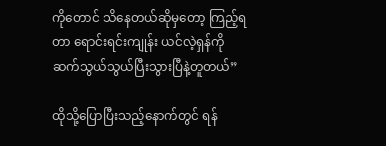ကို‌တောင် သိနေတယ်ဆိုမှတော့ ကြည့်ရတာ ရောင်းရင်းကျုန်း ယင်လဲ့ရှန်ကို ဆက်သွယ်သွယ်ပြီးသွားပြီနဲ့တူတယ်”

ထိုသို့ပြောပြီးသည့်နောက်တွင် ရန်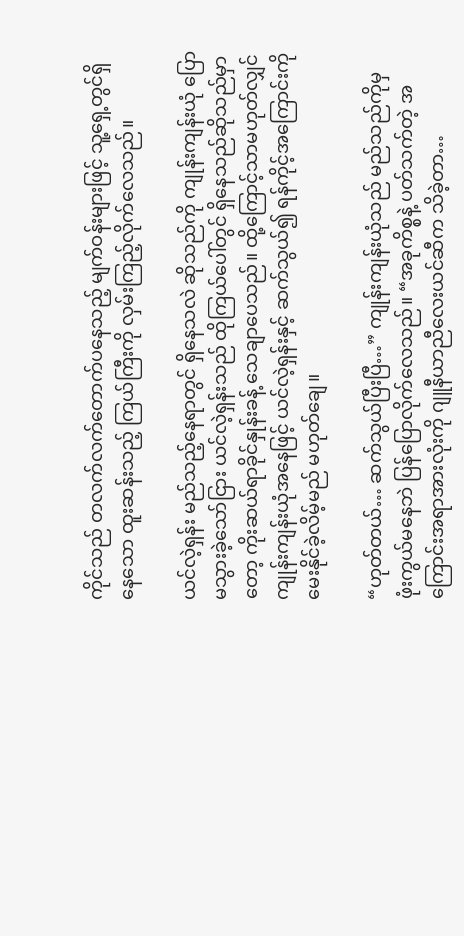ကိုင်သည် တလက်လက်တောက်ပနေသည့် မျက်ဝန်းများဖြင့် သူ့ရှေ့တွင်ရှိနေသော ထူးဆန်းသည့် ကြယ်ကြီးကို လှမ်းကြည့်လိုက်လေသည်။

ယင်လဲ့ရှန်း မည်သည့်နေရာတွင် ရှိနေသလဲ ဆိုသည်ကို ကျုန်းကျန်းယုံ ပြောမသွားခဲ့သော်ငြား ယင်လဲ့ရှန်းသည် ထိုကြယ်ပေါ်တွင် ရှိနေသည်ဆိုသည်မှာတော့ ကိုးဆယ်ရာခိုင်နှုန်းခန့် သေချာပေသည်။ ထို့ကြောင့်သာမဟုတ်လျှင် ကျုန်းကျန်းယုံအနေဖြင့် ယင်လဲ့ရှန်းနှင့် ဆက်သွယ်၍ ရန်ကိုင့်အကြောင်းကို မေးနိုင်ခဲ့လိမ့်မည် မဟုတ်ချေ။

“ဟုတ်တယ်… ဆက်သွယ်ပြီးပြီ…” ကျုန်းကျန်းယုံသည် မည်သည်ကိုမှ ဖုံးကွယ်မနေဘဲ ပြန်ပြောလိုက်လေသည်။ “အခုကိစ္စနဲ့ ပတ်သက်တဲ့ အကြောင်းအရာအားလုံးကို ဂျူနီယာညီလေးယင်ဆီက သိခဲ့တာ…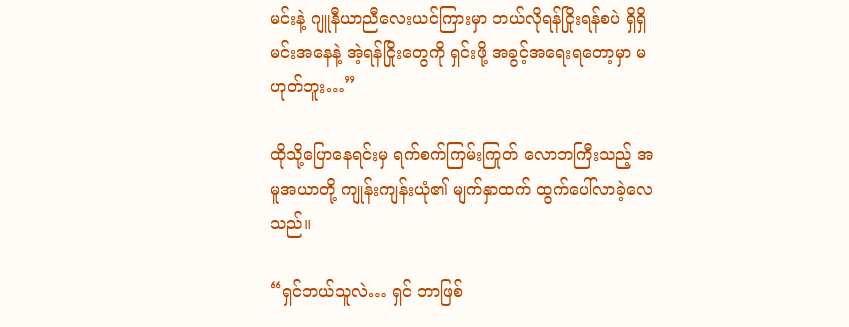မင်းနဲ့ ဂျူနီယာညီလေးယင်ကြားမှာ ဘယ်လိုရန်ငြိုးရန်စပဲ ရှိရှိ မင်းအနေနဲ့ အဲ့ရန်ငြိုးတွေကို ရှင်းဖို့ အခွင့်အရေးရတော့မှာ မဟုတ်ဘူး…”

ထိုသို့ပြောနေရင်းမှ ရက်စက်ကြမ်းကြုတ် လောဘကြီးသည့် အမူအယာတို့ ကျုန်းကျန်းယုံ၏ မျက်နှာထက် ထွက်ပေါ်လာခဲ့လေသည်။

“ရှင်ဘယ်သူလဲ… ရှင် ဘာဖြစ်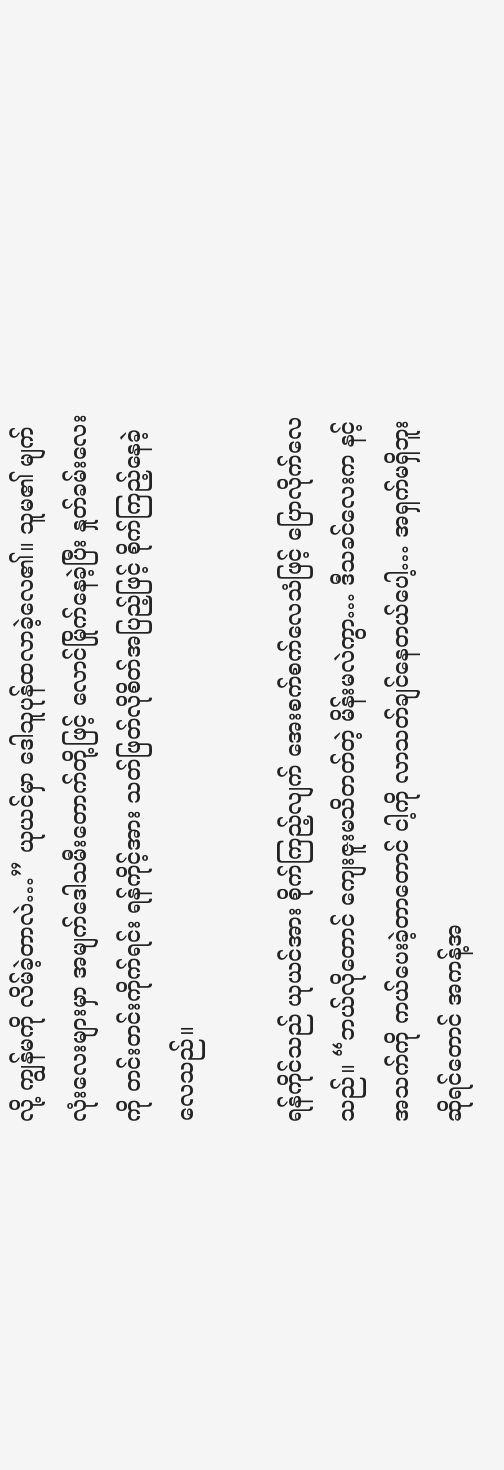လို့ ကျွန်မကို လိမ်ခဲ့တာလဲ…” ယုယင်မှာ ဒေါသူပုန်ထလာခဲ့လေ၏။ သူမ၏ မျက်လုံးလေးများမှာ အမျက်ဒေါသမီးတောက်တို့ဖြင့် လောင်မြိုက်နေခဲ့ပြီး နှုတ်ခမ်းလေးကို တင်းတင်းကိုက်ရင်း ရန်ကိုင့်အား သတ်ဖြတ်လိုစိတ်အပြည့်ဖြင့် စိုက်ကြည့်နေခဲ့လေသည်။

ရန်ကိုင်သည် ယုယင်အား စိုက်ကြည့်လျက် အေးစက်စက်လေသံဖြင့် ပြောလိုက်လေသည်။ “ဘယ်လိုတောင် ကျေးဇူးမသိတတ်တဲ့ မိန်းမလဲကွာ… ဒီသခင်လေးက နင့်အသက်ကို ကယ်ပေးခဲ့တာတောင် ငါ့ကို လာသတ်ချင်နေတယ်ပေါ့… အရှက်မရှိဘူးဆိုရင်တောင် အကန့်အ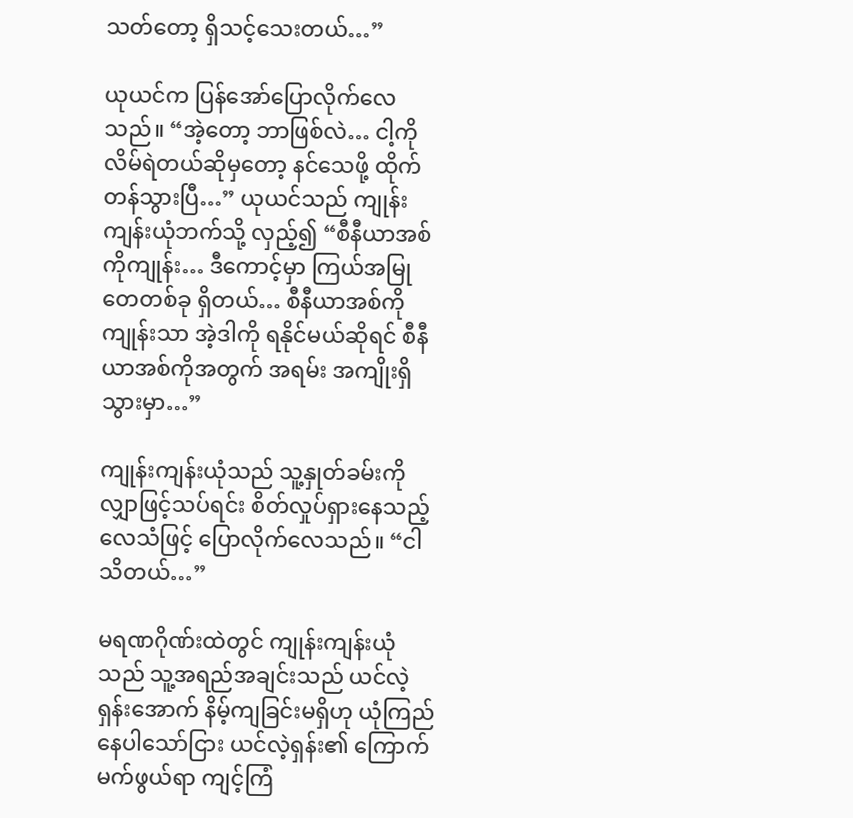သတ်တော့ ရှိသင့်သေးတယ်…”

ယုယင်က ပြန်အော်ပြောလိုက်လေသည်။ “အဲ့တော့ ဘာဖြစ်လဲ… ငါ့ကို လိမ်ရဲတယ်ဆိုမှတော့ နင်သေဖို့ ထိုက်တန်သွားပြီ…” ယုယင်သည် ကျုန်းကျန်းယုံဘက်သို့ လှည့်၍ “စီနီယာအစ်ကိုကျုန်း… ဒီကောင့်မှာ ကြယ်အမြုတေတစ်ခု ရှိတယ်… စီနီယာအစ်ကိုကျုန်းသာ အဲ့ဒါကို ရနိုင်မယ်ဆိုရင် စီနီယာအစ်ကိုအတွက် အရမ်း အကျိုးရှိသွားမှာ…”

ကျုန်းကျန်းယုံသည် သူ့နှုတ်ခမ်းကို လျှာဖြင့်သပ်ရင်း စိတ်လှုပ်ရှားနေသည့် လေသံဖြင့် ပြောလိုက်လေသည်။ “ငါသိတယ်…”

မရဏဂိုဏ်းထဲတွင် ကျုန်းကျန်းယုံသည် သူ့အရည်အချင်းသည် ယင်လဲ့ရှန်းအောက် နိမ့်ကျခြင်းမရှိဟု ယုံကြည်နေပါသော်ငြား ယင်လဲ့ရှန်း၏ ကြောက်မက်ဖွယ်ရာ ကျင့်ကြံ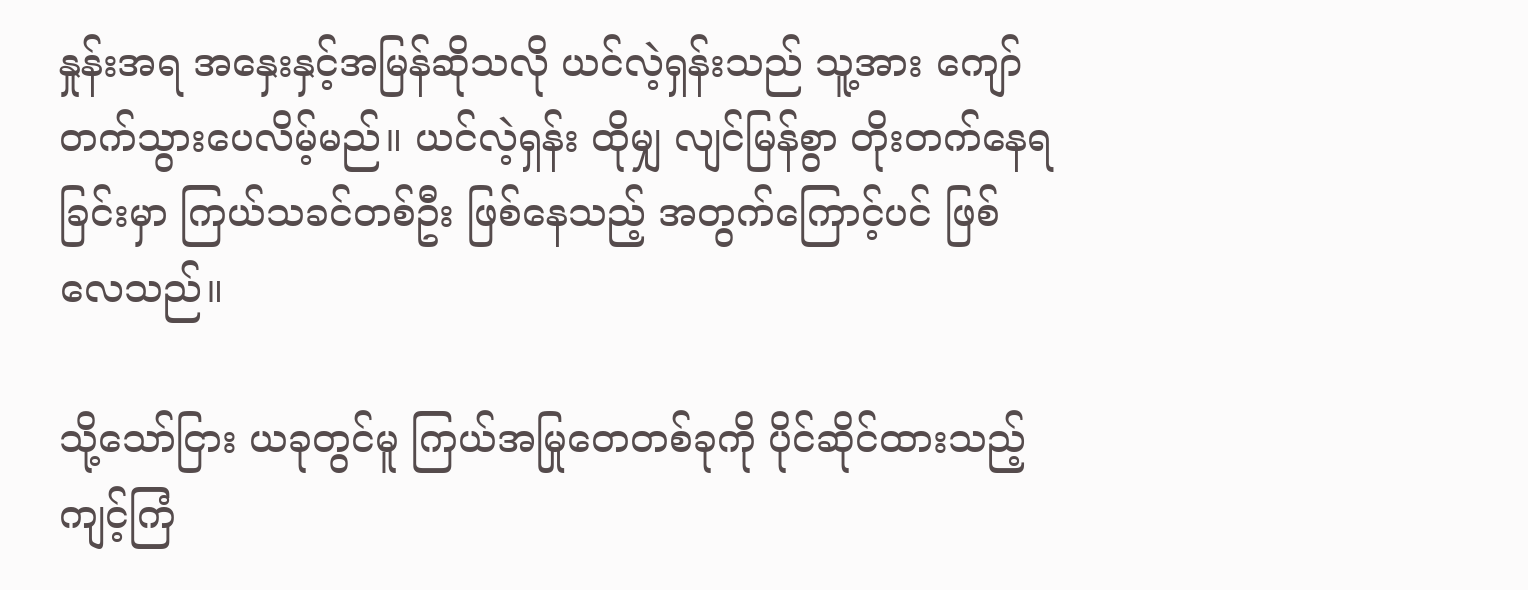နှုန်းအရ အနှေးနှင့်အမြန်ဆိုသလို ယင်လဲ့ရှန်းသည် သူ့အား ကျော်တက်သွားပေလိမ့်မည်။ ယင်လဲ့ရှန်း ထိုမျှ လျင်မြန်စွာ တိုးတက်နေရခြင်းမှာ ကြယ်သခင်တစ်ဦး ဖြစ်နေသည့် အတွက်ကြောင့်ပင် ဖြစ်လေသည်။

သို့သော်ငြား ယခုတွင်မူ ကြယ်အမြုတေတစ်ခုကို ပိုင်ဆိုင်ထားသည့် ကျင့်ကြံ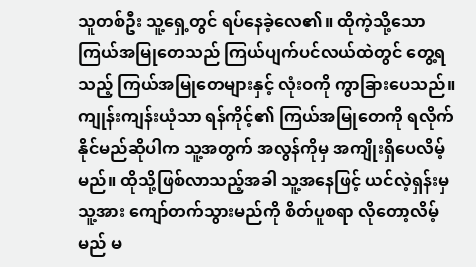သူတစ်ဦး သူ့ရှေ့တွင် ရပ်နေခဲ့လေ၏။ ထိုကဲ့သို့သော ကြယ်အမြုတေသည် ကြယ်ပျက်ပင်လယ်ထဲတွင် တွေ့ရသည့် ကြယ်အမြုတေများနှင့် လုံးဝကို ကွာခြားပေသည်။ ကျုန်းကျန်းယုံသာ ရန်ကိုင့်၏ ကြယ်အမြုတေကို ရလိုက်နိုင်မည်ဆိုပါက သူ့အတွက် အလွန်ကိုမှ အကျိုးရှိပေလိမ့်မည်။ ထိုသို့ဖြစ်လာသည့်အခါ သူ့အနေဖြင့် ယင်လဲ့ရှန်းမှ သူ့အား ကျော်တက်သွားမည်ကို စိတ်ပူစရာ လိုတော့လိမ့်မည် မ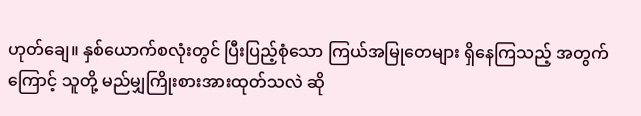ဟုတ်ချေ။ နှစ်ယောက်စလုံးတွင် ပြီးပြည့်စုံသော ကြယ်အမြုတေများ ရှိနေကြသည့် အတွက်ကြောင့် သူတို့ မည်မျှကြိုးစားအားထုတ်သလဲ ဆို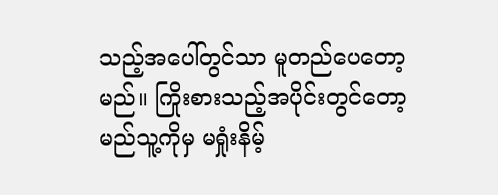သည့်အပေါ်တွင်သာ မူတည်ပေတော့မည်။ ကြိုးစားသည့်အပိုင်းတွင်တော့ မည်သူ့ကိုမှ မရှုံးနိမ့်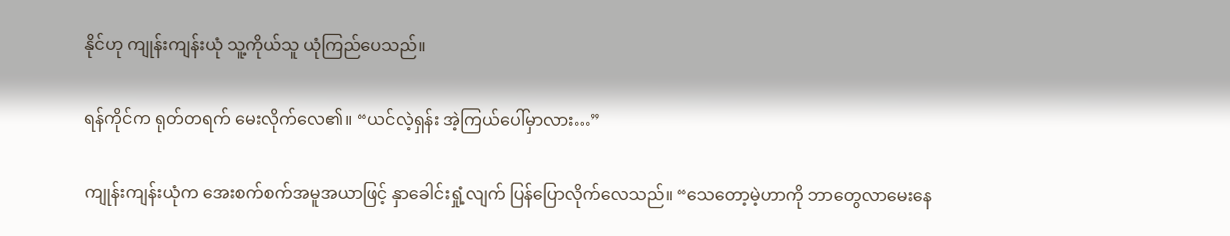နိုင်ဟု ကျုန်းကျန်းယုံ သူ့ကိုယ်သူ ယုံကြည်ပေသည်။

ရန်ကိုင်က ရုတ်တရက် မေးလိုက်လေ၏။ “ယင်လဲ့ရှန်း အဲ့ကြယ်ပေါ်မှာလား…”

ကျုန်းကျန်းယုံက အေးစက်စက်အမူအယာဖြင့် နှာခေါင်းရှုံ့လျက် ပြန်ပြောလိုက်လေသည်။ “သေတော့မဲ့ဟာကို ဘာတွေလာမေးနေ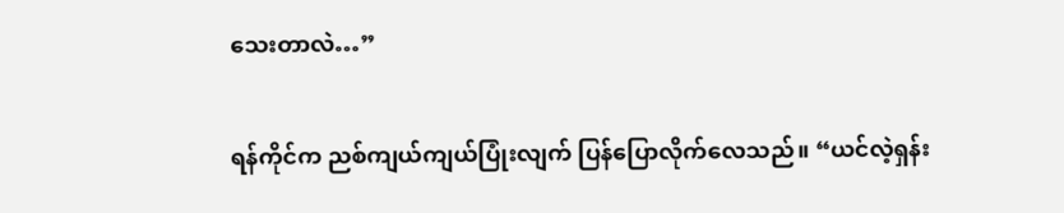သေးတာလဲ…”

ရန်ကိုင်က ညစ်ကျယ်ကျယ်ပြုံးလျက် ပြန်ပြောလိုက်လေသည်။ “ယင်လဲ့ရှန်း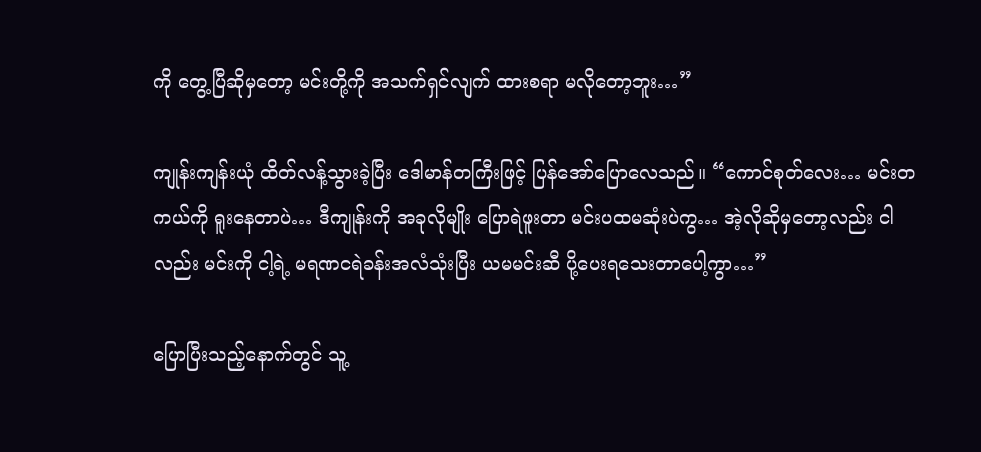ကို တွေ့ပြီဆိုမှတော့ မင်းတို့ကို အသက်ရှင်လျက် ထားစရာ မလိုတော့ဘူး…”

ကျုန်းကျန်းယုံ ထိတ်လန့်သွားခဲ့ပြီး ဒေါမာန်တကြီးဖြင့် ပြန်အော်ပြောလေသည်။ “ကောင်စုတ်လေး… မင်းတကယ်ကို ရူးနေတာပဲ… ဒီကျုန်းကို အခုလိုမျိုး ပြောရဲဖူးတာ မင်းပထမဆုံးပဲကွ… အဲ့လိုဆိုမှတော့လည်း ငါလည်း မင်းကို ငါ့ရဲ့ မရဏငရဲခန်းအလံသုံးပြီး ယမမင်းဆီ ပို့ပေးရသေးတာပေါ့ကွာ…”

ပြောပြီးသည့်နောက်တွင် သူ့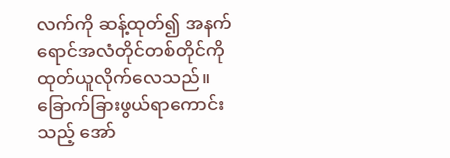လက်ကို ဆန့်ထုတ်၍ အနက်ရောင်အလံတိုင်တစ်တိုင်ကို ထုတ်ယူလိုက်လေသည်။ ခြောက်ခြားဖွယ်ရာကောင်းသည့် အော်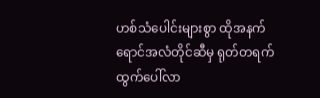ဟစ်သံပေါင်းများစွာ ထိုအနက်ရောင်အလံတိုင်ဆီမှ ရုတ်တရက် ထွက်ပေါ်လာ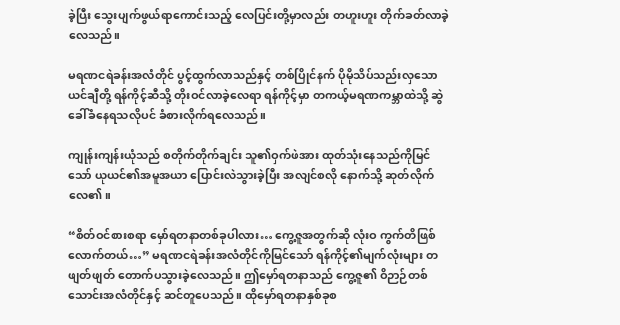ခဲ့ပြီး သွေးပျက်ဖွယ်ရာကောင်းသည့် လေပြင်းတို့မှာလည်း တဟူးဟူး တိုက်ခတ်လာခဲ့လေသည်။

မရဏငရဲခန်းအလံတိုင် ပွင့်ထွက်လာသည်နှင့် တစ်ပြိုင်နက် ပိုမိုသိပ်သည်းလှသော ယင်ချီတို့ ရန်ကိုင့်ဆီသို့ တိုးဝင်လာခဲ့လေရာ ရန်ကိုင့်မှာ တကယ့်မရဏကမ္ဘာထဲသို့ ဆွဲခေါ်ခံနေရသလိုပင် ခံစားလိုက်ရလေသည်။

ကျုန်းကျန်းယုံသည် စတိုက်တိုက်ချင်း သူ၏ဝှက်ဖဲအား ထုတ်သုံးနေသည်ကိုမြင်သော် ယုယင်၏အမူအယာ ပြောင်းလဲသွားခဲ့ပြီး အလျင်စလို နောက်သို့ ဆုတ်လိုက်လေ၏။

“စိတ်ဝင်စားစရာ မှော်ရတနာတစ်ခုပါလား… ကွေ့ဇူအတွက်ဆို လုံးဝ ကွက်တိဖြစ်လောက်တယ်…” မရဏငရဲခန်းအလံတိုင်ကိုမြင်သော် ရန်ကိုင့်၏မျက်လုံးများ တဖျတ်ဖျတ် တောက်ပသွားခဲ့လေသည်။ ဤမှော်ရတနာသည် ကွေ့ဇူ၏ ဝိဉာဉ်တစ်သောင်းအလံတိုင်နှင့် ဆင်တူပေသည်။ ထိုမှော်ရတနာနှစ်ခုစ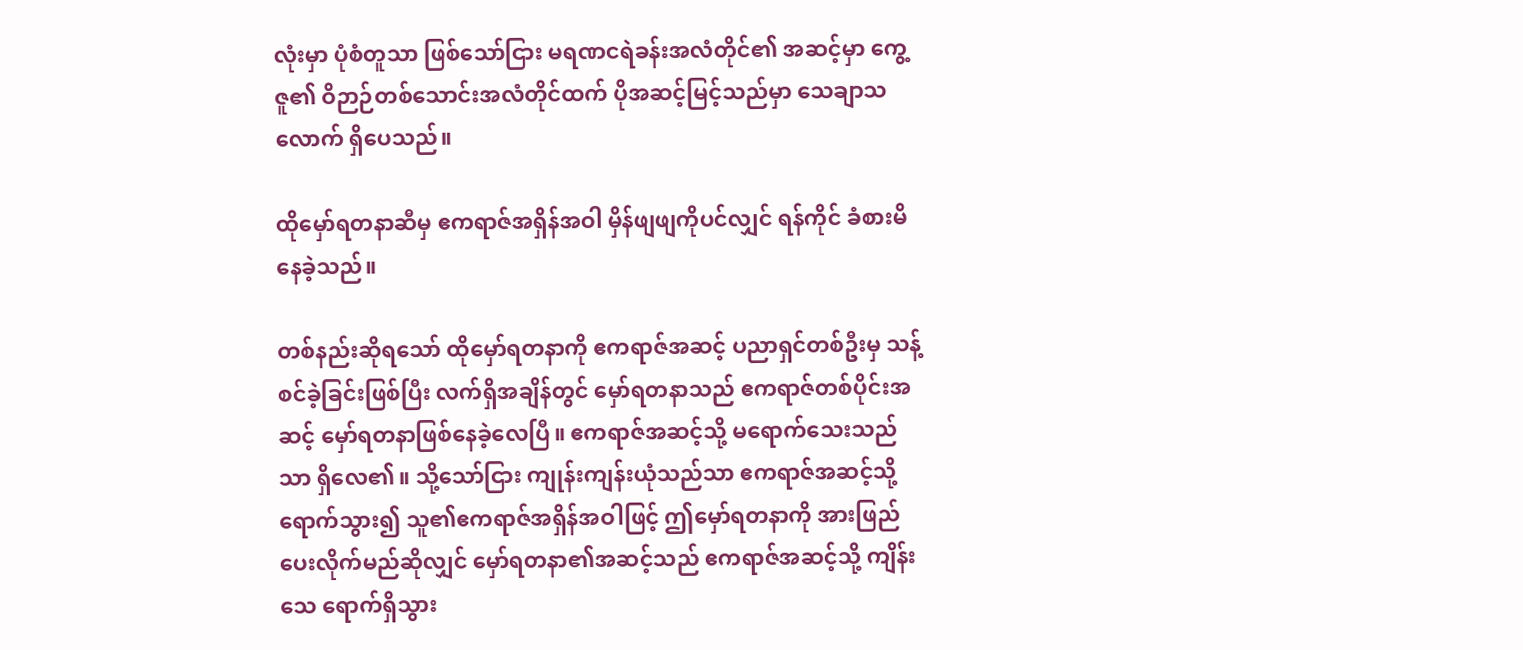လုံးမှာ ပုံစံတူသာ ဖြစ်သော်ငြား မရဏငရဲခန်းအလံတိုင်၏ အဆင့်မှာ ကွေ့ဇူ၏ ဝိဉာဉ်တစ်သောင်းအလံတိုင်ထက် ပိုအဆင့်မြင့်သည်မှာ သေချာသလောက် ရှိပေသည်။

ထိုမှော်ရတနာဆီမှ ဧကရာဇ်အရှိန်အဝါ မှိန်ဖျဖျကိုပင်လျှင် ရန်ကိုင် ခံစားမိနေခဲ့သည်။

တစ်နည်းဆိုရသော် ထိုမှော်ရတနာကို ဧကရာဇ်အဆင့် ပညာရှင်တစ်ဦးမှ သန့်စင်ခဲ့ခြင်းဖြစ်ပြီး လက်ရှိအချိန်တွင် မှော်ရတနာသည် ဧကရာဇ်တစ်ပိုင်းအဆင့် မှော်ရတနာဖြစ်နေခဲ့လေပြီ။ ဧကရာဇ်အဆင့်သို့ မရောက်သေးသည်သာ ရှိလေ၏။ သို့သော်ငြား ကျုန်းကျန်းယုံသည်သာ ဧကရာဇ်အဆင့်သို့ ရောက်သွား၍ သူ၏ဧကရာဇ်အရှိန်အဝါဖြင့် ဤမှော်ရတနာကို အားဖြည်ပေးလိုက်မည်ဆိုလျှင် မှော်ရတနာ၏အဆင့်သည် ဧကရာဇ်အဆင့်သို့ ကျိန်းသေ ရောက်ရှိသွား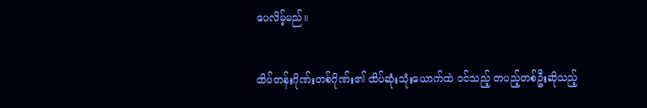ပေလိမ့်မည်။

ထိပ်တန်းဂိုဏ်းတစ်ဂိုဏ်း၏ ထိပ်ဆုံးသုံးယောက်ထဲ ဝင်သည့် တပည့်တစ်ဦးဆိုသည့်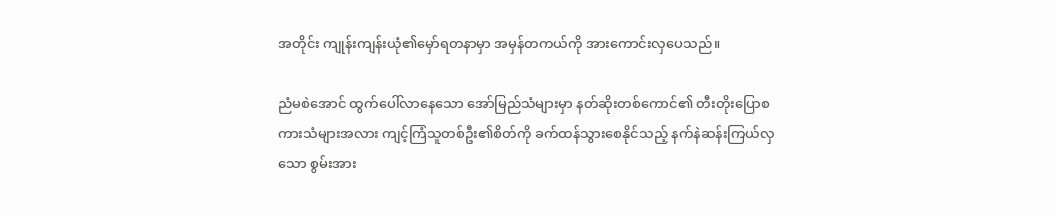အတိုင်း ကျုန်းကျန်းယုံ၏မှော်ရတနာမှာ အမှန်တကယ်ကို အားကောင်းလှပေသည်။

ညံမစဲအောင် ထွက်ပေါ်လာနေသော အော်မြည်သံများမှာ နတ်ဆိုးတစ်ကောင်၏ တီးတိုးပြောစကားသံများအလား ကျင့်ကြံသူတစ်ဦး၏စိတ်ကို ခက်ထန်သွားစေနိုင်သည့် နက်နဲဆန်းကြယ်လှသော စွမ်းအား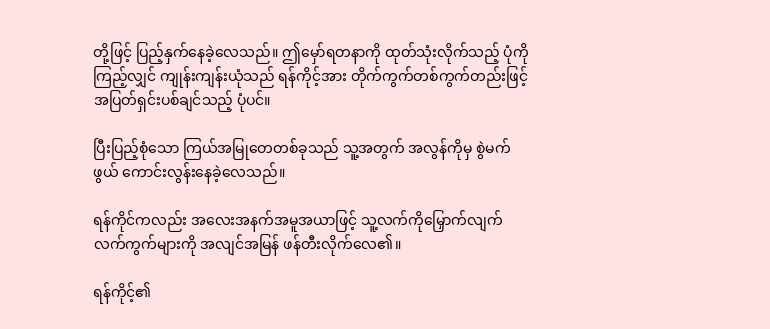တို့ဖြင့် ပြည့်နှက်နေခဲ့လေသည်။ ဤမှော်ရတနာကို ထုတ်သုံးလိုက်သည့် ပုံကို ကြည့်လျှင် ကျုန်းကျန်းယုံသည် ရန်ကိုင့်အား တိုက်ကွက်တစ်ကွက်တည်းဖြင့် အပြတ်ရှင်းပစ်ချင်သည့် ပုံပင်။

ပြီးပြည့်စုံသော ကြယ်အမြုတေတစ်ခုသည် သူ့အတွက် အလွန်ကိုမှ စွဲမက်ဖွယ် ကောင်းလွန်းနေခဲ့လေသည်။

ရန်ကိုင်ကလည်း အလေးအနက်အမူအယာဖြင့် သူ့လက်ကိုမြှောက်လျက် လက်ကွက်များကို အလျင်အမြန် ဖန်တီးလိုက်လေ၏။

ရန်ကိုင့်၏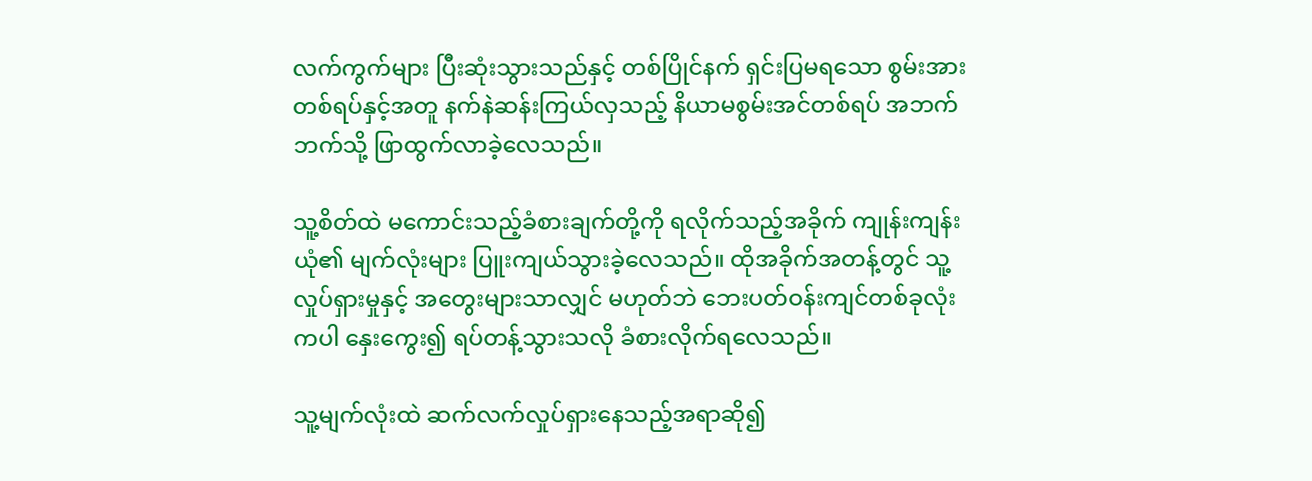လက်ကွက်များ ပြီးဆုံးသွားသည်နှင့် တစ်ပြိုင်နက် ရှင်းပြမရသော စွမ်းအားတစ်ရပ်နှင့်အတူ နက်နဲဆန်းကြယ်လှသည့် နိယာမစွမ်းအင်တစ်ရပ် အဘက်ဘက်သို့ ဖြာထွက်လာခဲ့လေသည်။

သူ့စိတ်ထဲ မကောင်းသည့်ခံစားချက်တို့ကို ရလိုက်သည့်အခိုက် ကျုန်းကျန်းယုံ၏ မျက်လုံးများ ပြူးကျယ်သွားခဲ့လေသည်။ ထိုအခိုက်အတန့်တွင် သူ့လှုပ်ရှားမှုနှင့် အတွေးများသာလျှင် မဟုတ်ဘဲ ဘေးပတ်ဝန်းကျင်တစ်ခုလုံးကပါ နှေးကွေး၍ ရပ်တန့်သွားသလို ခံစားလိုက်ရလေသည်။

သူ့မျက်လုံးထဲ ဆက်လက်လှုပ်ရှားနေသည့်အရာဆို၍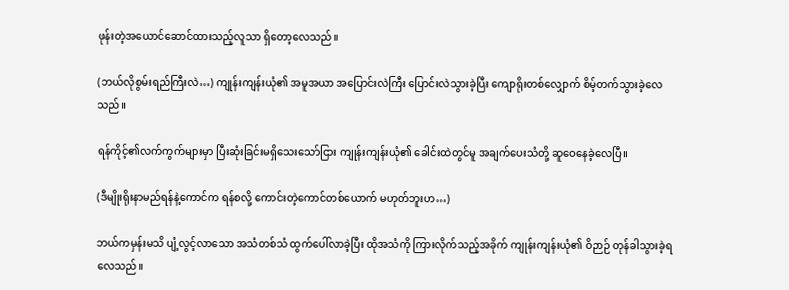ဖုန်းတဲ့အယောင်ဆောင်ထားသည့်လူသာ ရှိတော့လေသည်။

(ဘယ်လိုစွမ်းရည်ကြီးလဲ…) ကျုန်းကျန်းယုံ၏ အမူအယာ အပြောင်းလဲကြီး ပြောင်းလဲသွားခဲ့ပြီး ကျောရိုးတစ်လျှောက် စိမ့်တက်သွားခဲ့လေသည်။

ရန်ကိုင့်၏လက်ကွက်များမှာ ပြီးဆုံးခြင်းမရှိသေးသော်ငြား ကျုန်းကျန်းယုံ၏ ခေါင်းထဲတွင်မူ အချက်ပေးသံတို့ ဆူဝေနေခဲ့လေပြီ။

(ဒီမျိုးရိုးနာမည်ရန်နဲ့ကောင်က ရန်စလို့ ကောင်းတဲ့ကောင်တစ်ယောက် မဟုတ်ဘူးဟ…)

ဘယ်ကမှန်းမသိ ပျံ့လွင့်လာသော အသံတစ်သံ ထွက်ပေါ်လာခဲ့ပြီး ထိုအသံကို ကြားလိုက်သည့်အခိုက် ကျုန်းကျန်းယုံ၏ ဝိဉာဉ် တုန်ခါသွားခဲ့ရလေသည်။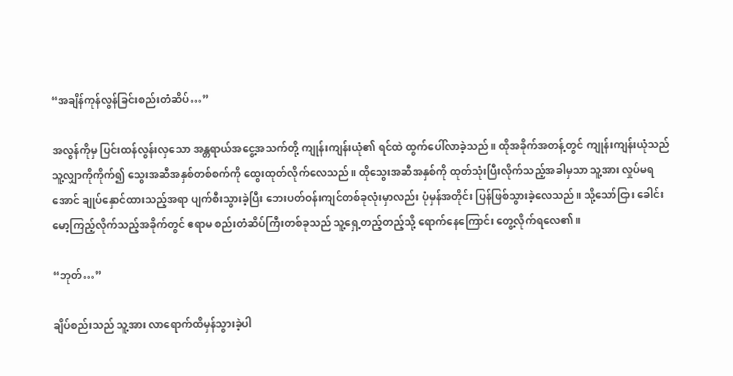“အချိန်ကုန်လွန်ခြင်းစည်းတံဆိပ်…”

အလွန်ကိုမှ ပြင်းထန်လွန်းလှသော အန္တရာယ်အငွေ့အသက်တို့ ကျုန်းကျန်းယုံ၏ ရင်ထဲ ထွက်ပေါ်လာခဲ့သည်။ ထိုအခိုက်အတန့်တွင် ကျုန်းကျန်းယုံသည် သူ့လျှာကိုကိုက်၍ သွေးအဆီအနှစ်တစ်စက်ကို ထွေးထုတ်လိုက်လေသည်။ ထိုသွေးအဆီအနှစ်ကို ထုတ်သုံးပြီးလိုက်သည့်အခါမှသာ သူ့အား လှုပ်မရအောင် ချုပ်နှောင်ထားသည့်အရာ ပျက်စီးသွားခဲ့ပြီး ဘေးပတ်ဝန်းကျင်တစ်ခုလုံးမှာလည်း ပုံမှန်အတိုင်း ပြန်ဖြစ်သွားခဲ့လေသည်။ သို့သော်ငြား ခေါင်းမော့ကြည့်လိုက်သည့်အခိုက်တွင် ဧရာမ စည်းတံဆိပ်ကြီးတစ်ခုသည် သူ့ရှေ့တည့်တည့်သို့ ရောက်နေကြောင်း တွေ့လိုက်ရလေ၏။

“ဘုတ်…”

ချိပ်စည်းသည် သူ့အား လာရောက်ထိမှန်သွားခဲ့ပါ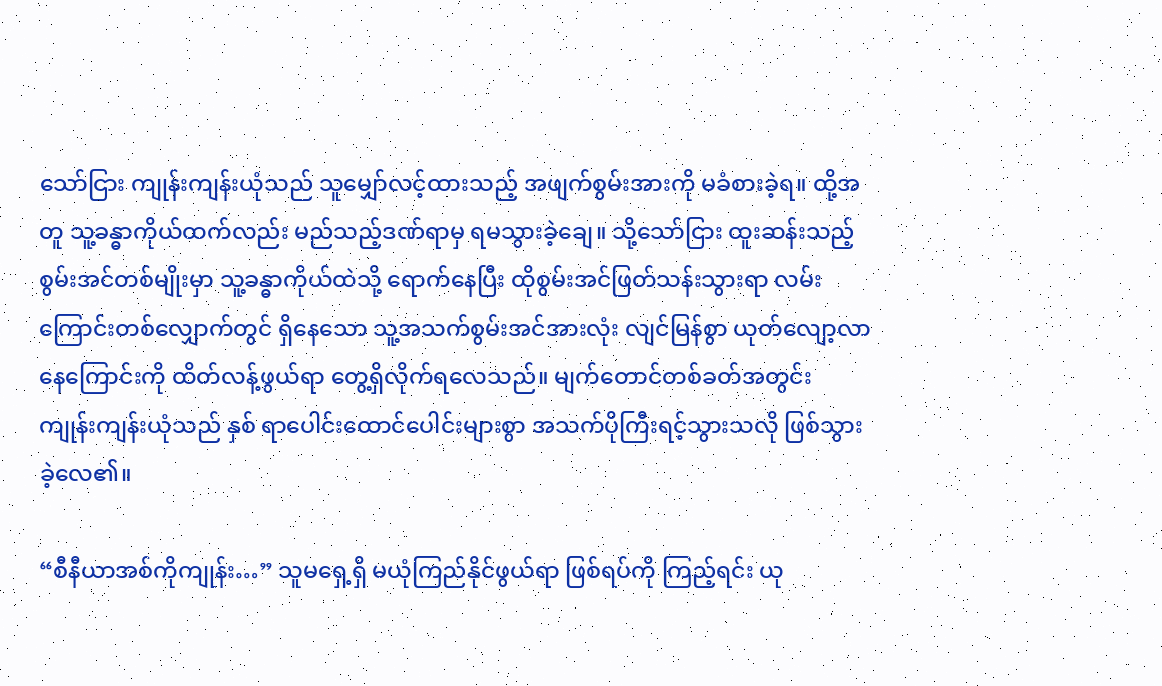သော်ငြား ကျုန်းကျန်းယုံသည် သူမျှော်လင့်ထားသည့် အဖျက်စွမ်းအားကို မခံစားခဲ့ရ။ ထို့အတူ သူ့ခန္ဓာကိုယ်ထက်လည်း မည်သည့်ဒဏ်ရာမှ ရမသွားခဲ့ချေ။ သို့သော်ငြား ထူးဆန်းသည့် စွမ်းအင်တစ်မျိုးမှာ သူ့ခန္ဓာကိုယ်ထဲသို့ ရောက်နေပြီး ထိုစွမ်းအင်ဖြတ်သန်းသွားရာ လမ်းကြောင်းတစ်လျှောက်တွင် ရှိနေသော သူ့အသက်စွမ်းအင်အားလုံး လျင်မြန်စွာ ယုတ်လျော့လာနေကြောင်းကို ထိတ်လန့်ဖွယ်ရာ တွေ့ရှိလိုက်ရလေသည်။ မျက်တောင်တစ်ခတ်အတွင်း ကျုန်းကျန်းယုံသည် နှစ် ရာပေါင်းထောင်ပေါင်းများစွာ အသက်ပိုကြီးရင့်သွားသလို ဖြစ်သွားခဲ့လေ၏။

“စီနီယာအစ်ကိုကျုန်း…” သူမရှေ့ရှိ မယုံကြည်နိုင်ဖွယ်ရာ ဖြစ်ရပ်ကို ကြည့်ရင်း ယု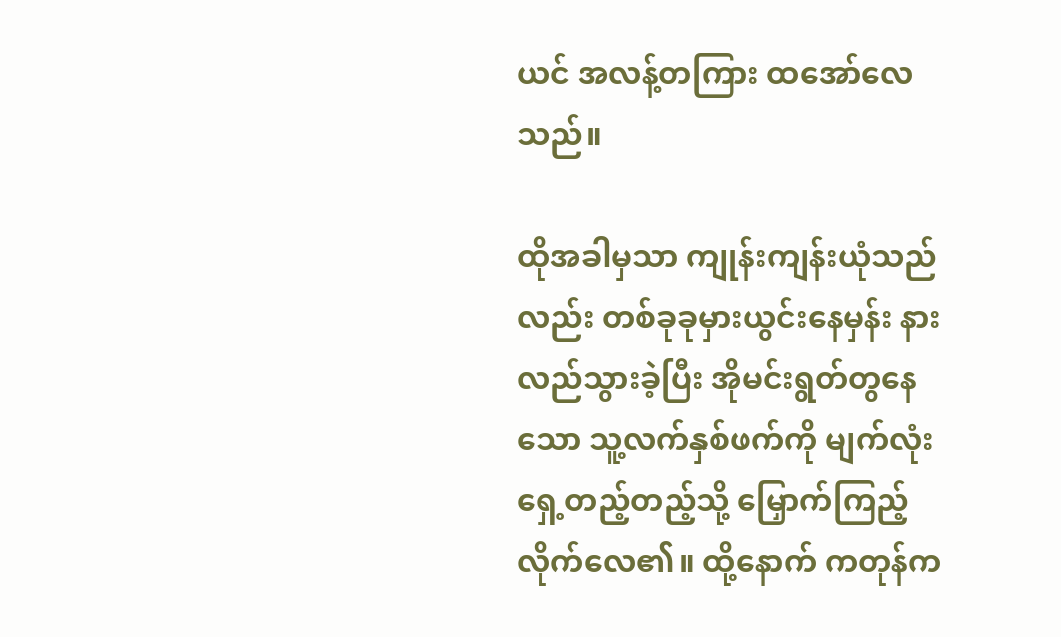ယင် အလန့်တကြား ထအော်လေသည်။

ထိုအခါမှသာ ကျုန်းကျန်းယုံသည်လည်း တစ်ခုခုမှားယွင်းနေမှန်း နားလည်သွားခဲ့ပြီး အိုမင်းရွတ်တွနေသော သူ့လက်နှစ်ဖက်ကို မျက်လုံးရှေ့တည့်တည့်သို့ မြှောက်ကြည့်လိုက်လေ၏။ ထို့နောက် ကတုန်က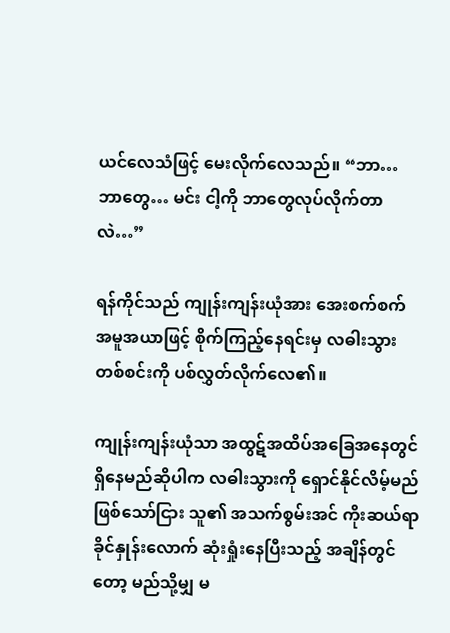ယင်လေသံဖြင့် မေးလိုက်လေသည်။ “ဘာ… ဘာတွေ… မင်း ငါ့ကို ဘာတွေလုပ်လိုက်တာလဲ…”

ရန်ကိုင်သည် ကျုန်းကျန်းယုံအား အေးစက်စက်အမူအယာဖြင့် စိုက်ကြည့်နေရင်းမှ လဓါးသွားတစ်စင်းကို ပစ်လွှတ်လိုက်လေ၏။

ကျုန်းကျန်းယုံသာ အထွဋ်အထိပ်အခြေအနေတွင် ရှိနေမည်ဆိုပါက လဓါးသွားကို ရှောင်နိုင်လိမ့်မည် ဖြစ်သော်ငြား သူ၏ အသက်စွမ်းအင် ကိုးဆယ်ရာခိုင်နှုန်းလောက် ဆုံးရှုံးနေပြီးသည့် အချိန်တွင်တော့ မည်သို့မျှ မ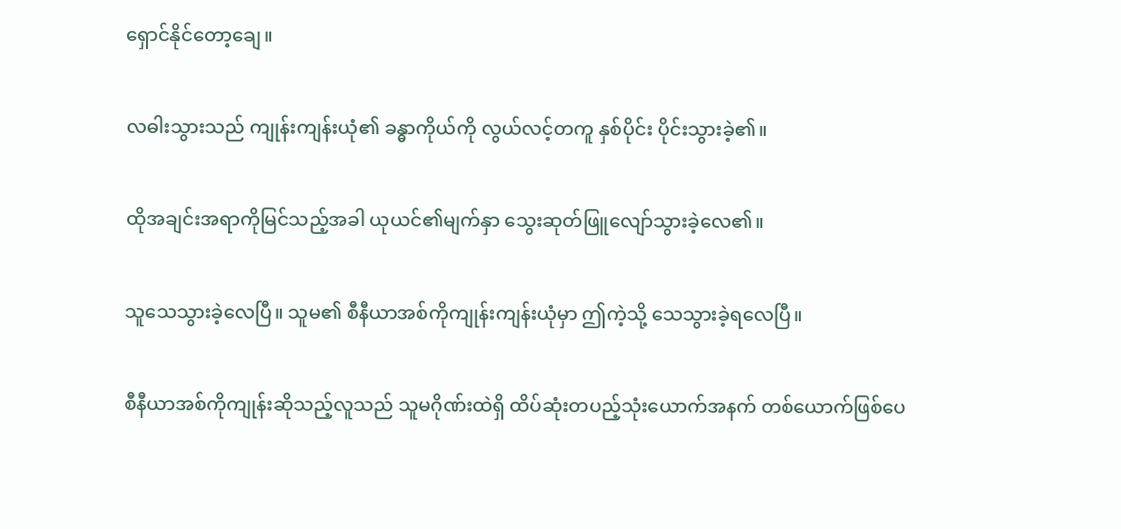ရှောင်နိုင်တော့ချေ။

လဓါးသွားသည် ကျုန်းကျန်းယုံ၏ ခန္ဓာကိုယ်ကို လွယ်လင့်တကူ နှစ်ပိုင်း ပိုင်းသွားခဲ့၏။

ထိုအချင်းအရာကိုမြင်သည့်အခါ ယုယင်၏မျက်နှာ သွေးဆုတ်ဖြူလျော်သွားခဲ့လေ၏။

သူသေသွားခဲ့လေပြီ။ သူမ၏ စီနီယာအစ်ကိုကျုန်းကျန်းယုံမှာ ဤကဲ့သို့ သေသွားခဲ့ရလေပြီ။

စီနီယာအစ်ကိုကျုန်းဆိုသည့်လူသည် သူမဂိုဏ်းထဲရှိ ထိပ်ဆုံးတပည့်သုံးယောက်အနက် တစ်ယောက်ဖြစ်ပေ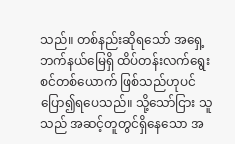သည်။ တစ်နည်းဆိုရသော် အရှေ့ဘက်နယ်မြေရှိ ထိပ်တန်းလက်ရွေးစင်တစ်ယောက် ဖြစ်သည်ဟုပင် ပြော၍ရပေသည်။ သို့သော်ငြား သူသည် အဆင့်တူတွင်ရှိနေသော အ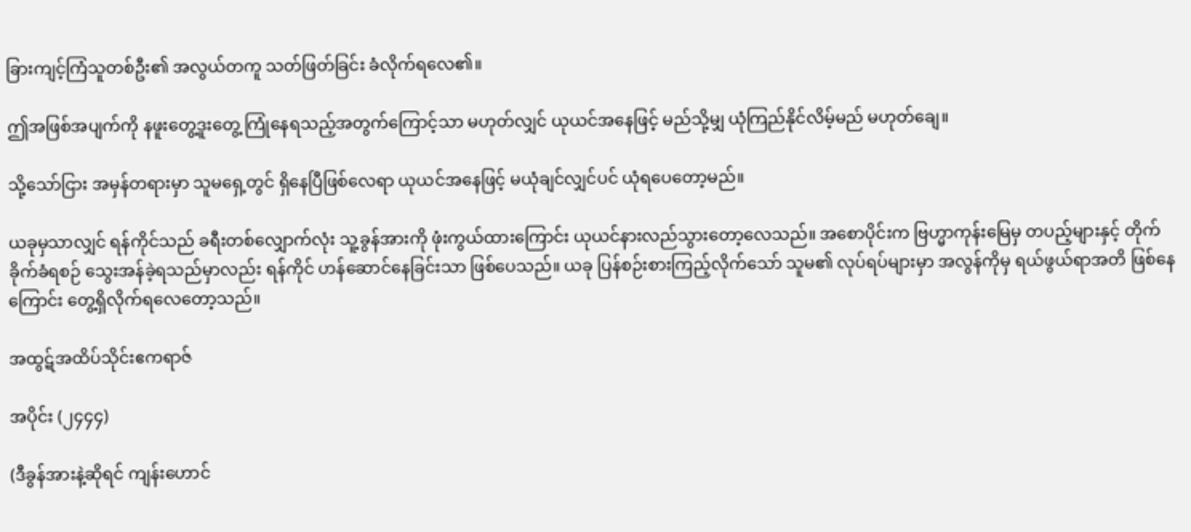ခြားကျင့်ကြံသူတစ်ဦး၏ အလွယ်တကူ သတ်ဖြတ်ခြင်း ခံလိုက်ရလေ၏။

ဤအဖြစ်အပျက်ကို နဖူးတွေ့ဒူးတွေ့ ကြုံနေရသည့်အတွက်ကြောင့်သာ မဟုတ်လျှင် ယုယင်အနေဖြင့် မည်သို့မျှ ယုံကြည်နိုင်လိမ့်မည် မဟုတ်ချေ။

သို့သော်ငြား အမှန်တရားမှာ သူမရှေ့တွင် ရှိနေပြီဖြစ်လေရာ ယုယင်အနေဖြင့် မယုံချင်လျှင်ပင် ယုံရပေတော့မည်။

ယခုမှသာလျှင် ရန်ကိုင်သည် ခရီးတစ်လျှောက်လုံး သူ့ခွန်အားကို ဖုံးကွယ်ထားကြောင်း ယုယင်နားလည်သွားတော့လေသည်။ အစောပိုင်းက ဗြဟ္မာကုန်းမြေမှ တပည့်များနှင့် တိုက်ခိုက်ခံရစဉ် သွေးအန်ခဲ့ရသည်မှာလည်း ရန်ကိုင် ဟန်ဆောင်နေခြင်းသာ ဖြစ်ပေသည်။ ယခု ပြန်စဉ်းစားကြည့်လိုက်သော် သူမ၏ လုပ်ရပ်များမှာ အလွန်ကိုမှ ရယ်ဖွယ်ရာအတိ ဖြစ်နေကြောင်း တွေ့ရှိလိုက်ရလေတော့သည်။

အထွဋ်အထိပ်သိုင်းဧကရာဇ်

အပိုင်း (၂၄၄၄)

(ဒီခွန်အားနဲ့ဆိုရင် ကျန်းဟောင်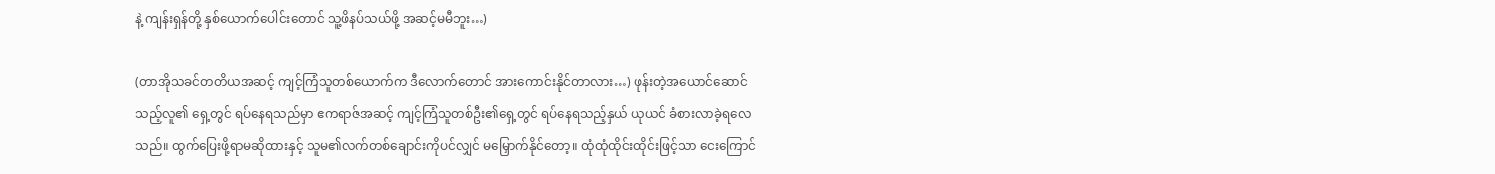နဲ့ ကျန်းရှန်တို့ နှစ်ယောက်ပေါင်းတောင် သူ့ဖိနပ်သယ်ဖို့ အဆင့်မမီဘူး…)

(တာအိုသခင်တတိယအဆင့် ကျင့်ကြံသူတစ်ယောက်က ဒီလောက်တောင် အားကောင်းနိုင်တာလား…) ဖုန်းတဲ့အယောင်ဆောင်သည့်လူ၏ ရှေ့တွင် ရပ်နေရသည်မှာ ဧကရာဇ်အဆင့် ကျင့်ကြံသူတစ်ဦး၏ရှေ့တွင် ရပ်နေရသည့်နှယ် ယုယင် ခံစားလာခဲ့ရလေသည်။ ထွက်ပြေးဖို့ရာမဆိုထားနှင့် သူမ၏လက်တစ်ချောင်းကိုပင်လျှင် မမြှောက်နိုင်တော့။ ထုံထုံထိုင်းထိုင်းဖြင့်သာ ငေးကြောင်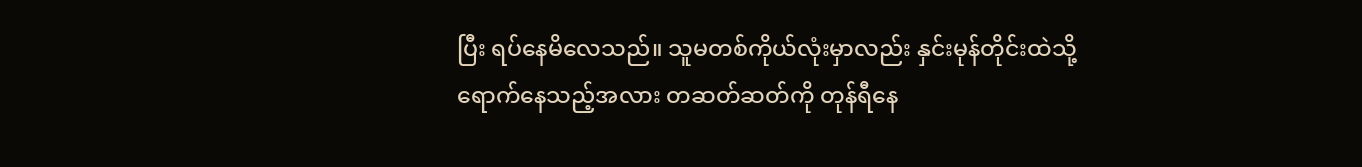ပြီး ရပ်နေမိလေသည်။ သူမတစ်ကိုယ်လုံးမှာလည်း နှင်းမုန်တိုင်းထဲသို့ ရောက်နေသည့်အလား တဆတ်ဆတ်ကို တုန်ရီနေ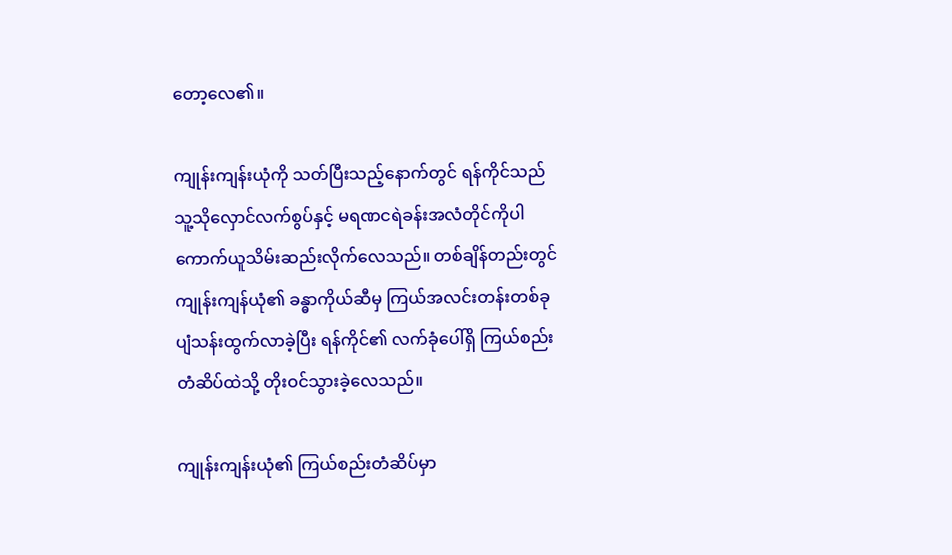တော့လေ၏။

ကျုန်းကျန်းယုံကို သတ်ပြီးသည့်နောက်တွင် ရန်ကိုင်သည် သူ့သိုလှောင်လက်စွပ်နှင့် မရဏငရဲခန်းအလံတိုင်ကိုပါ ကောက်ယူသိမ်းဆည်းလိုက်လေသည်။ တစ်ချိန်တည်းတွင် ကျုန်းကျန်ယုံ၏ ခန္ဓာကိုယ်ဆီမှ ကြယ်အလင်းတန်းတစ်ခု ပျံသန်းထွက်လာခဲ့ပြီး ရန်ကိုင်၏ လက်ခုံပေါ်ရှိ ကြယ်စည်းတံဆိပ်ထဲသို့ တိုးဝင်သွားခဲ့လေသည်။

ကျုန်းကျန်းယုံ၏ ကြယ်စည်းတံဆိပ်မှာ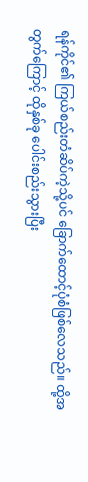ရန်ကိုင်၏ ကြယ်စည်းတံဆိပ်ကဲ့သို့ပင် ခြောက်ထောင့်ပုံစံဖြစ်လေသည်။ ထို့အတွက်ကြောင့် ထိုနှစ်ခု ပေါင်းစည်းသွားပြီး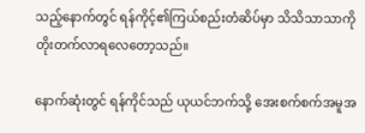သည့်နောက်တွင် ရန်ကိုင့်၏ကြယ်စည်းတံဆိပ်မှာ သိသိသာသာကို တိုးတက်လာရလေတော့သည်။

နောက်ဆုံးတွင် ရန်ကိုင်သည် ယုယင်ဘက်သို့ အေးစက်စက်အမူအ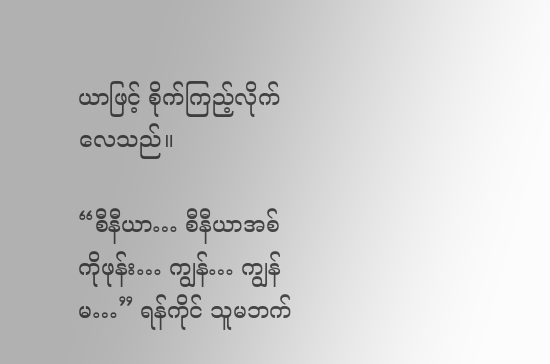ယာဖြင့် စိုက်ကြည့်လိုက်လေသည်။

“စီနီယာ… စီနီယာအစ်ကိုဖုန်း… ကျွန်… ကျွန်မ…” ရန်ကိုင် သူမဘက်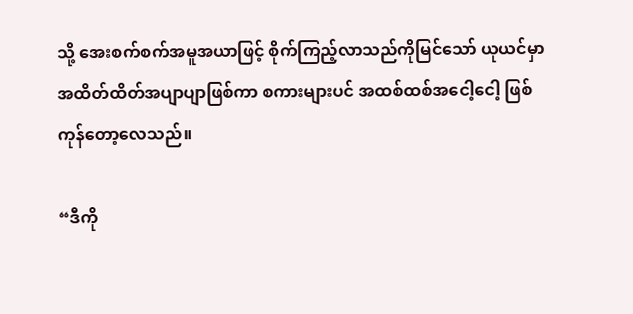သို့ အေးစက်စက်အမူအယာဖြင့် စိုက်ကြည့်လာသည်ကိုမြင်သော် ယုယင်မှာ အထိတ်ထိတ်အပျာပျာဖြစ်ကာ စကားများပင် အထစ်ထစ်အငေါ့ငေါ့ ဖြစ်ကုန်တော့လေသည်။

“ဒီကို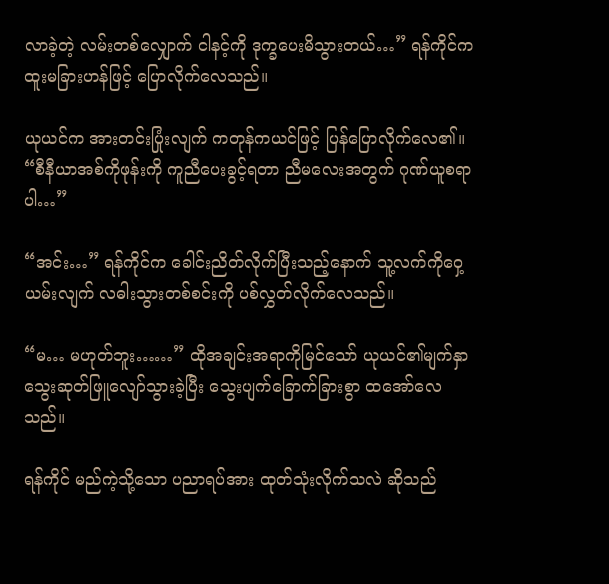လာခဲ့တဲ့ လမ်းတစ်လျှောက် ငါနင့်ကို ဒုက္ခပေးမိသွားတယ်…” ရန်ကိုင်က ထူးမခြားဟန်ဖြင့် ပြောလိုက်လေသည်။

ယုယင်က အားတင်းပြုံးလျက် ကတုန်ကယင်ဖြင့် ပြန်ပြောလိုက်လေ၏။ “စီနီယာအစ်ကိုဖုန်းကို ကူညီပေးခွင့်ရတာ ညီမလေးအတွက် ဂုဏ်ယူစရာပါ…”

“အင်း…” ရန်ကိုင်က ခေါင်းညိတ်လိုက်ပြီးသည့်နောက် သူ့လက်ကိုဝှေ့ယမ်းလျက် လဓါးသွားတစ်စင်းကို ပစ်လွှတ်လိုက်လေသည်။

“မ… မဟုတ်ဘူး……” ထိုအချင်းအရာကိုမြင်သော် ယုယင်၏မျက်နှာ သွေးဆုတ်ဖြူလျော်သွားခဲ့ပြီး သွေးပျက်ခြောက်ခြားစွာ ထအော်လေသည်။

ရန်ကိုင် မည်ကဲ့သို့သော ပညာရပ်အား ထုတ်သုံးလိုက်သလဲ ဆိုသည်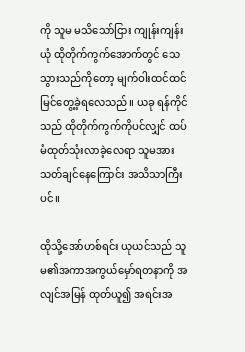ကို သူမ မသိသော်ငြား ကျုန်းကျန်းယုံ ထိုတိုက်ကွက်အောက်တွင် သေသွားသည်ကိုတော့ မျက်ဝါးထင်ထင် မြင်တွေ့ခဲ့ရလေသည်။ ယခု ရန်ကိုင်သည် ထိုတိုက်ကွက်ကိုပင်လျှင် ထပ်မံထုတ်သုံးလာခဲ့လေရာ သူမအား သတ်ချင်နေကြောင်း အသိသာကြီးပင်။

ထိုသို့အော်ဟစ်ရင်း ယုယင်သည် သူမ၏အကာအကွယ်မှော်ရတနာကို အလျင်အမြန် ထုတ်ယူ၍ အရင်းအ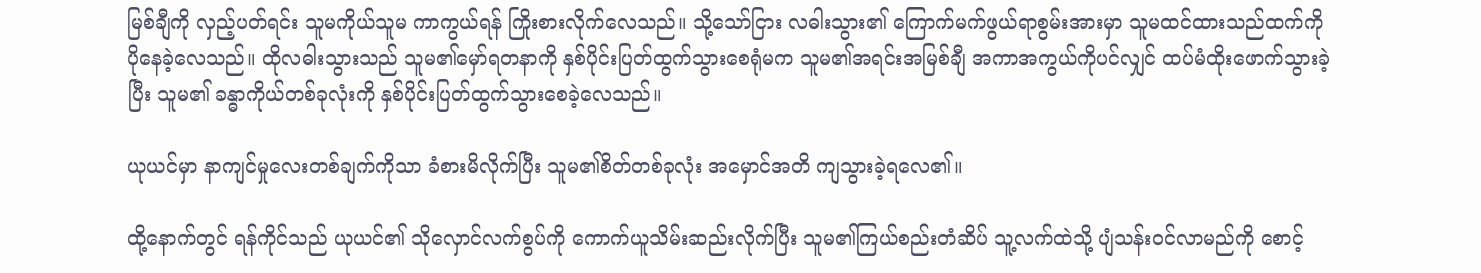မြစ်ချီကို လှည့်ပတ်ရင်း သူမကိုယ်သူမ ကာကွယ်ရန် ကြိုးစားလိုက်လေသည်။ သို့သော်ငြား လဓါးသွား၏ ကြောက်မက်ဖွယ်ရာစွမ်းအားမှာ သူမထင်ထားသည်ထက်ကို ပိုနေခဲ့လေသည်။ ထိုလဓါးသွားသည် သူမ၏မှော်ရတနာကို နှစ်ပိုင်းပြတ်ထွက်သွားစေရုံမက သူမ၏အရင်းအမြစ်ချီ အကာအကွယ်ကိုပင်လျှင် ထပ်မံထိုးဖောက်သွားခဲ့ပြီး သူမ၏ ခန္ဓာကိုယ်တစ်ခုလုံးကို နှစ်ပိုင်းပြတ်ထွက်သွားစေခဲ့လေသည်။

ယုယင်မှာ နာကျင်မှုလေးတစ်ချက်ကိုသာ ခံစားမိလိုက်ပြီး သူမ၏စိတ်တစ်ခုလုံး အမှောင်အတိ ကျသွားခဲ့ရလေ၏။

ထို့နောက်တွင် ရန်ကိုင်သည် ယုယင်၏ သိုလှောင်လက်စွပ်ကို ကောက်ယူသိမ်းဆည်းလိုက်ပြီး သူမ၏ကြယ်စည်းတံဆိပ် သူ့လက်ထဲသို့ ပျံသန်းဝင်လာမည်ကို စောင့်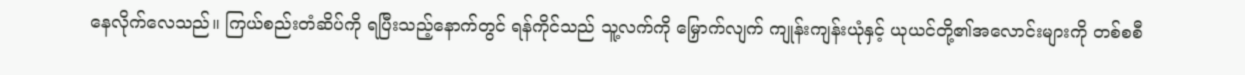နေလိုက်လေသည်။ ကြယ်စည်းတံဆိပ်ကို ရပြီးသည့်နောက်တွင် ရန်ကိုင်သည် သူ့လက်ကို မြှောက်လျက် ကျုန်းကျန်းယုံနှင့် ယုယင်တို့၏အလောင်းများကို တစ်စစီ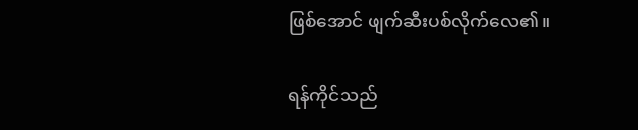ဖြစ်အောင် ဖျက်ဆီးပစ်လိုက်လေ၏။

ရန်ကိုင်သည်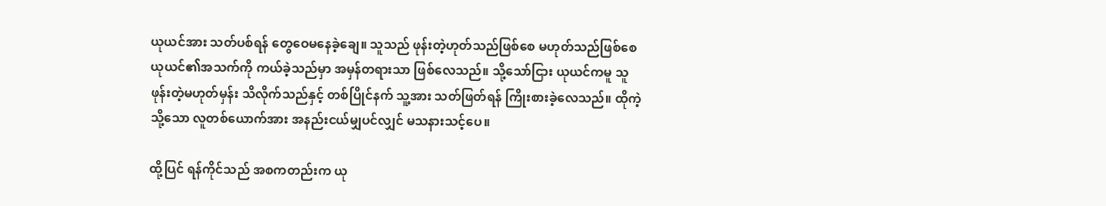ယုယင်အား သတ်ပစ်ရန် တွေဝေမနေခဲ့ချေ။ သူသည် ဖုန်းတဲ့ဟုတ်သည်ဖြစ်စေ မဟုတ်သည်ဖြစ်စေ ယုယင်၏အသက်ကို ကယ်ခဲ့သည်မှာ အမှန်တရားသာ ဖြစ်လေသည်။ သို့သော်ငြား ယုယင်ကမူ သူ ဖုန်းတဲ့မဟုတ်မှန်း သိလိုက်သည်နှင့် တစ်ပြိုင်နက် သူ့အား သတ်ဖြတ်ရန် ကြိုးစားခဲ့လေသည်။ ထိုကဲ့သို့သော လူတစ်ယောက်အား အနည်းငယ်မျှပင်လျှင် မသနားသင့်ပေ။

ထို့ပြင် ရန်ကိုင်သည် အစကတည်းက ယု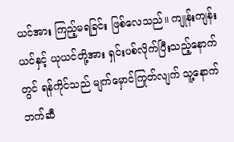ယင်အား ကြည့်မရခြင်း ဖြစ်လေသည်။ ကျုန်းကျန်းယင်နှင့် ယုယင်တို့အား ရှင်းပစ်လိုက်ပြီးသည့်နောက်တွင် ရန်ကိုင်သည် မျက်မှောင်ကြုတ်လျက် သူ့နောက်ဘက်ဆီ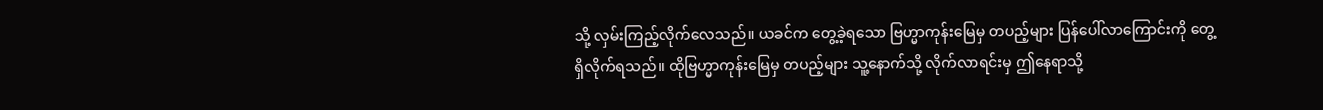သို့ လှမ်းကြည့်လိုက်လေသည်။ ယခင်က တွေ့ခဲ့ရသော ဗြဟ္မာကုန်းမြေမှ တပည့်များ ပြန်ပေါ်လာကြောင်းကို တွေ့ရှိလိုက်ရသည်။ ထိုဗြဟ္မာကုန်းမြေမှ တပည့်များ သူ့နောက်သို့ လိုက်လာရင်းမှ ဤနေရာသို့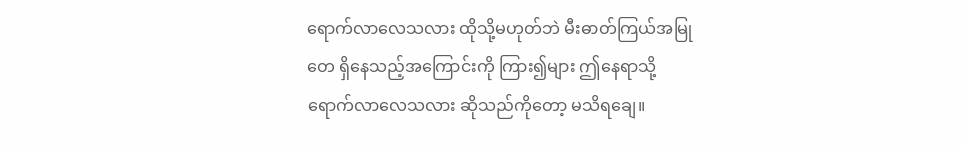ရောက်လာလေသလား ထိုသို့မဟုတ်ဘဲ မီးဓာတ်ကြယ်အမြုတေ ရှိနေသည့်အကြောင်းကို ကြား၍များ ဤနေရာသို့ ရောက်လာလေသလား ဆိုသည်ကိုတော့ မသိရချေ။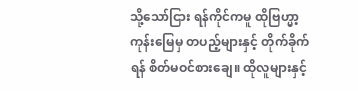သို့သော်ငြား ရန်ကိုင်ကမူ ထိုဗြဟ္မာ့ကုန်းမြေမှ တပည့်များနှင့် တိုက်ခိုက်ရန် စိတ်မဝင်စားချေ။ ထိုလူများနှင့်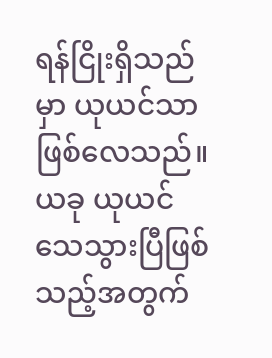ရန်ငြိုးရှိသည်မှာ ယုယင်သာ ဖြစ်လေသည်။ ယခု ယုယင် သေသွားပြီဖြစ်သည့်အတွက်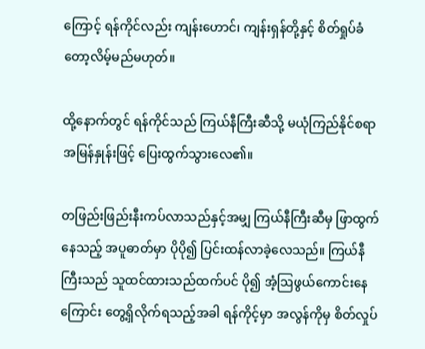ကြောင့် ရန်ကိုင်လည်း ကျန်းဟောင်၊ ကျန်းရှန်တို့နှင့် စိတ်ရှုပ်ခံတော့လိမ့်မည်မဟုတ်။

ထို့နောက်တွင် ရန်ကိုင်သည် ကြယ်နီကြီးဆီသို့ မယုံကြည်နိုင်စရာ အမြန်နှုန်းဖြင့် ပြေးထွက်သွားလေ၏။

တဖြည်းဖြည်းနီးကပ်လာသည်နှင့်အမျှ ကြယ်နီကြီးဆီမှ ဖြာထွက်နေသည့် အပူဓာတ်မှာ ပိုပို၍ ပြင်းထန်လာခဲ့လေသည်။ ကြယ်နီကြီးသည် သူထင်ထားသည်ထက်ပင် ပို၍ အံ့ဩဖွယ်ကောင်းနေကြောင်း တွေ့ရှိလိုက်ရသည့်အခါ ရန်ကိုင့်မှာ အလွန်ကိုမှ စိတ်လှုပ်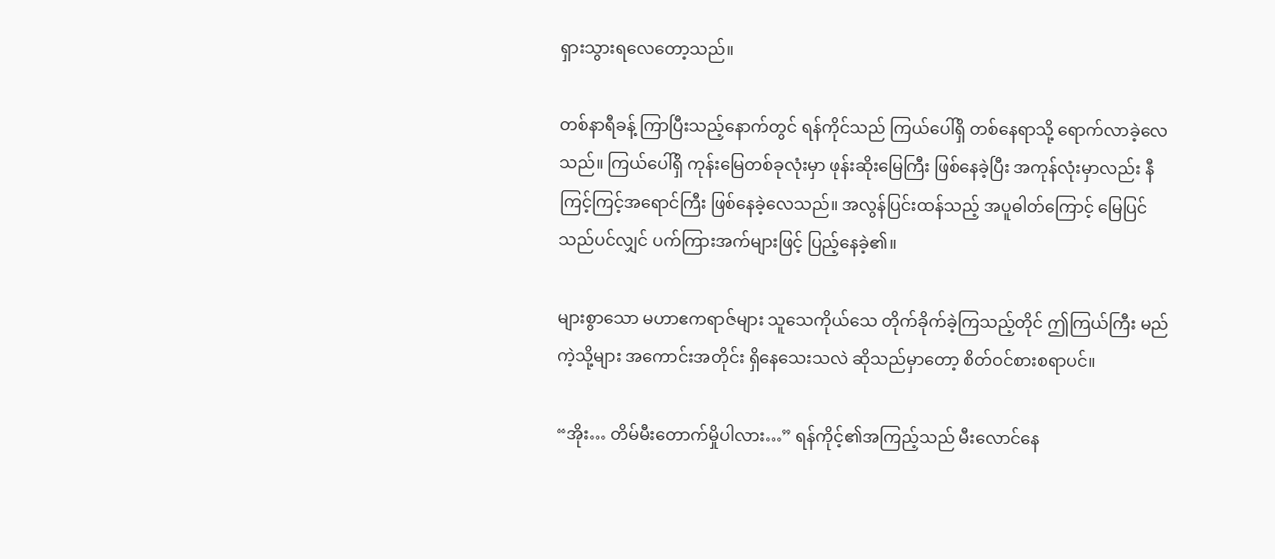ရှားသွားရလေတော့သည်။

တစ်နာရီခန့် ကြာပြီးသည့်နောက်တွင် ရန်ကိုင်သည် ကြယ်ပေါ်ရှိ တစ်နေရာသို့ ရောက်လာခဲ့လေသည်။ ကြယ်ပေါ်ရှိ ကုန်းမြေတစ်ခုလုံးမှာ ဖုန်းဆိုးမြေကြီး ဖြစ်နေခဲ့ပြီး အကုန်လုံးမှာလည်း နီကြင့်ကြင့်အရောင်ကြီး ဖြစ်နေခဲ့လေသည်။ အလွန်ပြင်းထန်သည့် အပူဓါတ်ကြောင့် မြေပြင်သည်ပင်လျှင် ပက်ကြားအက်များဖြင့် ပြည့်နေခဲ့၏။

များစွာသော မဟာဧကရာဇ်များ သူသေကိုယ်သေ တိုက်ခိုက်ခဲ့ကြသည့်တိုင် ဤကြယ်ကြီး မည်ကဲ့သို့များ အကောင်းအတိုင်း ရှိနေသေးသလဲ ဆိုသည်မှာတော့ စိတ်ဝင်စားစရာပင်။

“အိုး… တိမ်မီးတောက်မှိုပါလား…” ရန်ကိုင့်၏အကြည့်သည် မီးလောင်နေ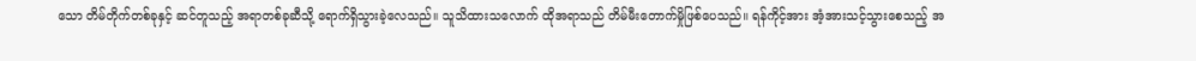သော တိမ်တိုက်တစ်ခုနှင့် ဆင်တူသည့် အရာတစ်ခုဆီသို့ ရောက်ရှိသွားခဲ့လေသည်။ သူသိထားသ‌လောက် ထိုအရာသည် တိမ်မီးတောက်မှိုဖြစ်ပေသည်။ ရန်ကိုင့်အား အံ့အားသင့်သွားစေသည့် အ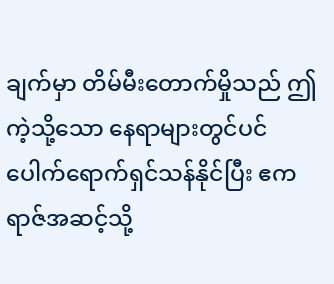ချက်မှာ တိမ်မီးတောက်မှိုသည် ဤကဲ့သို့သော နေရာများတွင်ပင် ပေါက်ရောက်ရှင်သန်နိုင်ပြီး ဧကရာဇ်အဆင့်သို့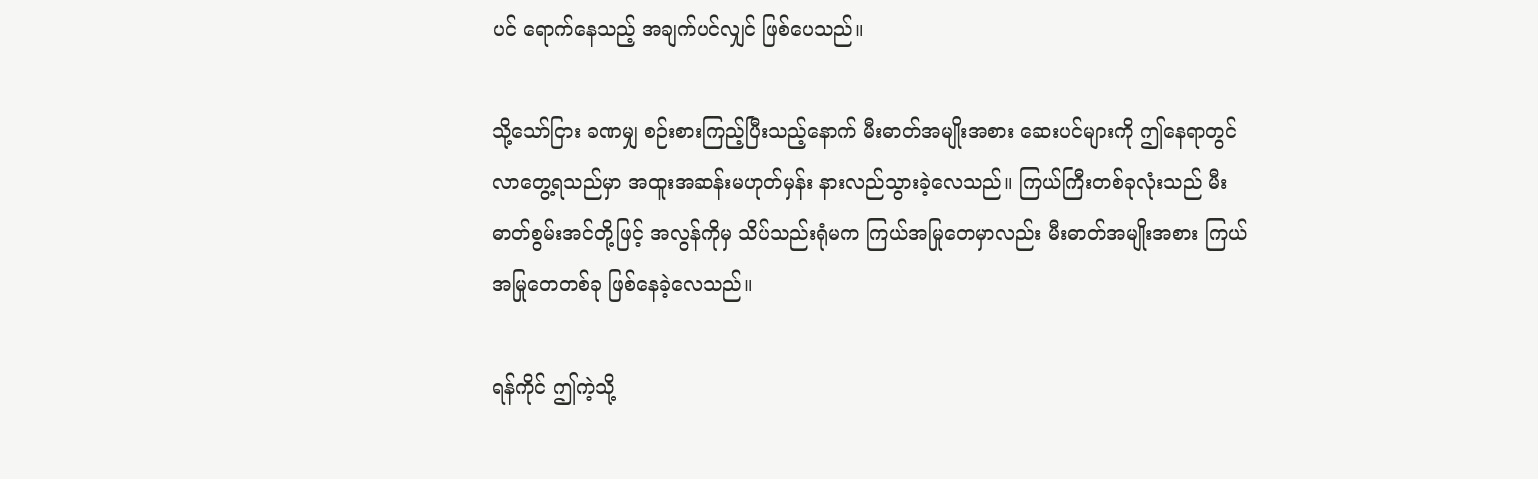ပင် ရောက်နေသည့် အချက်ပင်လျှင် ဖြစ်ပေသည်။

သို့သော်ငြား ခဏမျှ စဉ်းစားကြည့်ပြီးသည့်နောက် မီးဓာတ်အမျိုးအစား ဆေးပင်များကို ဤနေရာတွင် လာတွေ့ရသည်မှာ အထူးအဆန်းမဟုတ်မှန်း နားလည်သွားခဲ့လေသည်။ ကြယ်ကြီးတစ်ခုလုံးသည် မီးဓာတ်စွမ်းအင်တို့ဖြင့် အလွန်ကိုမှ သိပ်သည်းရုံမက ကြယ်အမြုတေမှာလည်း မီးဓာတ်အမျိုးအစား ကြယ်အမြုတေတစ်ခု ဖြစ်နေခဲ့လေသည်။

ရန်ကိုင် ဤကဲ့သို့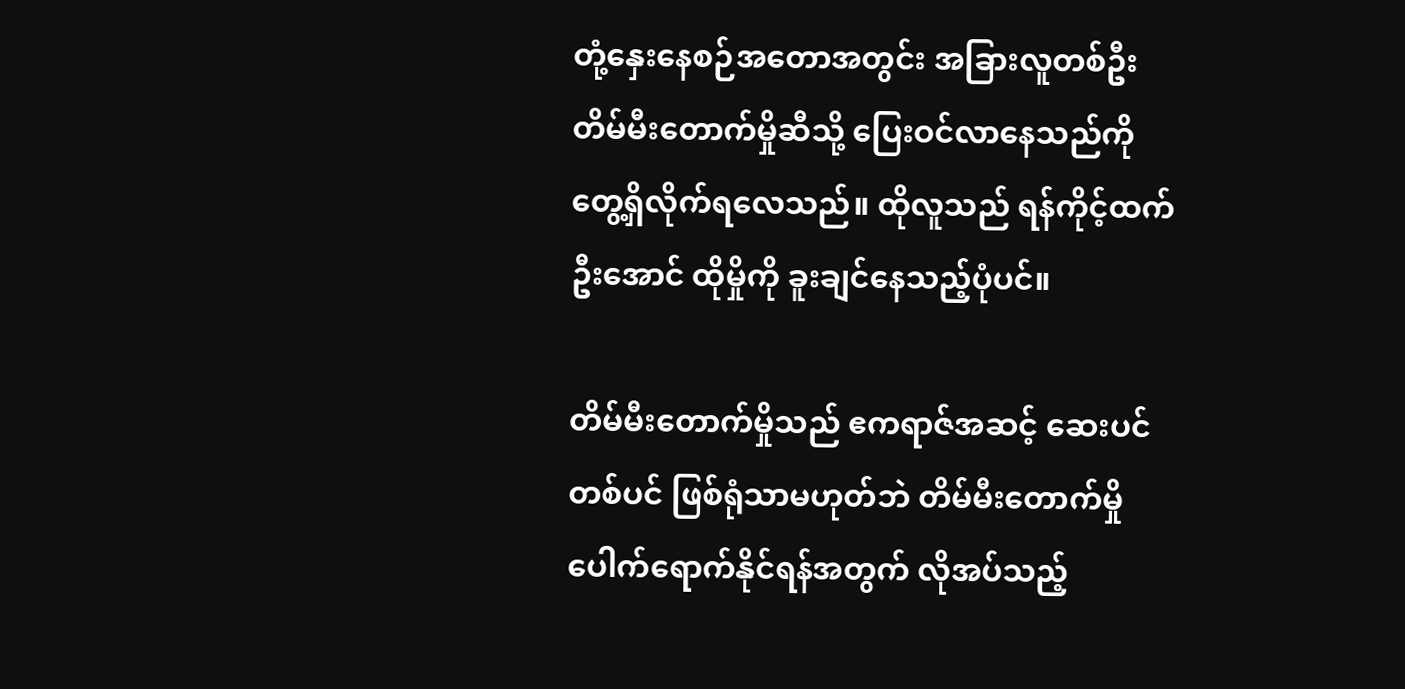တုံ့နှေးနေစဉ်အတောအတွင်း အခြားလူတစ်ဦး တိမ်မီးတောက်မှိုဆီသို့ ပြေးဝင်လာနေသည်ကို တွေ့ရှိလိုက်ရလေသည်။ ထိုလူသည် ရန်ကိုင့်ထက်ဦးအောင် ထိုမှိုကို ခူးချင်နေသည့်ပုံပင်။

တိမ်မီးတောက်မှိုသည် ဧကရာဇ်အဆင့် ဆေးပင်တစ်ပင် ဖြစ်ရုံသာမဟုတ်ဘဲ တိမ်မီးတောက်မှို ပေါက်ရောက်နိုင်ရန်အတွက် လိုအပ်သည့်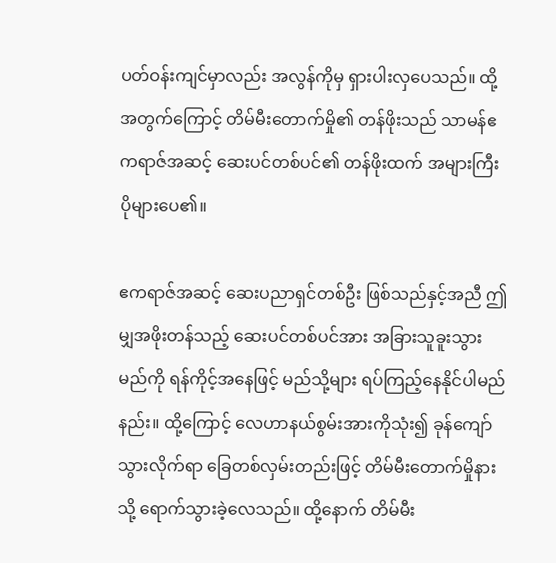ပတ်ဝန်းကျင်မှာလည်း အလွန်ကိုမှ ရှားပါးလှပေသည်။ ထို့အတွက်ကြောင့် တိမ်မီးတောက်မှို၏ တန်ဖိုးသည် သာမန်ဧကရာဇ်အဆင့် ဆေးပင်တစ်ပင်၏ တန်ဖိုးထက် အများကြီး ပိုများပေ၏။

ဧကရာဇ်အဆင့် ဆေးပညာရှင်တစ်ဦး ဖြစ်သည်နှင့်အညီ ဤမျှအဖိုးတန်သည့် ဆေးပင်တစ်ပင်အား အခြားသူခူးသွားမည်ကို ရန်ကိုင့်အနေဖြင့် မည်သို့များ ရပ်ကြည့်နေနိုင်ပါမည်နည်း။ ထို့ကြောင့် လေဟာနယ်စွမ်းအားကိုသုံး၍ ခုန်ကျော်သွားလိုက်ရာ ခြေတစ်လှမ်းတည်းဖြင့် တိမ်မီးတောက်မှိုနားသို့ ရောက်သွားခဲ့လေသည်။ ထို့နောက် တိမ်မီး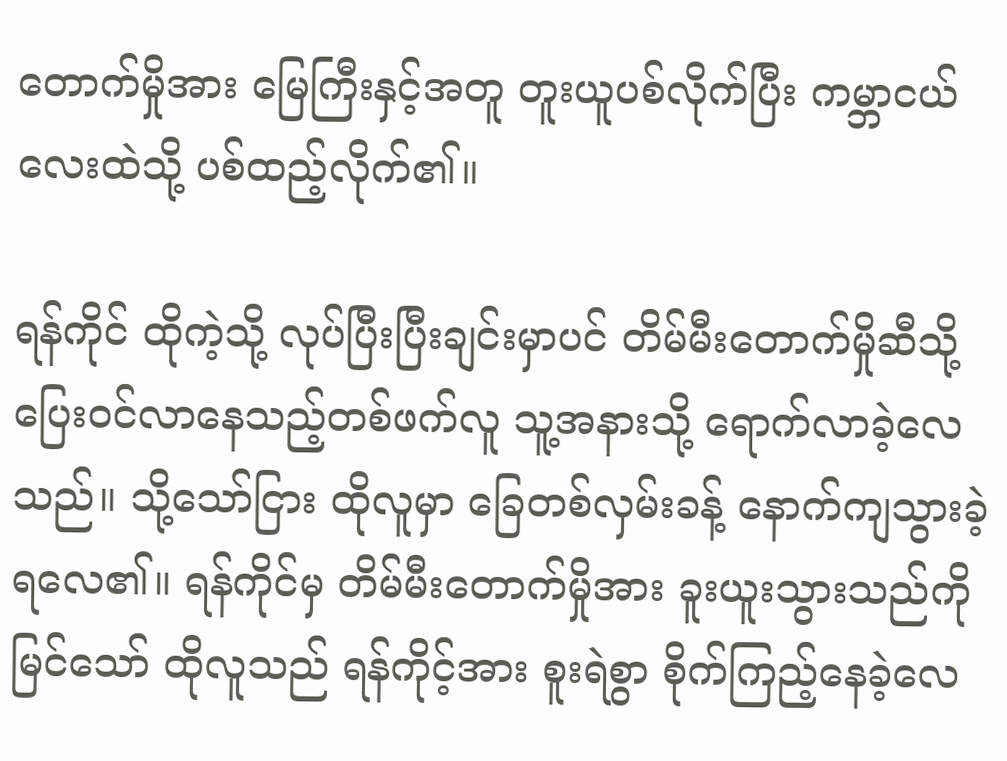တောက်မှိုအား မြေကြီးနှင့်အတူ တူးယူပစ်လိုက်ပြီး ကမ္ဘာငယ်လေးထဲသို့ ပစ်ထည့်လိုက်၏။

ရန်ကိုင် ထိုကဲ့သို့ လုပ်ပြီးပြီးချင်းမှာပင် တိမ်မီးတောက်မှိုဆီသို့ ပြေးဝင်လာနေသည့်တစ်ဖက်လူ သူ့အနားသို့ ရောက်လာခဲ့လေသည်။ သို့သော်ငြား ထိုလူမှာ ခြေတစ်လှမ်းခန့် နောက်ကျသွားခဲ့ရလေ၏။ ရန်ကိုင်မှ တိမ်မီးတောက်မှိုအား ခူးယူးသွားသည်ကိုမြင်သော် ထိုလူသည် ရန်ကိုင့်အား စူးရဲစွာ စိုက်ကြည့်နေခဲ့လေ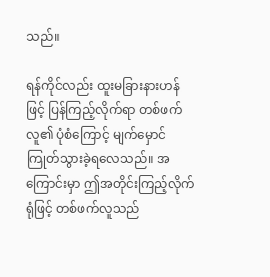သည်။

ရန်ကိုင်လည်း ထူးမခြားနားဟန်ဖြင့် ပြန်ကြည့်လိုက်ရာ တစ်ဖက်လူ၏ ပုံစံကြောင့် မျက်မှောင်ကြုတ်သွားခဲ့ရလေသည်။ အကြောင်းမှာ ဤအတိုင်းကြည့်လိုက်ရုံဖြင့် တစ်ဖက်လူသည်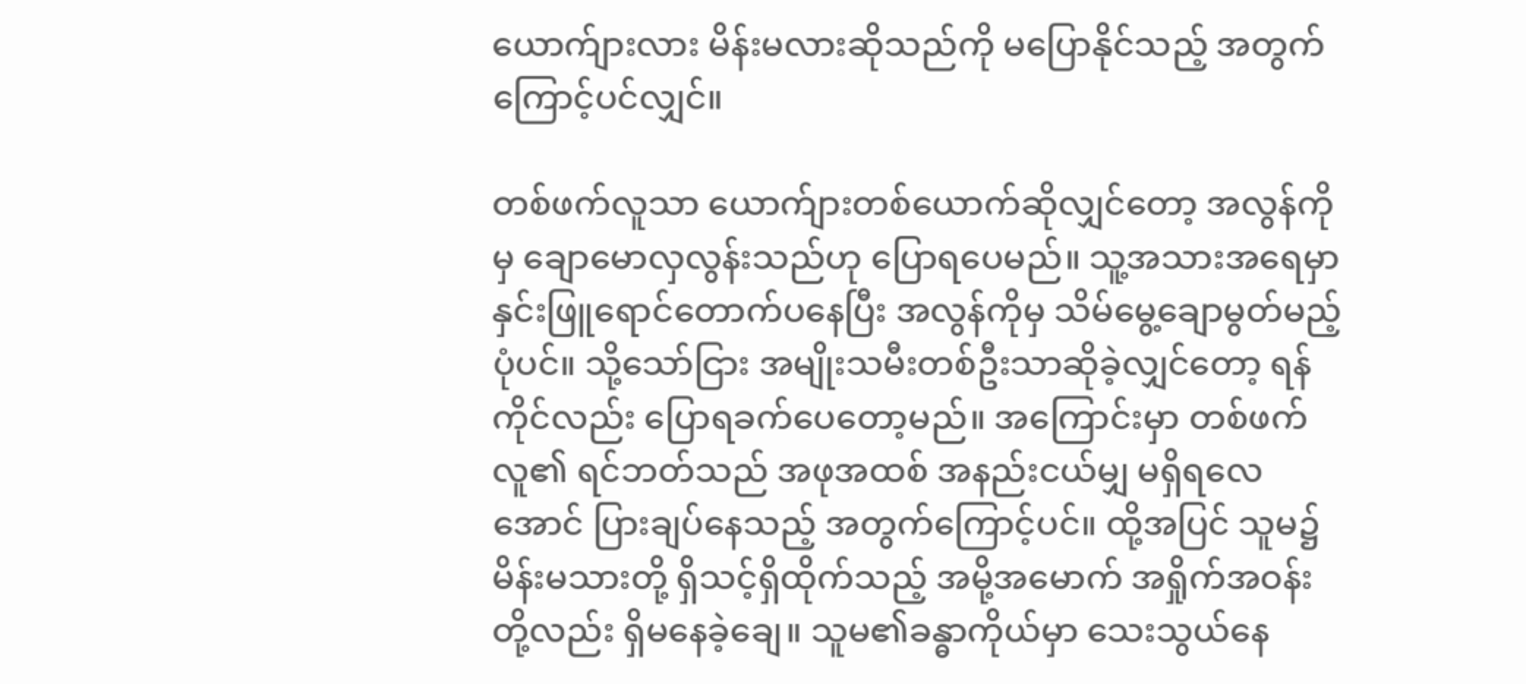ယောက်ျားလား မိန်းမလားဆိုသည်ကို မပြောနိုင်သည့် အတွက်ကြောင့်ပင်လျှင်။

တစ်ဖက်လူသာ ယောက်ျားတစ်ယောက်ဆိုလျှင်တော့ အလွန်ကိုမှ ချောမောလှလွန်းသည်ဟု ပြောရပေမည်။ သူ့အသားအရေမှာ နှင်းဖြူရောင်တောက်ပနေပြီး အလွန်ကိုမှ သိမ်မွေ့ချောမွတ်မည့်ပုံပင်။ သို့သော်ငြား အမျိုးသမီးတစ်ဦးသာဆိုခဲ့လျှင်တော့ ရန်ကိုင်လည်း ပြောရခက်ပေတော့မည်။ အကြောင်းမှာ တစ်ဖက်လူ၏ ရင်ဘတ်သည် အဖုအထစ် အနည်းငယ်မျှ မရှိရလေအောင် ပြားချပ်နေသည့် အတွက်ကြောင့်ပင်။ ထို့အပြင် သူမ၌ မိန်းမသားတို့ ရှိသင့်ရှိထိုက်သည့် အမို့အမောက် အရှိုက်အဝန်းတို့လည်း ရှိမနေခဲ့ချေ။ သူမ၏ခန္ဓာကိုယ်မှာ သေးသွယ်နေ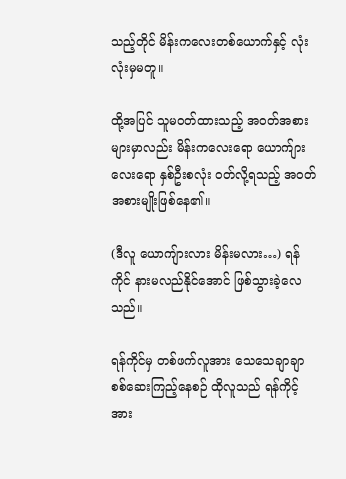သည့်တိုင် မိန်းကလေးတစ်ယောက်နှင့် လုံးလုံးမှမတူ။

ထို့အပြင် သူမဝတ်ထားသည့် အဝတ်အစားများမှာလည်း မိန်းကလေးရော ယောက်ျားလေးရော နှစ်ဦးစလုံး ဝတ်လို့ရသည့် အဝတ်အစားမျိုးဖြစ်နေ၏။

(ဒီလူ ယောကျ်ားလား မိန်းမလား…) ရန်ကိုင် နားမလည်နိုင်အောင် ဖြစ်သွားခဲ့လေသည်။

ရန်ကိုင်မှ တစ်ဖက်လူအား သေသေချာချာ စစ်ဆေးကြည့်နေစဉ် ထိုလူသည် ရန်ကိုင့်အား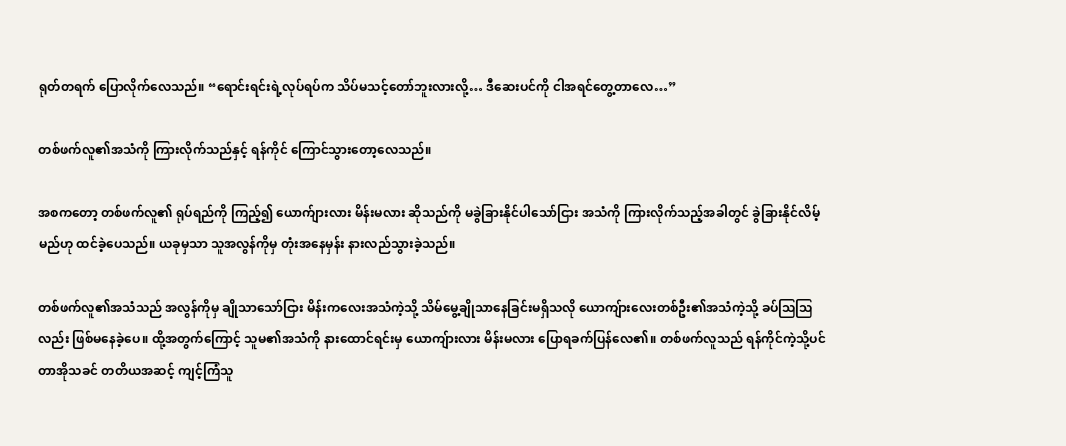ရုတ်တရက် ပြောလိုက်လေသည်။ “ရောင်းရင်းရဲ့လုပ်ရပ်က သိပ်မသင့်တော်ဘူးလားလို့… ဒီဆေးပင်ကို ငါအရင်တွေ့တာလေ…”

တစ်ဖက်လူ၏အသံကို ကြားလိုက်သည်နှင့် ရန်ကိုင် ကြောင်သွားတော့လေသည်။

အစကတော့ တစ်ဖက်လူ၏ ရုပ်ရည်ကို ကြည့်၍ ယောက်ျားလား မိန်းမလား ဆိုသည်ကို မခွဲခြားနိုင်ပါသော်ငြား အသံကို ကြားလိုက်သည့်အခါတွင် ခွဲခြားနိုင်လိမ့်မည်ဟု ထင်ခဲ့ပေသည်။ ယခုမှသာ သူအလွန်ကိုမှ တုံးအနေမှန်း နားလည်သွားခဲ့သည်။

တစ်ဖက်လူ၏အသံသည် အလွန်ကိုမှ ချိုသာသော်ငြား မိန်းကလေးအသံကဲ့သို့ သိမ်မွေ့ချိုသာနေခြင်းမရှိသလို ယောကျ်ားလေးတစ်ဦး၏အသံကဲ့သို့ ခပ်ဩဩလည်း ဖြစ်မနေခဲ့ပေ။ ထို့အတွက်ကြောင့် သူမ၏အသံကို နားထောင်ရင်းမှ ယောကျ်ားလား မိန်းမလား ပြောရခက်ပြန်လေ၏။ တစ်ဖက်လူသည် ရန်ကိုင်ကဲ့သို့ပင် တာအိုသခင် တတိယအဆင့် ကျင့်ကြံသူ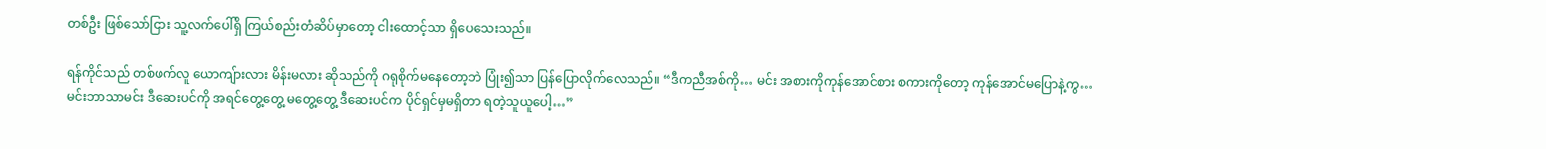တစ်ဦး ဖြစ်သော်ငြား သူ့လက်ပေါ်ရှိ ကြယ်စည်းတံဆိပ်မှာတော့ ငါးထောင့်သာ ရှိပေသေးသည်။

ရန်ကိုင်သည် တစ်ဖက်လူ ယောကျ်ားလား မိန်းမလား ဆိုသည်ကို ဂရုစိုက်မနေတော့ဘဲ ပြုံး၍သာ ပြန်ပြောလိုက်လေသည်။ “ဒီကညီအစ်ကို… မင်း အစားကိုကုန်အောင်စား စကားကိုတော့ ကုန်အောင်မပြောနဲ့ကွ… မင်းဘာသာမင်း ဒီဆေးပင်ကို အရင်တွေ့တွေ့ မတွေ့တွေ့ ဒီဆေးပင်က ပိုင်ရှင်မှမရှိတာ ရတဲ့သူယူပေါ့…”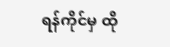ရန်ကိုင်မှ ထို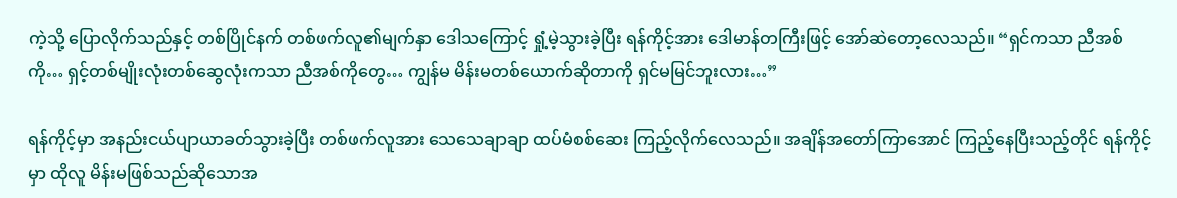ကဲ့သို့ ပြောလိုက်သည်နှင့် တစ်ပြိုင်နက် တစ်ဖက်လူ၏မျက်နှာ ဒေါသကြောင့် ရှုံ့မဲ့သွားခဲ့ပြီး ရန်ကိုင့်အား ဒေါမာန်တကြီးဖြင့် အော်ဆဲတော့လေသည်။ “ရှင်ကသာ ညီအစ်ကို… ရှင့်တစ်မျိုးလုံးတစ်ဆွေလုံးကသာ ညီအစ်ကိုတွေ… ကျွန်မ မိန်းမတစ်ယောက်ဆိုတာကို ရှင်မမြင်ဘူးလား…”

ရန်ကိုင့်မှာ အနည်းငယ်ပျာယာခတ်သွားခဲ့ပြီး တစ်ဖက်လူအား သေသေချာချာ ထပ်မံစစ်ဆေး ကြည့်လိုက်လေသည်။ အချိန်အတော်ကြာအောင် ကြည့်နေပြီးသည့်တိုင် ရန်ကိုင့်မှာ ထိုလူ မိန်းမဖြစ်သည်ဆိုသောအ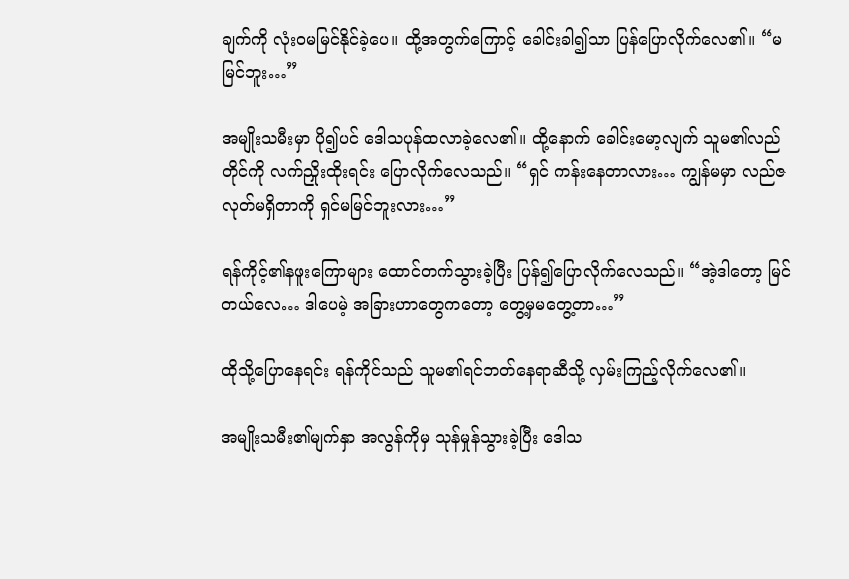ချက်ကို လုံးဝမမြင်နိုင်ခဲ့ပေ။ ထို့အတွက်ကြောင့် ခေါင်းခါ၍သာ ပြန်ပြောလိုက်လေ၏။ “မမြင်ဘူး…”

အမျိုးသမီးမှာ ပို၍ပင် ဒေါသပုန်ထလာခဲ့လေ၏။ ထို့နောက် ခေါင်းမော့လျက် သူမ၏လည်တိုင်ကို လက်ညှိုးထိုးရင်း ပြောလိုက်လေသည်။ “ရှင် ကန်းနေတာလား… ကျွန်မမှာ လည်ဇလုတ်မရှိတာကို ရှင်မမြင်ဘူးလား…”

ရန်ကိုင့်၏နဖူးကြောများ ထောင်တက်သွားခဲ့ပြီး ပြန်၍ပြောလိုက်လေသည်။ “အဲ့ဒါတော့ မြင်တယ်လေ… ဒါပေမဲ့ အခြားဟာတွေကတော့ တွေ့မှမတွေ့တာ…”

ထိုသို့ပြောနေရင်း ရန်ကိုင်သည် သူမ၏ရင်ဘတ်နေရာဆီသို့ လှမ်းကြည့်လိုက်လေ၏။

အမျိုးသမီး၏မျက်နှာ အလွန်ကိုမှ သုန်မှုန်သွားခဲ့ပြီး ဒေါသ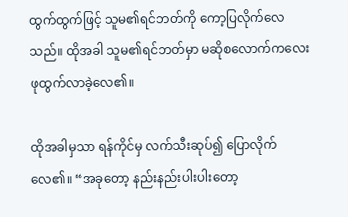ထွက်ထွက်ဖြင့် သူမ၏ရင်ဘတ်ကို ကော့ပြလိုက်လေသည်။ ထိုအခါ သူမ၏ရင်ဘတ်မှာ မဆိုစလောက်ကလေး ဖုထွက်လာခဲ့လေ၏။

ထိုအခါမှသာ ရန်ကိုင်မှ လက်သီးဆုပ်၍ ပြောလိုက်လေ၏။ “အခုတော့ နည်းနည်းပါးပါးတော့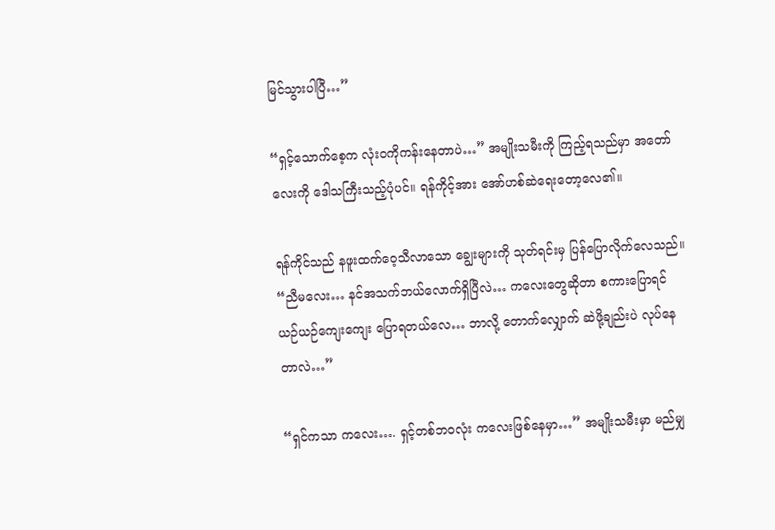မြင်သွားပါပြီ…”

“ရှင့်သောက်စေ့က လုံးဝကိုကန်းနေတာပဲ…” အမျိုးသမီးကို ကြည့်ရသည်မှာ အတော်လေးကို ဒေါသကြီးသည့်ပုံပင်။ ရန်ကိုင့်အား အော်ဟစ်ဆဲရေးတော့လေ၏။

ရန်ကိုင်သည် နဖူးထက်ဝေ့သီလာသော ချွေးများကို သုတ်ရင်းမှ ပြန်ပြောလိုက်လေသည်။ “ညီမလေး… နင်အသက်ဘယ်လောက်ရှိပြီလဲ… ကလေးတွေဆိုတာ စကားပြောရင် ယဉ်ယဉ်ကျေးကျေး ပြောရတယ်လေ… ဘာလို့ တောက်လျှောက် ဆဲဖို့ချည်းပဲ လုပ်နေတာလဲ…”

“ရှင်ကသာ ကလေး…. ရှင့်တစ်ဘဝလုံး ကလေးဖြစ်နေမှာ…” အမျိုးသမီးမှာ မည်မျှ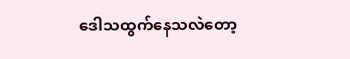ဒေါသထွက်နေသလဲတော့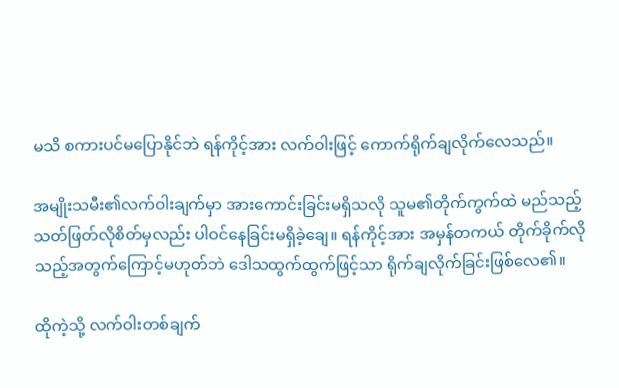မသိ စကားပင်မပြောနိုင်ဘဲ ရန်ကိုင့်အား လက်ဝါးဖြင့် ကောက်ရိုက်ချလိုက်လေသည်။

အမျိုးသမီး၏လက်ဝါးချက်မှာ အားကောင်းခြင်းမရှိသလို သူမ၏တိုက်ကွက်ထဲ မည်သည့်သတ်ဖြတ်လိုစိတ်မှလည်း ပါဝင်နေခြင်းမရှိခဲ့ချေ။ ရန်ကိုင့်အား အမှန်တကယ် တိုက်ခိုက်လိုသည့်အတွက်ကြောင့်မဟုတ်ဘဲ ဒေါသထွက်ထွက်ဖြင့်သာ ရိုက်ချလိုက်ခြင်းဖြစ်လေ၏။

ထိုကဲ့သို့ လက်ဝါးတစ်ချက်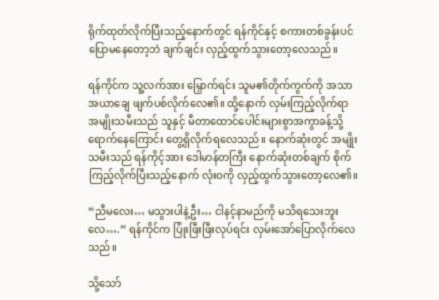ရိုက်ထုတ်လိုက်ပြီးသည့်နောက်တွင် ရန်ကိုင်နှင့် စကားတစ်ခွန်းပင် ပြောမနေတော့ဘဲ ချက်ချင်း လှည့်ထွက်သွားတော့လေသည်။

ရန်ကိုင်က သူ့လက်အား မြှောက်ရင်း သူမ၏တိုက်ကွက်ကို အသာအယာချေ ဖျက်ပစ်လိုက်လေ၏။ ထို့နောက် လှမ်းကြည့်လိုက်ရာ အမျိုးသမီးသည် သူနှင့် မီတာထောင်ပေါင်းများစွာအကွာခန့်သို့ ရောက်နေကြောင်း တွေ့ရှိလိုက်ရလေသည်။ နောက်ဆုံးတွင် အမျိုးသမီးသည် ရန်ကိုင့်အား ဒေါမာန်တကြီး နောက်ဆုံးတစ်ချက် စိုက်ကြည့်လိုက်ပြီးသည့်နောက် လုံးဝကို လှည့်ထွက်သွားတော့လေ၏။

“ညီမလေး… မသွားပါနဲ့ဦး… ငါနင့်နာမည်ကို မသိရသေးဘူးလေ….” ရန်ကိုင်က ပြုံးဖြီးဖြီးလုပ်ရင်း လှမ်းအော်ပြောလိုက်လေသည်။

သို့သော်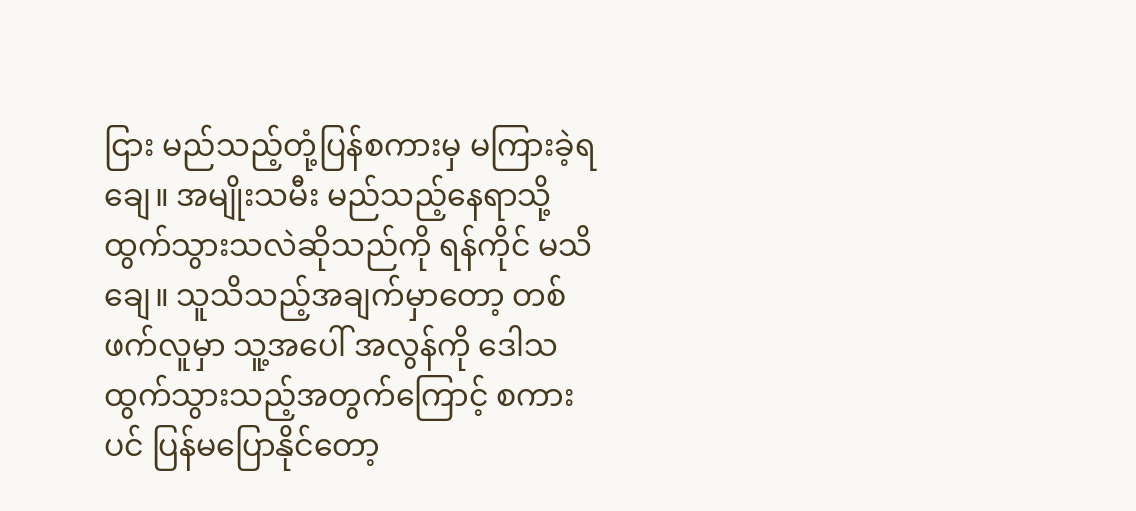ငြား မည်သည့်တုံ့ပြန်စကားမှ မကြားခဲ့ရချေ။ အမျိုးသမီး မည်သည့်နေရာသို့ ထွက်သွားသလဲဆိုသည်ကို ရန်ကိုင် မသိချေ။ သူသိသည့်အချက်မှာတော့ တစ်ဖက်လူမှာ သူ့အပေါ် အလွန်ကို ဒေါသထွက်သွားသည့်အတွက်ကြောင့် စကားပင် ပြန်မပြောနိုင်တော့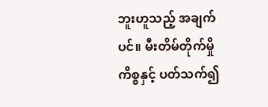ဘူးဟူသည့် အချက်ပင်။ မီးတိမ်တိုက်မှိုကိစ္စနှင့် ပတ်သက်၍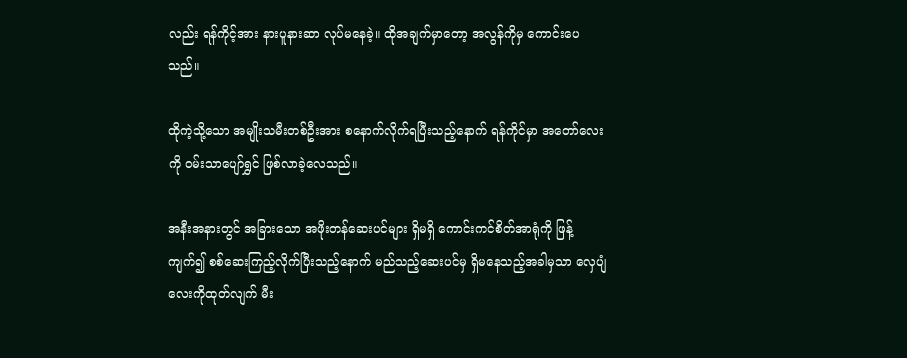လည်း ရန်ကိုင့်အား နားပူနားဆာ လုပ်မနေခဲ့။ ထိုအချက်မှာတော့ အလွန်ကိုမှ ကောင်းပေသည်။

ထိုကဲ့သို့သော အမျိုးသမီးတစ်ဦးအား စနောက်လိုက်ရပြီးသည့်နောက် ရန်ကိုင်မှာ အတော်လေးကို ဝမ်းသာပျော်ရွှင် ဖြစ်လာခဲ့လေသည်။

အနီးအနားတွင် အခြားသော အဖိုးတန်ဆေးပင်များ ရှိမရှိ ကောင်းကင်စိတ်အာရုံကို ဖြန့်ကျက်၍ စစ်ဆေးကြည့်လိုက်ပြီးသည့်နောက် မည်သည့်ဆေးပင်မှ ရှိမနေသည့်အခါမှသာ လှေပျံလေးကိုထုတ်လျက် မီး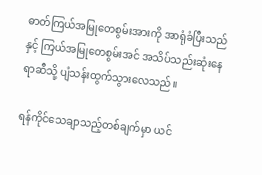ဓာတ်ကြယ်အမြုတေစွမ်းအားကို အာရုံခံပြီးသည်နှင့် ကြယ်အမြုတေစွမ်းအင် အသိပ်သည်းဆုံးနေရာဆီသို့ ပျံသန်းထွက်သွားလေသည်။

ရန်ကိုင်သေချာသည့်တစ်ချက်မှာ ယင်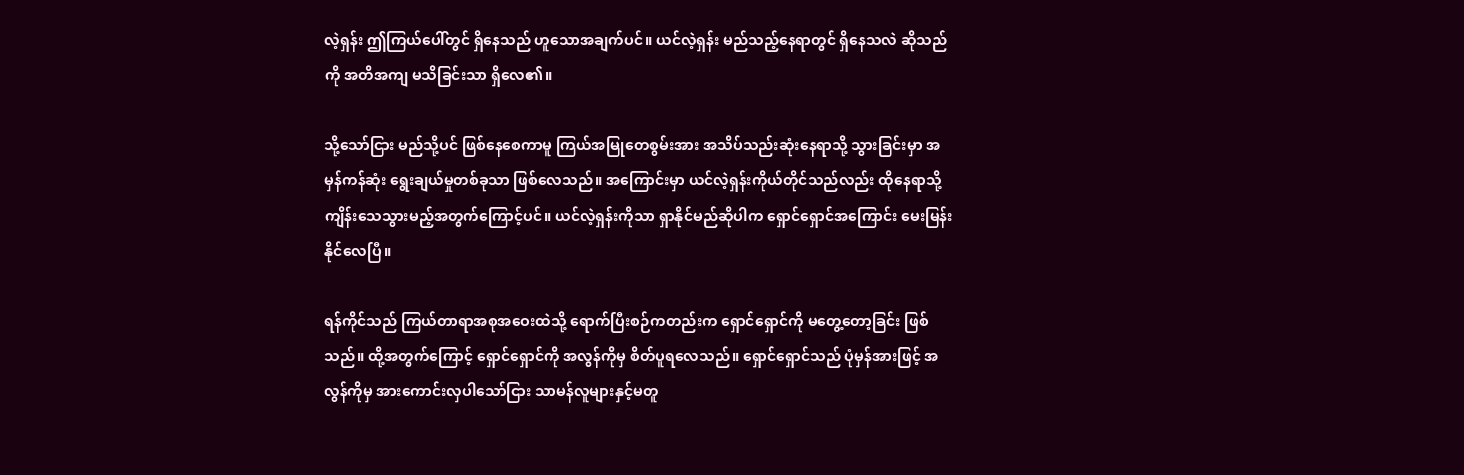လဲ့ရှန်း ဤကြယ်ပေါ်တွင် ရှိနေသည် ဟူသောအချက်ပင်။ ယင်လဲ့ရှန်း မည်သည့်နေရာတွင် ရှိနေသလဲ ဆိုသည်ကို အတိအကျ မသိခြင်းသာ ရှိလေ၏။

သို့သော်ငြား မည်သို့ပင် ဖြစ်နေစေကာမူ ကြယ်အမြုတေစွမ်းအား အသိပ်သည်းဆုံးနေရာသို့ သွားခြင်းမှာ အမှန်ကန်ဆုံး ရွေးချယ်မှုတစ်ခုသာ ဖြစ်လေသည်။ အကြောင်းမှာ ယင်လဲ့ရှန်းကိုယ်တိုင်သည်လည်း ထိုနေရာသို့ ကျိန်းသေသွားမည့်အတွက်ကြောင့်ပင်။ ယင်လဲ့ရှန်းကိုသာ ရှာနိုင်မည်ဆိုပါက ရှောင်ရှောင်အကြောင်း မေးမြန်းနိုင်လေပြီ။

ရန်ကိုင်သည် ကြယ်တာရာအစုအဝေးထဲသို့ ရောက်ပြီးစဉ်ကတည်းက ရှောင်ရှောင်ကို မတွေ့တော့ခြင်း ဖြစ်သည်။ ထို့အတွက်ကြောင့် ရှောင်ရှောင်ကို အလွန်ကိုမှ စိတ်ပူရလေသည်။ ရှောင်ရှောင်သည် ပုံမှန်အားဖြင့် အလွန်ကိုမှ အားကောင်းလှပါသော်ငြား သာမန်လူများနှင့်မတူ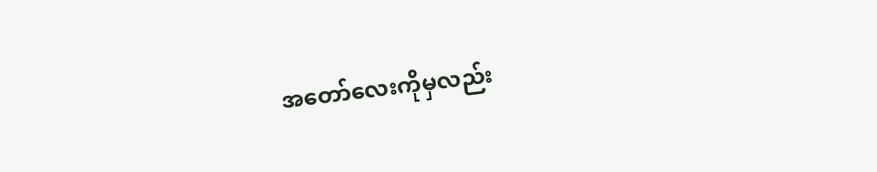အတော်လေးကိုမှလည်း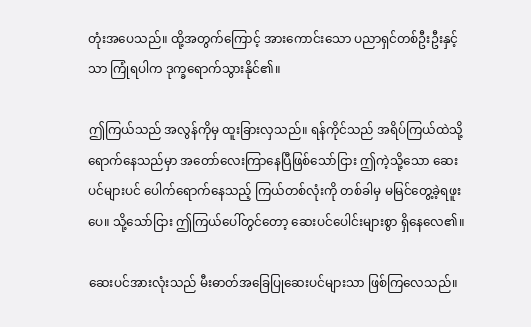တုံးအပေသည်။ ထို့အတွက်ကြောင့် အားကောင်းသော ပညာရှင်တစ်ဦးဦးနှင့်သာ ကြုံရပါက ဒုက္ခရောက်သွားနိုင်၏။

ဤကြယ်သည် အလွန်ကိုမှ ထူးခြားလှသည်။ ရန်ကိုင်သည် အရိပ်ကြယ်ထဲသို့ ရောက်နေသည်မှာ အတော်လေးကြာနေပြီဖြစ်သော်ငြား ဤကဲ့သို့သော ဆေးပင်များပင် ပေါက်ရောက်နေသည့် ကြယ်တစ်လုံးကို တစ်ခါမှ မမြင်တွေ့ခဲ့ရဖူးပေ။ သို့သော်ငြား ဤကြယ်ပေါ်တွင်တော့ ဆေးပင်ပေါင်းများစွာ ရှိနေလေ၏။

ဆေးပင်အားလုံးသည် မီးဓာတ်အခြေပြုဆေးပင်များသာ ဖြစ်ကြလေသည်။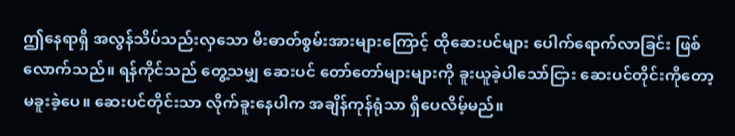ဤနေရာရှိ အလွန်သိပ်သည်းလှသော မီးဓာတ်စွမ်းအားများကြောင့် ထိုဆေးပင်များ ပေါက်ရောက်လာခြင်း ဖြစ်လောက်သည်။ ရန်ကိုင်သည် တွေ့သမျှ ဆေးပင် တော်တော်များများကို ခူးယူခဲ့ပါသော်ငြား ဆေးပင်တိုင်းကိုတော့ မခူးခဲ့ပေ။ ဆေးပင်တိုင်းသာ လိုက်ခူးနေပါက အချိန်ကုန်ရုံသာ ရှိပေလိမ့်မည်။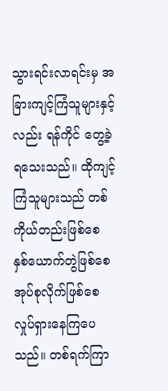သွားရင်းလာရင်းမှ အခြားကျင့်ကြံသူများနှင့်လည်း ရန်ကိုင် တွေ့ခဲ့ရသေးသည်။ ထိုကျင့်ကြံသူများသည် တစ်ကိုယ်တည်းဖြစ်စေ နှစ်ယောက်တွဲဖြစ်စေ အုပ်စုလိုက်ဖြစ်စေ လှုပ်ရှားနေကြပေသည်။ တစ်ရက်ကြာ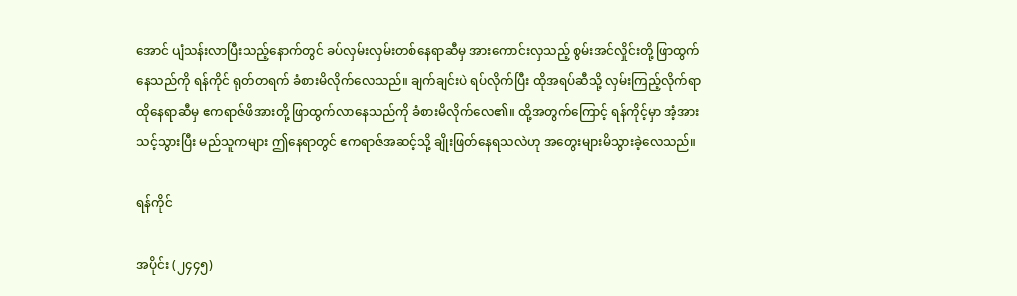အောင် ပျံသန်းလာပြီးသည့်နောက်တွင် ခပ်လှမ်းလှမ်းတစ်နေရာဆီမှ အားကောင်းလှသည့် စွမ်းအင်လှိုင်းတို့ ဖြာထွက်နေသည်ကို ရန်ကိုင် ရုတ်တရက် ခံစားမိလိုက်လေသည်။ ချက်ချင်းပဲ ရပ်လိုက်ပြီး ထိုအရပ်ဆီသို့ လှမ်းကြည့်လိုက်ရာ ထိုနေရာဆီမှ ဧကရာဇ်ဖိအားတို့ ဖြာထွက်လာနေသည်ကို ခံစားမိလိုက်လေ၏။ ထို့အတွက်ကြောင့် ရန်ကိုင့်မှာ အံ့အားသင့်သွားပြီး မည်သူကများ ဤနေရာတွင် ဧကရာဇ်အဆင့်သို့ ချိုးဖြတ်နေရသလဲဟု အတွေးများမိသွားခဲ့လေသည်။

ရန်ကိုင်

အပိုင်း (၂၄၄၅)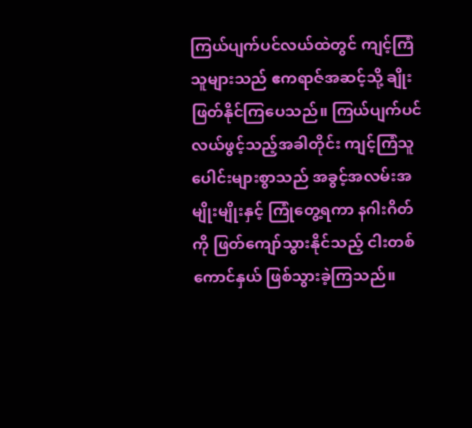ကြယ်ပျက်ပင်လယ်ထဲတွင် ကျင့်ကြံသူများသည် ဧကရာဇ်အဆင့်သို့ ချိုးဖြတ်နိုင်ကြပေသည်။ ကြယ်ပျက်ပင်လယ်ဖွင့်သည့်အခါတိုင်း ကျင့်ကြံသူပေါင်းများစွာသည် အခွင့်အလမ်းအမျိုးမျိုးနှင့် ကြုံတွေ့ရကာ နဂါးဂိတ်ကို ဖြတ်ကျော်သွားနိုင်သည့် ငါးတစ်ကောင်နှယ် ဖြစ်သွားခဲ့ကြသည်။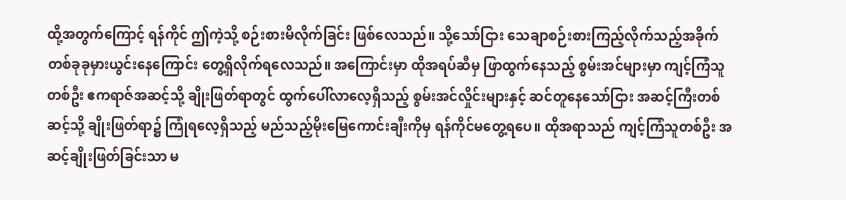ထို့အတွက်ကြောင့် ရန်ကိုင် ဤကဲ့သို့ စဉ်းစားမိလိုက်ခြင်း ဖြစ်လေသည်။ သို့သော်ငြား သေချာစဉ်းစားကြည့်လိုက်သည့်အခိုက် တစ်ခုခုမှားယွင်းနေကြောင်း တွေ့ရှိလိုက်ရလေသည်။ အကြောင်းမှာ ထိုအရပ်ဆီမှ ဖြာထွက်နေသည့် စွမ်းအင်များမှာ ကျင့်ကြံသူတစ်ဦး ဧကရာဇ်အဆင့်သို့ ချိုးဖြတ်ရာတွင် ထွက်ပေါ်လာလေ့ရှိသည့် စွမ်းအင်လှိုင်းများနှင့် ဆင်တူနေသော်ငြား အဆင့်ကြီးတစ်ဆင့်သို့ ချိုးဖြတ်ရာ၌ ကြုံရလေ့ရှိသည့် မည်သည့်မိုးမြေကောင်းချီးကိုမှ ရန်ကိုင်မတွေ့ရပေ။ ထိုအရာသည် ကျင့်ကြံသူတစ်ဦး အဆင့်ချိုးဖြတ်ခြင်းသာ မ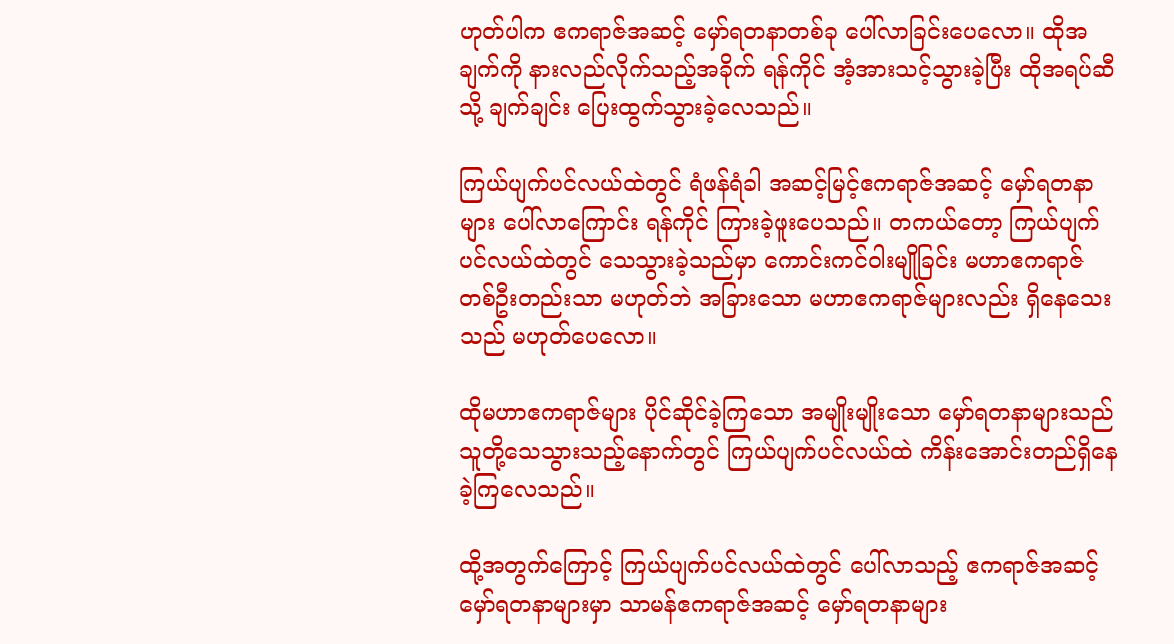ဟုတ်ပါက ဧကရာဇ်အဆင့် မှော်ရတနာတစ်ခု ပေါ်လာခြင်းပေလော။ ထိုအချက်ကို နားလည်လိုက်သည့်အခိုက် ရန်ကိုင် အံ့အားသင့်သွားခဲ့ပြီး ထိုအရပ်ဆီသို့ ချက်ချင်း ပြေးထွက်သွားခဲ့လေသည်။

ကြယ်ပျက်ပင်လယ်ထဲတွင် ရံဖန်ရံခါ အဆင့်မြင့်ဧကရာဇ်အဆင့် မှော်ရတနာများ ပေါ်လာကြောင်း ရန်ကိုင် ကြားခဲ့ဖူးပေသည်။ တကယ်တော့ ကြယ်ပျက်ပင်လယ်ထဲတွင် သေသွားခဲ့သည်မှာ ကောင်းကင်ဝါးမျိုခြင်း မဟာဧကရာဇ်တစ်ဦးတည်းသာ မဟုတ်ဘဲ အခြားသော မဟာဧကရာဇ်များလည်း ရှိနေသေးသည် မဟုတ်ပေလော။

ထိုမဟာဧကရာဇ်များ ပိုင်ဆိုင်ခဲ့ကြသော အမျိုးမျိုးသော မှော်ရတနာများသည် သူတို့သေသွားသည့်နောက်တွင် ကြယ်ပျက်ပင်လယ်ထဲ ကိန်းအောင်းတည်ရှိနေခဲ့ကြလေသည်။

ထို့အတွက်ကြောင့် ကြယ်ပျက်ပင်လယ်ထဲတွင် ပေါ်လာသည့် ဧကရာဇ်အဆင့် မှော်ရတနာများမှာ သာမန်ဧကရာဇ်အဆင့် မှော်ရတနာများ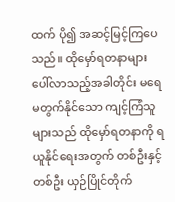ထက် ပို၍ အဆင့်မြင့်ကြပေသည်။ ထိုမှော်ရတနာများ ပေါ်လာသည့်အခါတိုင်း မရေမတွက်နိုင်သော ကျင့်ကြံသူများသည် ထိုမှော်ရတနာကို ရယူနိုင်ရေးအတွက် တစ်ဦးနှင့်တစ်ဦး ယှဉ်ပြိုင်တိုက်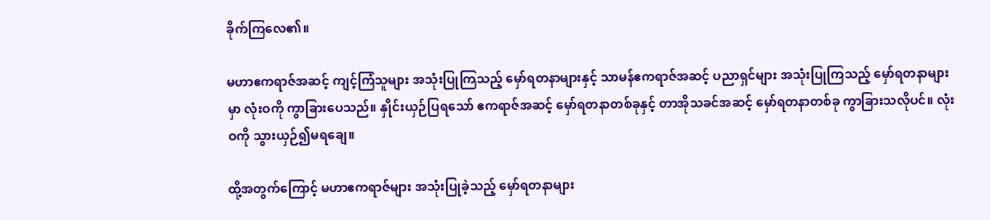ခိုက်ကြလေ၏။

မဟာဧကရာဇ်အဆင့် ကျင့်ကြံသူများ အသုံးပြုကြသည့် မှော်ရတနာများနှင့် သာမန်ဧကရာဇ်အဆင့် ပညာရှင်များ အသုံးပြုကြသည့် မှော်ရတနာများမှာ လုံးဝကို ကွာခြားပေသည်။ နှိုင်းယှဉ်ပြရသော် ဧကရာဇ်အဆင့် မှော်ရတနာတစ်ခုနှင့် တာအိုသခင်အဆင့် မှော်ရတနာတစ်ခု ကွာခြားသလိုပင်။ လုံးဝကို သွားယှဉ်၍မရချေ။

ထို့အတွက်ကြောင့် မဟာဧကရာဇ်များ အသုံးပြုခဲ့သည့် မှော်ရတနာများ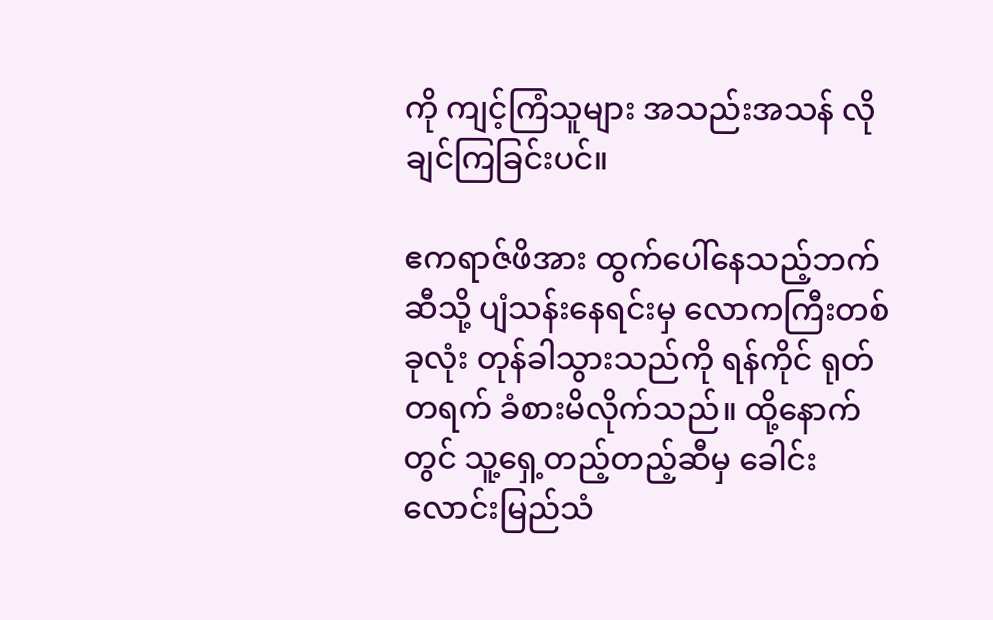ကို ကျင့်ကြံသူများ အသည်းအသန် လိုချင်ကြခြင်းပင်။

ဧကရာဇ်ဖိအား ထွက်ပေါ်နေသည့်ဘက်ဆီသို့ ပျံသန်းနေရင်းမှ လောကကြီးတစ်ခုလုံး တုန်ခါသွားသည်ကို ရန်ကိုင် ရုတ်တရက် ခံစားမိလိုက်သည်။ ထို့နောက်တွင် သူ့ရှေ့တည့်တည့်ဆီမှ ခေါင်းလောင်းမြည်သံ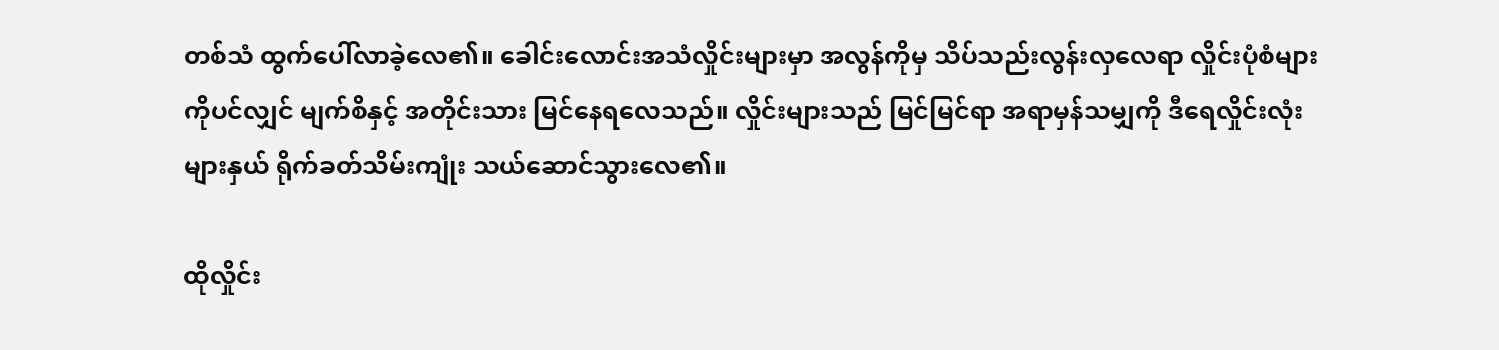တစ်သံ ထွက်ပေါ်လာခဲ့လေ၏။ ခေါင်းလောင်းအသံလှိုင်းများမှာ အလွန်ကိုမှ သိပ်သည်းလွန်းလှလေရာ လှိုင်းပုံစံများကိုပင်လျှင် မျက်စိနှင့် အတိုင်းသား မြင်နေရလေသည်။ လှိုင်းများသည် မြင်မြင်ရာ အရာမှန်သမျှကို ဒီရေလှိုင်းလုံးများနှယ် ရိုက်ခတ်သိမ်းကျုံး သယ်ဆောင်သွားလေ၏။

ထိုလှိုင်း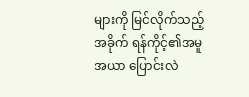များကို မြင်လိုက်သည့်အခိုက် ရန်ကိုင့်၏အမူအယာ ပြောင်းလဲ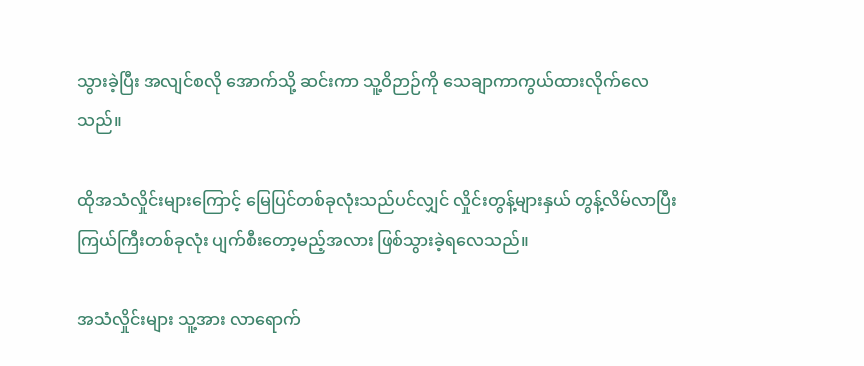သွားခဲ့ပြီး အလျင်စလို အောက်သို့ ဆင်းကာ သူ့ဝိဉာဉ်ကို သေချာကာကွယ်ထားလိုက်လေသည်။

ထိုအသံလှိုင်းများကြောင့် မြေပြင်တစ်ခုလုံးသည်ပင်လျှင် လှိုင်းတွန့်များနှယ် တွန့်လိမ်လာပြီး ကြယ်ကြီးတစ်ခုလုံး ပျက်စီးတော့မည့်အလား ဖြစ်သွားခဲ့ရလေသည်။

အသံလှိုင်းများ သူ့အား လာရောက်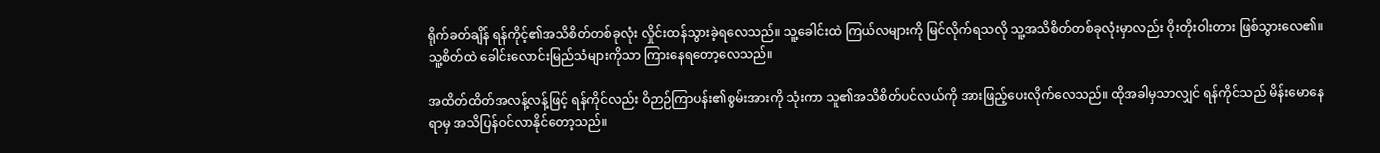ရိုက်ခတ်ချိန် ရန်ကိုင့်၏အသိစိတ်တစ်ခုလုံး လှိုင်းထန်သွားခဲ့ရလေသည်။ သူ့ခေါင်းထဲ ကြယ်လများကို မြင်လိုက်ရသလို သူ့အသိစိတ်တစ်ခုလုံးမှာလည်း ဝိုးတိုးဝါးတား ဖြစ်သွားလေ၏။ သူ့စိတ်ထဲ ခေါင်းလောင်းမြည်သံများကိုသာ ကြားနေရတော့လေသည်။

အထိတ်ထိတ်အလန့်လန့်ဖြင့် ရန်ကိုင်လည်း ဝိဉာဉ်ကြာပန်း၏စွမ်းအားကို သုံးကာ သူ၏အသိစိတ်ပင်လယ်ကို အားဖြည့်ပေးလိုက်လေသည်။ ထိုအခါမှသာလျှင် ရန်ကိုင်သည် မိန်းမောနေရာမှ အသိပြန်ဝင်လာနိုင်တော့သည်။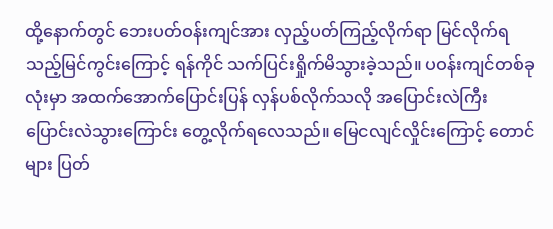ထို့နောက်တွင် ဘေးပတ်ဝန်းကျင်အား လှည့်ပတ်ကြည့်လိုက်ရာ မြင်လိုက်ရသည့်မြင်ကွင်းကြောင့် ရန်ကိုင် သက်ပြင်းရှိုက်မိသွားခဲ့သည်။ ပဝန်းကျင်တစ်ခုလုံးမှာ အထက်အောက်ပြောင်းပြန် လှန်ပစ်လိုက်သလို အပြောင်းလဲကြီး ပြောင်းလဲသွားကြောင်း တွေ့လိုက်ရလေသည်။ မြေငလျင်လှိုင်းကြောင့် တောင်များ ပြတ်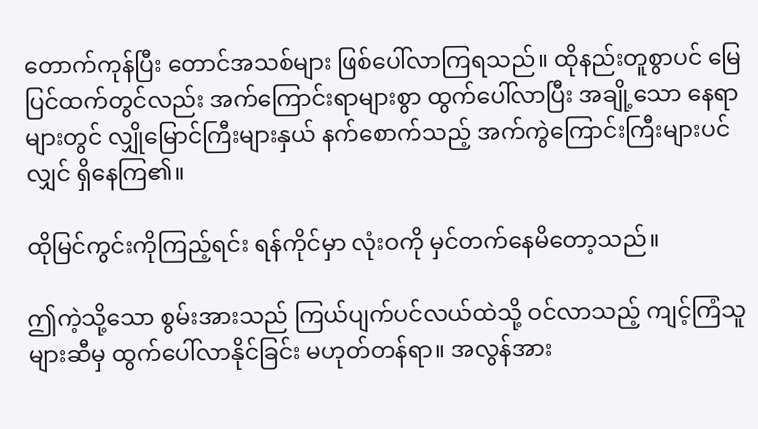တောက်ကုန်ပြီး တောင်အသစ်များ ဖြစ်ပေါ်လာကြရသည်။ ထိုနည်းတူစွာပင် မြေပြင်ထက်တွင်လည်း အက်ကြောင်းရာများစွာ ထွက်ပေါ်လာပြီး အချို့သော နေရာများတွင် လျှိုမြောင်ကြီးများနှယ် နက်စောက်သည့် အက်ကွဲကြောင်းကြီးများပင်လျှင် ရှိနေကြ၏။

ထိုမြင်ကွင်းကိုကြည့်ရင်း ရန်ကိုင်မှာ လုံးဝကို မှင်တက်နေမိတော့သည်။

ဤကဲ့သို့သော စွမ်းအားသည် ကြယ်ပျက်ပင်လယ်ထဲသို့ ဝင်လာသည့် ကျင့်ကြံသူများဆီမှ ထွက်ပေါ်လာနိုင်ခြင်း မဟုတ်တန်ရာ။ အလွန်အား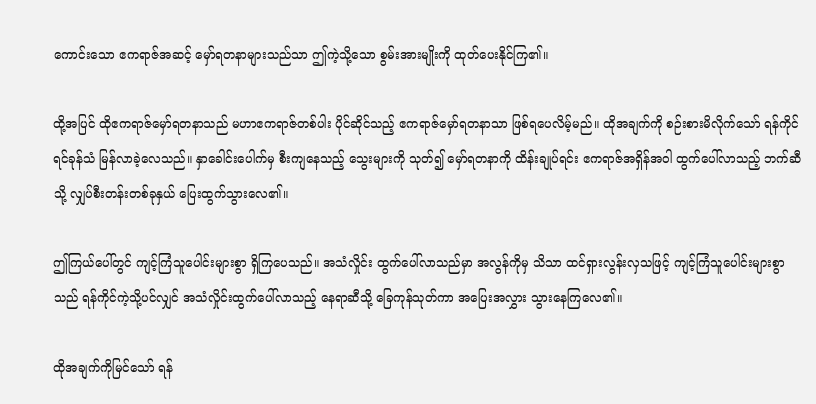ကောင်းသော ဧကရာဇ်အဆင့် မှော်ရတနာများသည်သာ ဤကဲ့သို့သော စွမ်းအားမျိုးကို ထုတ်ပေးနိုင်ကြ၏။

ထို့အပြင် ထိုဧကရာဇ်မှော်ရတနာသည် မဟာဧကရာဇ်တစ်ပါး ပိုင်ဆိုင်သည့် ဧကရာဇ်မှော်ရတနာသာ ဖြစ်ရပေလိမ့်မည်။ ထိုအချက်ကို စဉ်းစားမိလိုက်သော် ရန်ကိုင် ရင်ခုန်သံ မြန်လာခဲ့လေသည်။ နှာခေါင်းပေါက်မှ စီးကျနေသည့် သွေးများကို သုတ်၍ မှော်ရတနာကို ထိန်းချုပ်ရင်း ဧကရာဇ်အရှိန်အဝါ ထွက်ပေါ်လာသည့် ဘက်ဆီသို့ လျှပ်စီးတန်းတစ်ခုနှယ် ပြေးထွက်သွားလေ၏။

ဤကြယ်ပေါ်တွင် ကျင့်ကြံသူပေါင်းများစွာ ရှိကြပေသည်။ အသံလှိုင်း ထွက်ပေါ်လာသည်မှာ အလွန်ကိုမှ သိသာ ထင်ရှားလွန်းလှသဖြင့် ကျင့်ကြံသူပေါင်းများစွာသည် ရန်ကိုင်ကဲ့သို့ပင်လျှင် အသံလှိုင်းထွက်ပေါ်လာသည့် နေရာဆီသို့ ခြေကုန်သုတ်ကာ အပြေးအလွှား သွားနေကြလေ၏။

ထိုအချက်ကိုမြင်သော် ရန်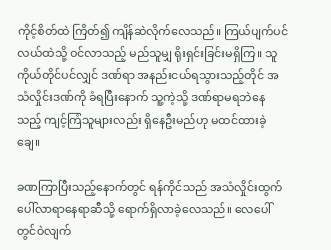ကိုင့်စိတ်ထဲ ကြိတ်၍ ကျိန်ဆဲလိုက်လေသည်။ ကြယ်ပျက်ပင်လယ်ထဲသို့ ဝင်လာသည့် မည်သူမျှ ရိုးရှင်းခြင်းမရှိကြ။ သူကိုယ်တိုင်ပင်လျှင် ဒဏ်ရာ အနည်းငယ်ရသွားသည့်တိုင် အသံလှိုင်းဒဏ်ကို ခံရပြီးနောက် သူ့ကဲ့သို့ ဒဏ်ရာမရဘဲနေသည့် ကျင့်ကြံသူများလည်း ရှိနေဦးမည်ဟု မထင်ထားခဲ့ချေ။

ခဏကြာပြီးသည့်နောက်တွင် ရန်ကိုင်သည် အသံလှိုင်းထွက်ပေါ်လာရာနေရာဆီသို့ ရောက်ရှိလာခဲ့လေသည်။ လေပေါ်တွင်ဝဲလျက်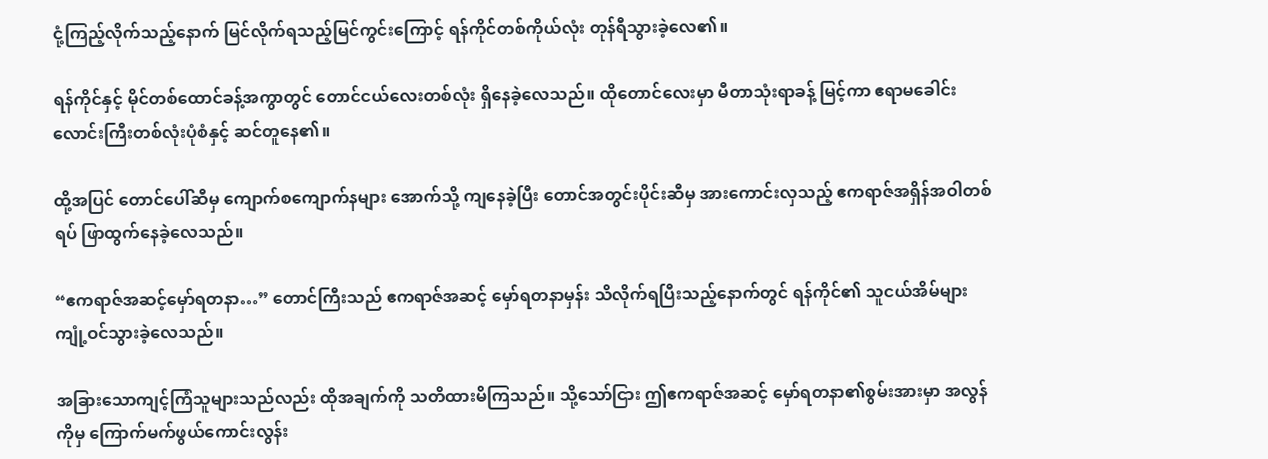ငုံ့ကြည့်လိုက်သည့်နောက် မြင်လိုက်ရသည့်မြင်ကွင်းကြောင့် ရန်ကိုင်တစ်ကိုယ်လုံး တုန်ရီသွားခဲ့လေ၏။

ရန်ကိုင်နှင့် မိုင်တစ်ထောင်ခန့်အကွာတွင် တောင်ငယ်လေးတစ်လုံး ရှိနေခဲ့လေသည်။ ထိုတောင်လေးမှာ မီတာသုံးရာခန့် မြင့်ကာ ဧရာမခေါင်းလောင်းကြီးတစ်လုံးပုံစံနှင့် ဆင်တူနေ၏။

ထို့အပြင် တောင်ပေါ်ဆီမှ ကျောက်စကျောက်နများ အောက်သို့ ကျနေခဲ့ပြီး တောင်အတွင်းပိုင်းဆီမှ အားကောင်းလှသည့် ဧကရာဇ်အရှိန်အဝါတစ်ရပ် ဖြာထွက်နေခဲ့လေသည်။

“ဧကရာဇ်အဆင့်မှော်ရတနာ…” တောင်ကြီးသည် ဧကရာဇ်အဆင့် မှော်ရတနာမှန်း သိလိုက်ရပြီးသည့်နောက်တွင် ရန်ကိုင်၏ သူငယ်အိမ်များ ကျုံ့ဝင်သွားခဲ့လေသည်။

အခြားသောကျင့်ကြံသူများသည်လည်း ထိုအချက်ကို သတိထားမိကြသည်။ သို့သော်ငြား ဤဧကရာဇ်အဆင့် မှော်ရတနာ၏စွမ်းအားမှာ အလွန်ကိုမှ ကြောက်မက်ဖွယ်ကောင်းလွန်း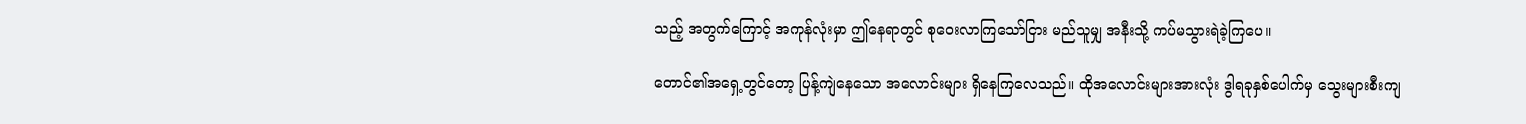သည့် အတွက်ကြောင့် အကုန်လုံးမှာ ဤနေရာတွင် စုဝေးလာကြသော်ငြား မည်သူမျှ အနီးသို့ ကပ်မသွားရဲခဲ့ကြပေ။

တောင်၏အရှေ့တွင်တော့ ပြန့်ကျဲနေသော အလောင်းများ ရှိနေကြလေသည်။ ထိုအလောင်းများအားလုံး ဒွါရခုနှစ်ပေါက်မှ သွေးများစီးကျ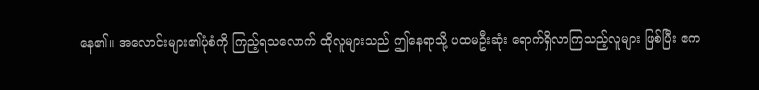နေ၏။ အလောင်းများ၏ပုံစံကို ကြည့်ရသလောက် ထိုလူများသည် ဤနေရာသို့ ပထမဦးဆုံး ရောက်ရှိလာကြသည့်လူများ ဖြစ်ပြီး ဧက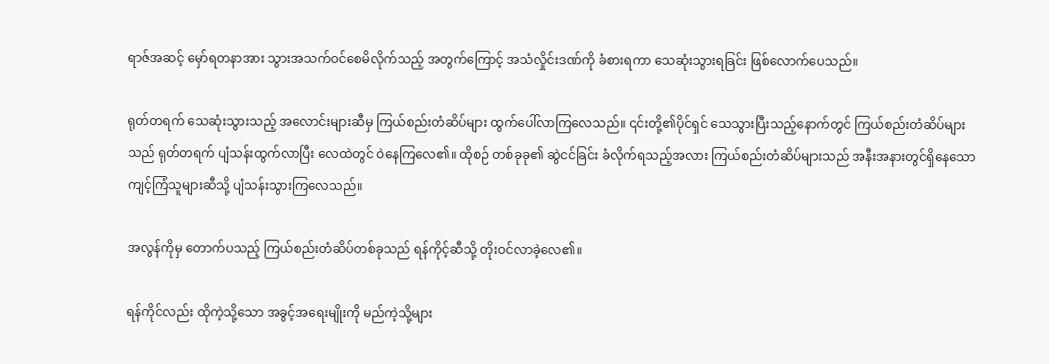ရာဇ်အဆင့် မှော်ရတနာအား သွားအသက်ဝင်စေမိလိုက်သည့် အတွက်ကြောင့် အသံလှိုင်းဒဏ်ကို ခံစားရကာ သေဆုံးသွားရခြင်း ဖြစ်လောက်ပေသည်။

ရုတ်တရက် သေဆုံးသွားသည့် အလောင်းများဆီမှ ကြယ်စည်းတံဆိပ်များ ထွက်ပေါ်လာကြလေသည်။ ၎င်းတို့၏ပိုင်ရှင် သေသွားပြီးသည့်နောက်တွင် ကြယ်စည်းတံဆိပ်များသည် ရုတ်တရက် ပျံသန်းထွက်လာပြီး လေထဲတွင် ဝဲနေကြလေ၏။ ထိုစဉ် တစ်ခုခု၏ ဆွဲငင်ခြင်း ခံလိုက်ရသည့်အလား ကြယ်စည်းတံဆိပ်များသည် အနီးအနားတွင်ရှိနေသော ကျင့်ကြံသူများဆီသို့ ပျံသန်းသွားကြလေသည်။

အလွန်ကိုမှ တောက်ပသည့် ကြယ်စည်းတံဆိပ်တစ်ခုသည် ရန်ကိုင့်ဆီသို့ တိုးဝင်လာခဲ့လေ၏။

ရန်ကိုင်လည်း ထိုကဲ့သို့သော အခွင့်အရေးမျိုးကို မည်ကဲ့သို့များ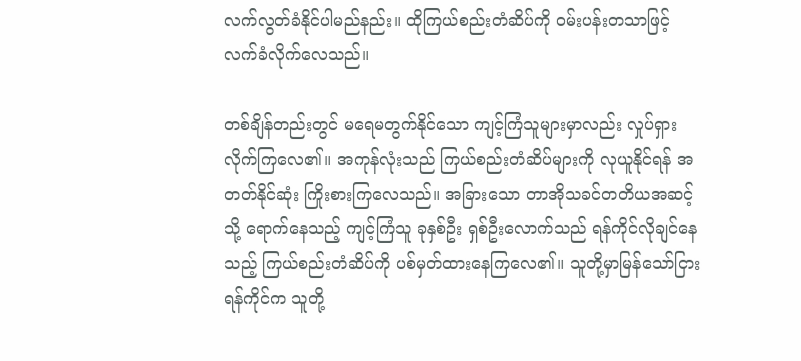လက်လွတ်ခံနိုင်ပါမည်နည်း။ ထိုကြယ်စည်းတံဆိပ်ကို ဝမ်းပန်းတသာဖြင့် လက်ခံလိုက်လေသည်။

တစ်ချိန်တည်းတွင် မရေမတွက်နိုင်သော ကျင့်ကြံသူများမှာလည်း လှုပ်ရှားလိုက်ကြလေ၏။ အကုန်လုံးသည် ကြယ်စည်းတံဆိပ်များကို လုယူနိုင်ရန် အတတ်နိုင်ဆုံး ကြိုးစားကြလေသည်။ အခြားသော တာအိုသခင်တတိယအဆင့်သို့ ရောက်နေသည့် ကျင့်ကြံသူ ခုနှစ်ဦး ရှစ်ဦးလောက်သည် ရန်ကိုင်လိုချင်နေသည့် ကြယ်စည်းတံဆိပ်ကို ပစ်မှတ်ထားနေကြလေ၏။ သူတို့မှာမြန်သော်ငြား ရန်ကိုင်က သူတို့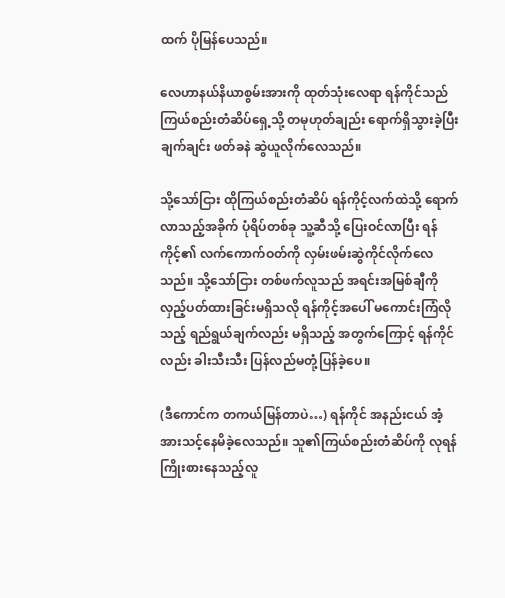ထက် ပိုမြန်ပေသည်။

လေဟာနယ်နိယာစွမ်းအားကို ထုတ်သုံးလေရာ ရန်ကိုင်သည် ကြယ်စည်းတံဆိပ်ရှေ့သို့ တမုဟုတ်ချည်း ရောက်ရှိသွားခဲ့ပြီး ချက်ချင်း ဖတ်ခနဲ ဆွဲယူလိုက်လေသည်။

သို့သော်ငြား ထိုကြယ်စည်းတံဆိပ် ရန်ကိုင့်လက်ထဲသို့ ရောက်လာသည့်အခိုက် ပုံရိပ်တစ်ခု သူ့ဆီသို့ ပြေးဝင်လာပြီး ရန်ကိုင့်၏ လက်ကောက်ဝတ်ကို လှမ်းဖမ်းဆွဲကိုင်လိုက်လေသည်။ သို့သော်ငြား တစ်ဖက်လူသည် အရင်းအမြစ်ချီကို လှည့်ပတ်ထားခြင်းမရှိသလို ရန်ကိုင့်အပေါ် မကောင်းကြံလိုသည့် ရည်ရွယ်ချက်လည်း မရှိသည့် အတွက်ကြောင့် ရန်ကိုင်လည်း ခါးသီးသီး ပြန်လည်မတုံ့ပြန်ခဲ့ပေ။

(ဒီကောင်က တကယ်မြန်တာပဲ…) ရန်ကိုင် အနည်းငယ် အံ့အားသင့်နေမိခဲ့လေသည်။ သူ၏ကြယ်စည်းတံဆိပ်ကို လုရန် ကြိုးစားနေသည့်လူ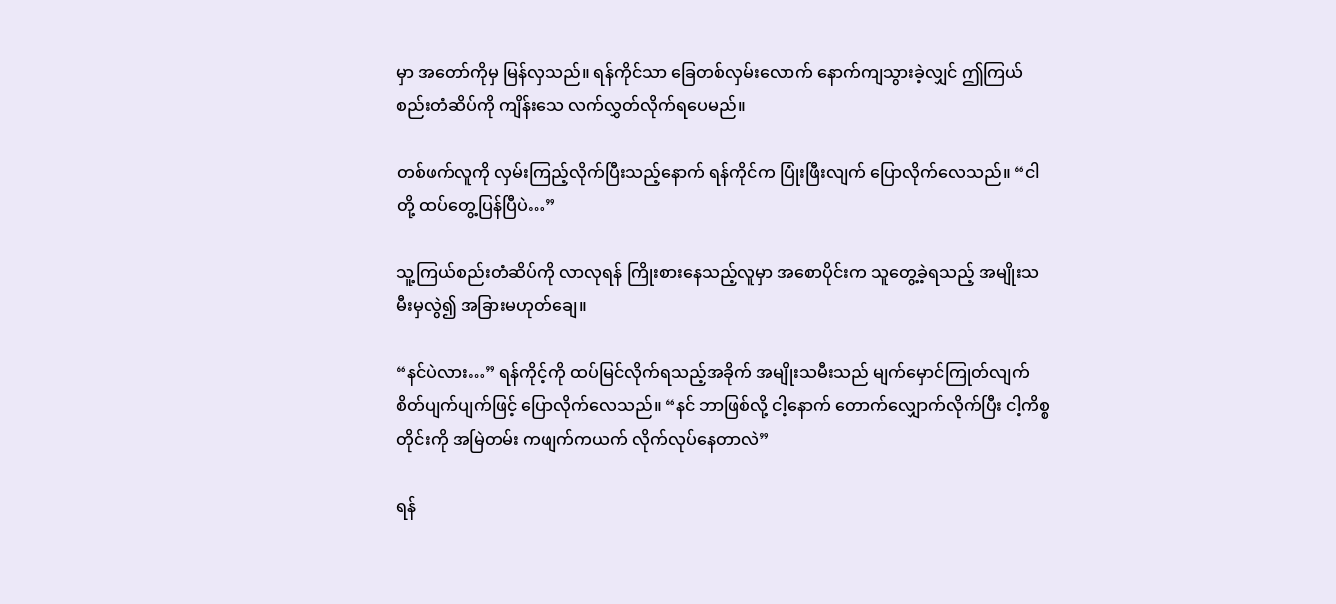မှာ အတော်ကိုမှ မြန်လှသည်။ ရန်ကိုင်သာ ခြေတစ်လှမ်းလောက် နောက်ကျသွားခဲ့လျှင် ဤကြယ်စည်းတံဆိပ်ကို ကျိန်းသေ လက်လွှတ်လိုက်ရပေမည်။

တစ်ဖက်လူကို လှမ်းကြည့်လိုက်ပြီးသည့်နောက် ရန်ကိုင်က ပြုံးဖြီးလျက် ပြောလိုက်လေသည်။ “ငါတို့ ထပ်တွေ့ပြန်ပြီပဲ…”

သူ့ကြယ်စည်းတံဆိပ်ကို လာလုရန် ကြိုးစားနေသည့်လူမှာ အစောပိုင်းက သူတွေ့ခဲ့ရသည့် အမျိုးသမီးမှလွဲ၍ အခြားမဟုတ်ချေ။

“နင်ပဲလား…” ရန်ကိုင့်ကို ထပ်မြင်လိုက်ရသည့်အခိုက် အမျိုးသမီးသည် မျက်မှောင်ကြုတ်လျက် စိတ်ပျက်ပျက်ဖြင့် ပြောလိုက်လေသည်။ “နင် ဘာဖြစ်လို့ ငါ့နောက် တောက်လျှောက်လိုက်ပြီး ငါ့ကိစ္စတိုင်းကို အမြဲတမ်း ကဖျက်ကယက် လိုက်လုပ်နေတာလဲ”

ရန်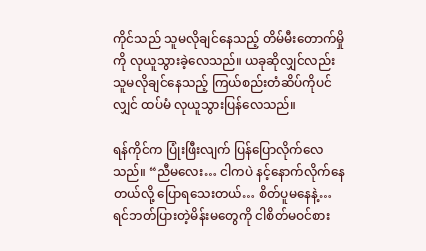ကိုင်သည် သူမလိုချင်နေသည့် တိမ်မီးတောက်မှိုကို လုယူသွားခဲ့လေသည်။ ယခုဆိုလျှင်လည်း သူမလိုချင်နေသည့် ကြယ်စည်းတံဆိပ်ကိုပင်လျှင် ထပ်မံ လုယူသွားပြန်လေသည်။

ရန်ကိုင်က ပြုံးဖြီးလျက် ပြန်ပြောလိုက်လေသည်။ “ညီမလေး… ငါကပဲ နင့်နောက်လိုက်နေတယ်လို့ ပြောရသေးတယ်… စိတ်ပူမနေနဲ့… ရင်ဘတ်ပြားတဲ့မိန်းမတွေကို ငါစိတ်မဝင်စား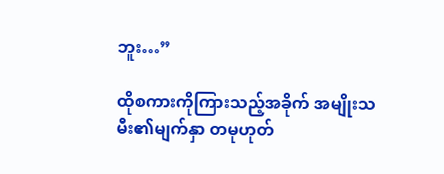ဘူး…”

ထိုစကားကိုကြားသည့်အခိုက် အမျိုးသမီး၏မျက်နှာ တမုဟုတ်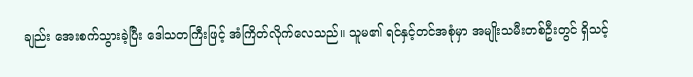ချည်း အေးစက်သွားခဲ့ပြီး ဒေါသတကြီးဖြင့် အံကြိတ်လိုက်လေသည်။ သူမ၏ ရင်နှင့်တင်အစုံမှာ အမျိုးသမီးတစ်ဦးတွင် ရှိသင့်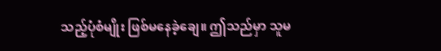သည့်ပုံစံမျိုး ဖြစ်မနေခဲ့ချေ။ ဤသည်မှာ သူမ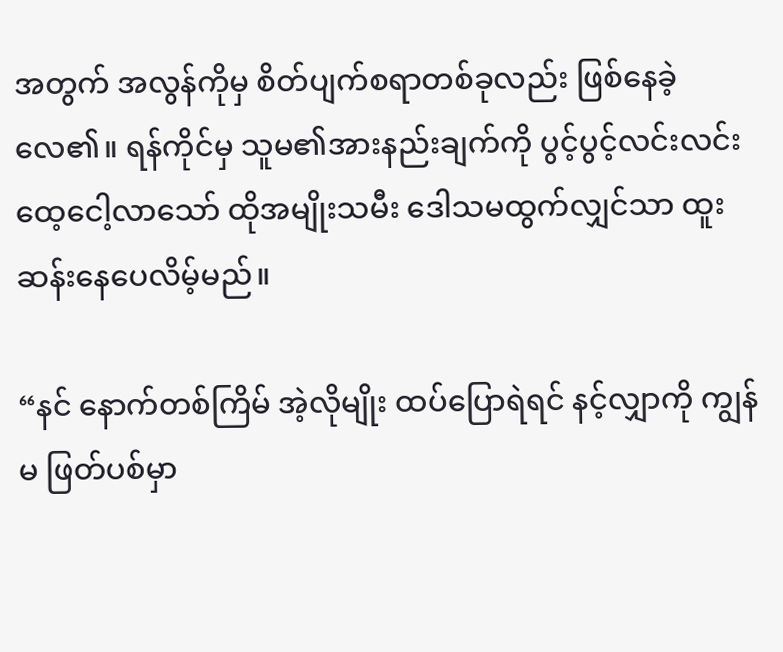အတွက် အလွန်ကိုမှ စိတ်ပျက်စရာတစ်ခုလည်း ဖြစ်နေခဲ့လေ၏။ ရန်ကိုင်မှ သူမ၏အားနည်းချက်ကို ပွင့်ပွင့်လင်းလင်း ထေ့ငေါ့လာသော် ထိုအမျိုးသမီး ဒေါသမထွက်လျှင်သာ ထူးဆန်းနေပေလိမ့်မည်။

“နင် နောက်တစ်ကြိမ် အဲ့လိုမျိုး ထပ်ပြောရဲရင် နင့်လျှာကို ကျွန်မ ဖြတ်ပစ်မှာ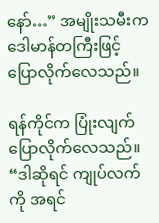နော်…” အမျိုးသမီးက ဒေါမာန်တကြီးဖြင့် ပြောလိုက်လေသည်။

ရန်ကိုင်က ပြုံးလျက် ပြောလိုက်လေသည်။ “ဒါဆိုရင် ကျုပ်လက်ကို အရင်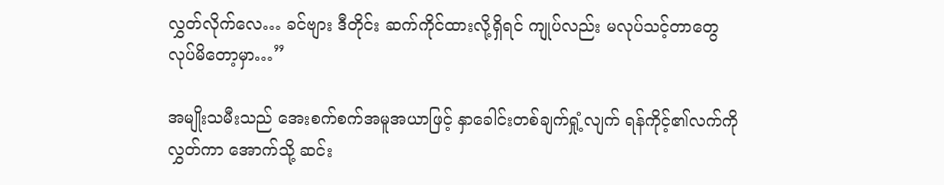လွှတ်လိုက်လေ… ခင်ဗျား ဒီတိုင်း ဆက်ကိုင်ထားလို့ရှိရင် ကျုပ်လည်း မလုပ်သင့်တာတွေ လုပ်မိတော့မှာ…”

အမျိုးသမီးသည် အေးစက်စက်အမူအယာဖြင့် နှာခေါင်းတစ်ချက်ရှုံ့လျက် ရန်ကိုင့်၏လက်ကိုလွှတ်ကာ အောက်သို့ ဆင်း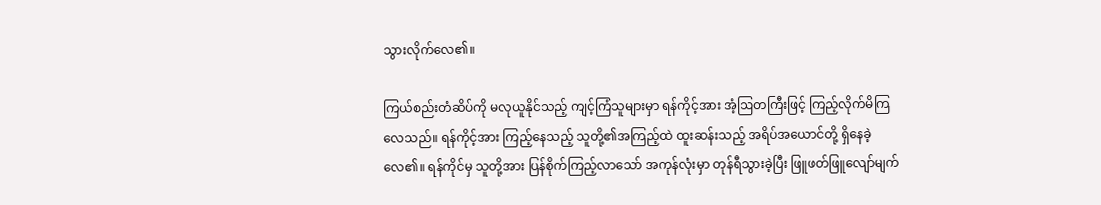သွားလိုက်လေ၏။

ကြယ်စည်းတံဆိပ်ကို မလုယူနိုင်သည့် ကျင့်ကြံသူများမှာ ရန်ကိုင့်အား အံ့ဩတကြီးဖြင့် ကြည့်လိုက်မိကြလေသည်။ ရန်ကိုင့်အား ကြည့်နေသည့် သူတို့၏အကြည့်ထဲ ထူးဆန်းသည့် အရိပ်အယောင်တို့ ရှိနေခဲ့လေ၏။ ရန်ကိုင်မှ သူတို့အား ပြန်စိုက်ကြည့်လာသော် အကုန်လုံးမှာ တုန်ရီသွားခဲ့ပြီး ဖြူဖတ်ဖြူလျော်မျက်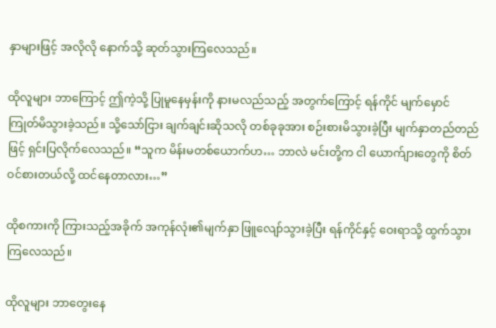နှာများဖြင့် အလိုလို နောက်သို့ ဆုတ်သွားကြလေသည်။

ထိုလူများ ဘာကြောင့် ဤကဲ့သို့ ပြုမူနေမှန်းကို နားမလည်သည့် အတွက်ကြောင့် ရန်ကိုင် မျက်မှောင်ကြုတ်မိသွားခဲ့သည်။ သို့သော်ငြား ချက်ချင်းဆိုသလို တစ်ခုခုအား စဉ်းစားမိသွားခဲ့ပြီး မျက်နှာတည်တည်ဖြင့် ရှင်းပြလိုက်လေသည်။ “သူက မိန်းမတစ်ယောက်ဟ… ဘာလဲ မင်းတို့က ငါ ယောက်ျားတွေကို စိတ်ဝင်စားတယ်လို့ ထင်နေတာလား…”

ထိုစကားကို ကြားသည့်အခိုက် အကုန်လုံး၏မျက်နှာ ဖြူလျော်သွားခဲ့ပြီး ရန်ကိုင်နှင့် ဝေးရာသို့ ထွက်သွားကြလေသည်။

ထိုလူများ ဘာတွေးနေ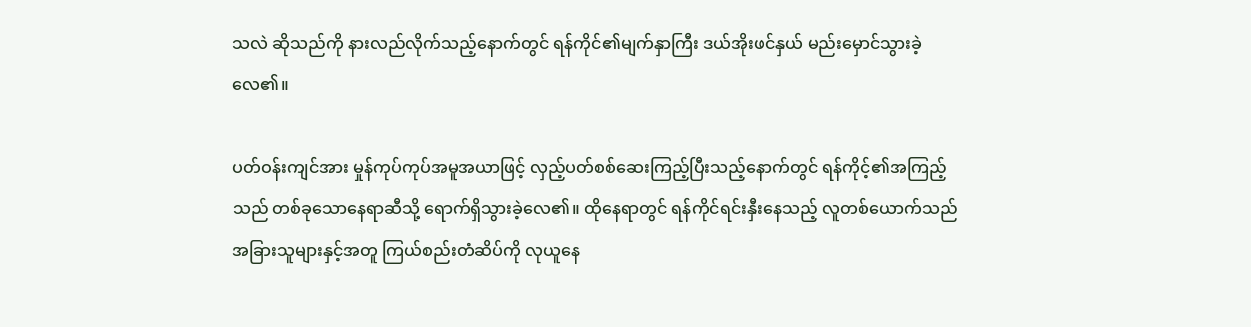သလဲ ဆိုသည်ကို နားလည်လိုက်သည့်နောက်တွင် ရန်ကိုင်၏မျက်နှာကြီး ဒယ်အိုးဖင်နှယ် မည်းမှောင်သွားခဲ့လေ၏။

ပတ်ဝန်းကျင်အား မှုန်ကုပ်ကုပ်အမူအယာဖြင့် လှည့်ပတ်စစ်ဆေးကြည့်ပြီးသည့်နောက်တွင် ရန်ကိုင့်၏အကြည့်သည် တစ်ခုသောနေရာဆီသို့ ရောက်ရှိသွားခဲ့လေ၏။ ထိုနေရာတွင် ရန်ကိုင်ရင်းနှီးနေသည့် လူတစ်ယောက်သည် အခြားသူများနှင့်အတူ ကြယ်စည်းတံဆိပ်ကို လုယူနေ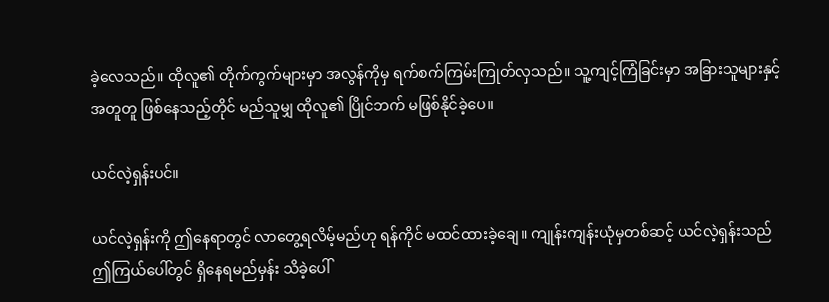ခဲ့လေသည်။ ထိုလူ၏ တိုက်ကွက်များမှာ အလွန်ကိုမှ ရက်စက်ကြမ်းကြုတ်လှသည်။ သူ့ကျင့်ကြံခြင်းမှာ အခြားသူများနှင့် အတူတူ ဖြစ်နေသည့်တိုင် မည်သူမျှ ထိုလူ၏ ပြိုင်ဘက် မဖြစ်နိုင်ခဲ့ပေ။

ယင်လဲ့ရှန်းပင်။

ယင်လဲ့ရှန်းကို ဤနေရာတွင် လာတွေ့ရလိမ့်မည်ဟု ရန်ကိုင် မထင်ထားခဲ့ချေ။ ကျုန်းကျန်းယုံမှတစ်ဆင့် ယင်လဲ့ရှန်းသည် ဤကြယ်ပေါ်တွင် ရှိနေရမည်မှန်း သိခဲ့ပေါ်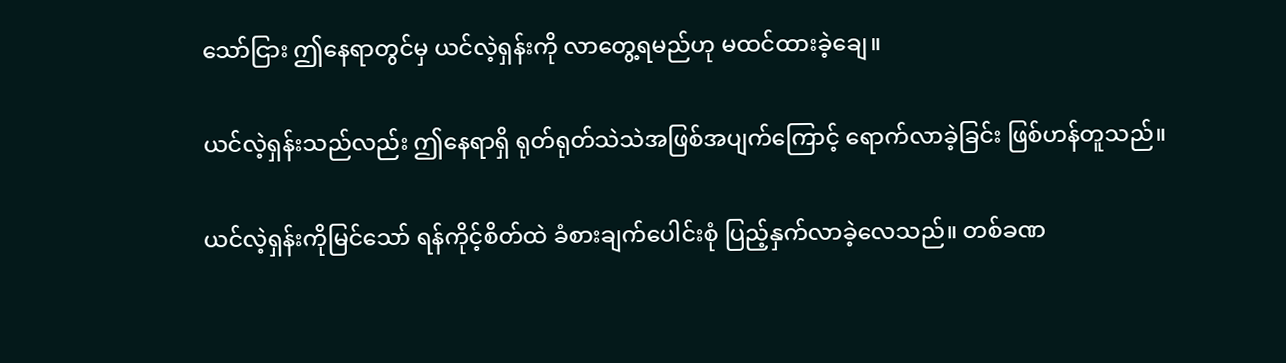သော်ငြား ဤနေရာတွင်မှ ယင်လဲ့ရှန်းကို လာတွေ့ရမည်ဟု မထင်ထားခဲ့ချေ။

ယင်လဲ့ရှန်းသည်လည်း ဤနေရာရှိ ရုတ်ရုတ်သဲသဲအဖြစ်အပျက်ကြောင့် ရောက်လာခဲ့ခြင်း ဖြစ်ဟန်တူသည်။

ယင်လဲ့ရှန်းကိုမြင်သော် ရန်ကိုင့်စိတ်ထဲ ခံစားချက်ပေါင်းစုံ ပြည့်နှက်လာခဲ့လေသည်။ တစ်ခဏ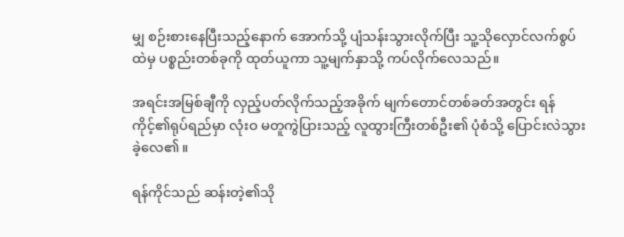မျှ စဉ်းစားနေပြီးသည့်နောက် အောက်သို့ ပျံသန်းသွားလိုက်ပြီး သူ့သိုလှောင်လက်စွပ်ထဲမှ ပစ္စည်းတစ်ခုကို ထုတ်ယူကာ သူ့မျက်နှာသို့ ကပ်လိုက်လေသည်။

အရင်းအမြစ်ချီကို လှည့်ပတ်လိုက်သည့်အခိုက် မျက်တောင်တစ်ခတ်အတွင်း ရန်ကိုင့်၏ရုပ်ရည်မှာ လုံးဝ မတူကွဲပြားသည့် လူထွားကြီးတစ်ဦး၏ ပုံစံသို့ ပြောင်းလဲသွားခဲ့လေ၏။

ရန်ကိုင်သည် ဆန်းတဲ့၏သို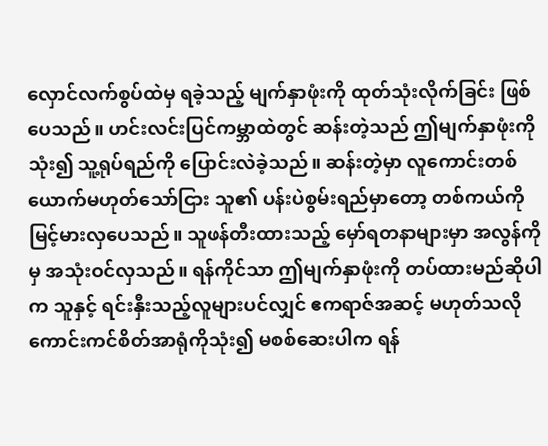လှောင်လက်စွပ်ထဲမှ ရခဲ့သည့် မျက်နှာဖုံးကို ထုတ်သုံးလိုက်ခြင်း ဖြစ်ပေသည်။ ဟင်းလင်းပြင်ကမ္ဘာထဲတွင် ဆန်းတဲ့သည် ဤမျက်နှာဖုံးကိုသုံး၍ သူ့ရုပ်ရည်ကို ပြောင်းလဲခဲ့သည်။ ဆန်းတဲ့မှာ လူကောင်းတစ်ယောက်မဟုတ်သော်ငြား သူ၏ ပန်းပဲစွမ်းရည်မှာတော့ တစ်ကယ်ကို မြင့်မားလှပေသည်။ သူဖန်တီးထားသည့် မှော်ရတနာများမှာ အလွန်ကိုမှ အသုံးဝင်လှသည်။ ရန်ကိုင်သာ ဤမျက်နှာဖုံးကို တပ်ထားမည်ဆိုပါက သူနှင့် ရင်းနှီးသည့်လူများပင်လျှင် ဧကရာဇ်အဆင့် မဟုတ်သလို ကောင်းကင်စိတ်အာရုံကိုသုံး၍ မစစ်ဆေးပါက ရန်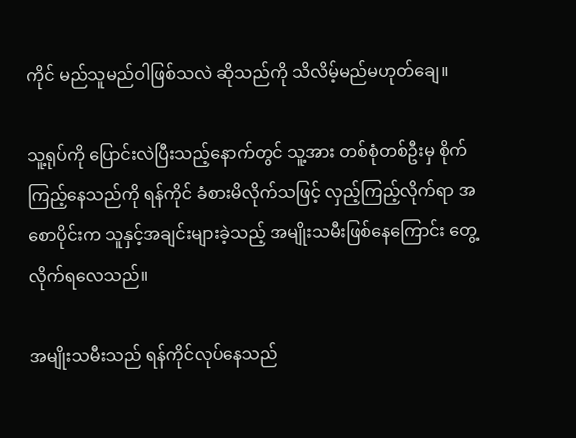ကိုင် မည်သူမည်ဝါဖြစ်သလဲ ဆိုသည်ကို သိလိမ့်မည်မဟုတ်ချေ။

သူ့ရုပ်ကို ပြောင်းလဲပြီးသည့်နောက်တွင် သူ့အား တစ်စုံတစ်ဦးမှ စိုက်ကြည့်နေသည်ကို ရန်ကိုင် ခံစားမိလိုက်သဖြင့် လှည့်ကြည့်လိုက်ရာ အစောပိုင်းက သူနှင့်အချင်းများခဲ့သည့် အမျိုးသမီးဖြစ်နေကြောင်း တွေ့လိုက်ရလေသည်။

အမျိုးသမီးသည် ရန်ကိုင်လုပ်နေသည်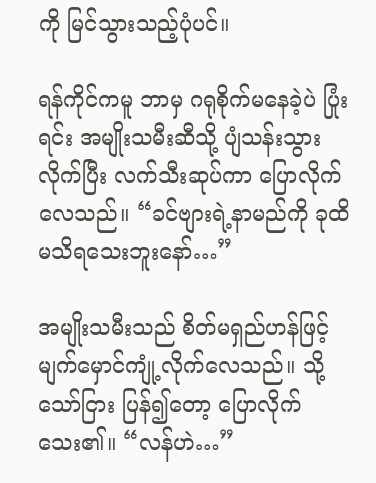ကို မြင်သွားသည့်ပုံပင်။

ရန်ကိုင်ကမူ ဘာမှ ဂရုစိုက်မနေခဲ့ပဲ ပြုံးရင်း အမျိုးသမီးဆီသို့ ပျံသန်းသွားလိုက်ပြီး လက်သီးဆုပ်ကာ ပြောလိုက်လေသည်။ “ခင်ဗျားရဲ့နာမည်ကို ခုထိမသိရသေးဘူးနော်…”

အမျိုးသမီးသည် စိတ်မရှည်ဟန်ဖြင့် မျက်မှောင်ကျုံ့လိုက်လေသည်။ သို့သော်ငြား ပြန်၍တော့ ပြောလိုက်သေး၏။ “လန်ဟဲ…”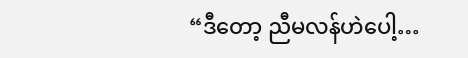“ဒီတော့ ညီမလန်ဟဲပေါ့…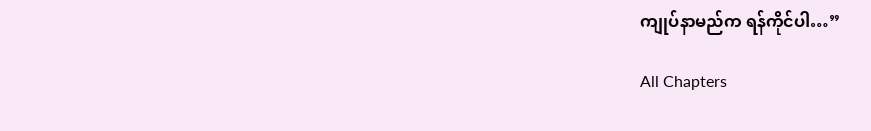ကျုပ်နာမည်က ရန်ကိုင်ပါ…”

All Chapters